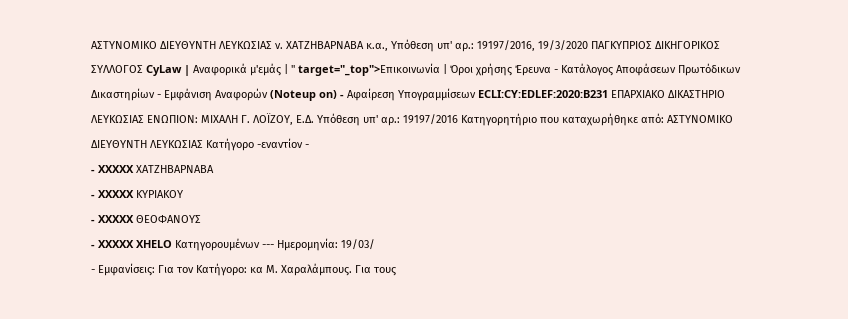ΑΣΤΥΝΟΜΙΚΟ ΔΙΕΥΘΥΝΤΗ ΛΕΥΚΩΣΙΑΣ ν. ΧΑΤΖΗΒΑΡΝΑΒΑ κ.α., Υπόθεση υπ' αρ.: 19197/2016, 19/3/2020 ΠΑΓΚΥΠΡΙΟΣ ΔΙΚΗΓΟΡΙΚΟΣ ΣΥΛΛΟΓΟΣ CyLaw | Αναφορικά μ'εμάς | " target="_top">Επικοινωνία | Όροι χρήσης Έρευνα - Κατάλογος Αποφάσεων Πρωτόδικων Δικαστηρίων - Εμφάνιση Αναφορών (Noteup on) - Αφαίρεση Υπογραμμίσεων ECLI:CY:EDLEF:2020:B231 ΕΠΑΡΧΙΑΚΟ ΔΙΚΑΣΤΗΡΙΟ ΛΕΥΚΩΣΙΑΣ ΕΝΩΠΙΟΝ: ΜΙΧΑΛΗ Γ. ΛΟΪΖΟΥ, Ε.Δ. Υπόθεση υπ' αρ.: 19197/2016 Κατηγορητήριο που καταχωρήθηκε από: ΑΣΤΥΝΟΜΙΚΟ ΔΙΕΥΘΥΝΤΗ ΛΕΥΚΩΣΙΑΣ Κατήγορο -εναντίον -
- XXXXX ΧΑΤΖΗΒΑΡΝΑΒΑ
- XXXXX ΚΥΡΙΑΚΟΥ
- XXXXX ΘΕΟΦΑΝΟΥΣ
- XXXXX XHELO Κατηγορουμένων --- Ημερομηνία: 19/03/
- Εμφανίσεις: Για τον Κατήγορο: κα Μ. Χαραλάμπους. Για τους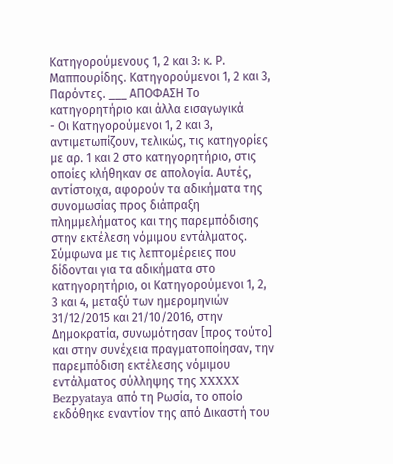Κατηγορούμενους 1, 2 και 3: κ. Ρ. Μαππουρίδης. Κατηγορούμενοι 1, 2 και 3, Παρόντες. ___ ΑΠΟΦΑΣΗ Το κατηγορητήριο και άλλα εισαγωγικά
- Οι Κατηγορούμενοι 1, 2 και 3, αντιμετωπίζουν, τελικώς, τις κατηγορίες με αρ. 1 και 2 στο κατηγορητήριο, στις οποίες κλήθηκαν σε απολογία. Αυτές, αντίστοιχα, αφορούν τα αδικήματα της συνομωσίας προς διάπραξη πλημμελήματος και της παρεμπόδισης στην εκτέλεση νόμιμου εντάλματος. Σύμφωνα με τις λεπτομέρειες που δίδονται για τα αδικήματα στο κατηγορητήριο, οι Κατηγορούμενοι 1, 2, 3 και 4, μεταξύ των ημερομηνιών 31/12/2015 και 21/10/2016, στην Δημοκρατία, συνωμότησαν [προς τούτο] και στην συνέχεια πραγματοποίησαν, την παρεμπόδιση εκτέλεσης νόμιμου εντάλματος σύλληψης της XXXXX Bezpyataya από τη Ρωσία, το οποίο εκδόθηκε εναντίον της από Δικαστή του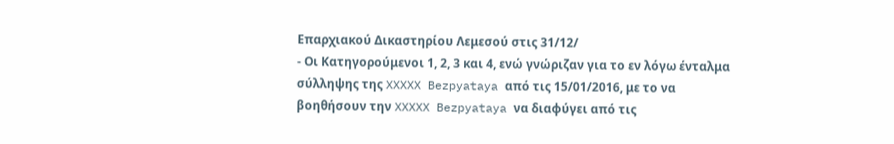Επαρχιακού Δικαστηρίου Λεμεσού στις 31/12/
- Οι Κατηγορούμενοι 1, 2, 3 και 4, ενώ γνώριζαν για το εν λόγω ένταλμα σύλληψης της XXXXX Bezpyataya από τις 15/01/2016, με το να βοηθήσουν την XXXXX Bezpyataya να διαφύγει από τις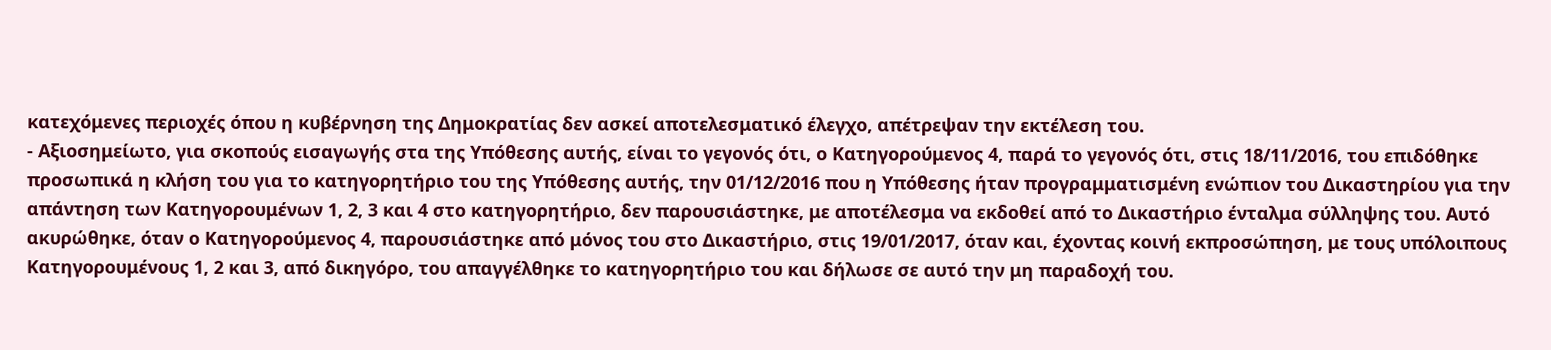κατεχόμενες περιοχές όπου η κυβέρνηση της Δημοκρατίας δεν ασκεί αποτελεσματικό έλεγχο, απέτρεψαν την εκτέλεση του.
- Αξιοσημείωτο, για σκοπούς εισαγωγής στα της Υπόθεσης αυτής, είναι το γεγονός ότι, ο Κατηγορούμενος 4, παρά το γεγονός ότι, στις 18/11/2016, του επιδόθηκε προσωπικά η κλήση του για το κατηγορητήριο του της Υπόθεσης αυτής, την 01/12/2016 που η Υπόθεσης ήταν προγραμματισμένη ενώπιον του Δικαστηρίου για την απάντηση των Κατηγορουμένων 1, 2, 3 και 4 στο κατηγορητήριο, δεν παρουσιάστηκε, με αποτέλεσμα να εκδοθεί από το Δικαστήριο ένταλμα σύλληψης του. Αυτό ακυρώθηκε, όταν ο Κατηγορούμενος 4, παρουσιάστηκε από μόνος του στο Δικαστήριο, στις 19/01/2017, όταν και, έχοντας κοινή εκπροσώπηση, με τους υπόλοιπους Κατηγορουμένους 1, 2 και 3, από δικηγόρο, του απαγγέλθηκε το κατηγορητήριο του και δήλωσε σε αυτό την μη παραδοχή του.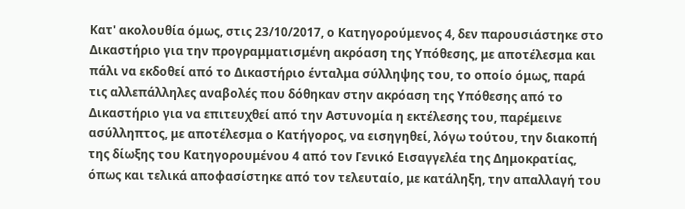Κατ' ακολουθία όμως, στις 23/10/2017, ο Κατηγορούμενος 4, δεν παρουσιάστηκε στο Δικαστήριο για την προγραμματισμένη ακρόαση της Υπόθεσης, με αποτέλεσμα και πάλι να εκδοθεί από το Δικαστήριο ένταλμα σύλληψης του, το οποίο όμως, παρά τις αλλεπάλληλες αναβολές που δόθηκαν στην ακρόαση της Υπόθεσης από το Δικαστήριο για να επιτευχθεί από την Αστυνομία η εκτέλεσης του, παρέμεινε ασύλληπτος, με αποτέλεσμα ο Κατήγορος, να εισηγηθεί, λόγω τούτου, την διακοπή της δίωξης του Κατηγορουμένου 4 από τον Γενικό Εισαγγελέα της Δημοκρατίας, όπως και τελικά αποφασίστηκε από τον τελευταίο, με κατάληξη, την απαλλαγή του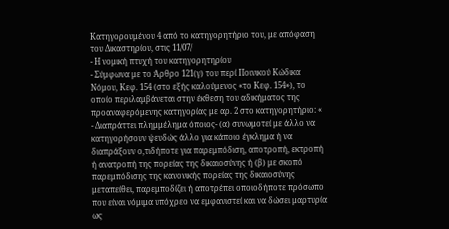Κατηγορουμένου 4 από το κατηγορητήριο του, με απόφαση του Δικαστηρίου, στις 11/07/
- Η νομική πτυχή του κατηγορητηρίου
- Σύμφωνα με το Άρθρο 121(γ) του περί Ποινικού Κώδικα Νόμου, Κεφ. 154 (στο εξής καλούμενος «το Κεφ. 154»), το οποίο περιλαμβάνεται στην έκθεση του αδικήματος της προαναφερόμενης κατηγορίας με αρ. 2 στο κατηγορητήριο: «
- Διαπράττει πλημμέλημα όποιος- (α) συνωμοτεί με άλλο να κατηγορήσουν ψευδώς άλλο για κάποιο έγκλημα ή να διαπράξουν ο,τιδήποτε για παρεμπόδιση, αποτροπή, εκτροπή ή ανατροπή της πορείας της δικαιοσύνης ή (β) με σκοπό παρεμπόδισης της κανονικής πορείας της δικαιοσύνης μεταπείθει, παρεμποδίζει ή αποτρέπει οποιοδήποτε πρόσωπο που είναι νόμιμα υπόχρεο να εμφανιστεί και να δώσει μαρτυρία ως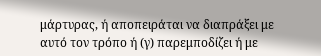μάρτυρας, ή αποπειράται να διαπράξει με αυτό τον τρόπο ή (γ) παρεμποδίζει ή με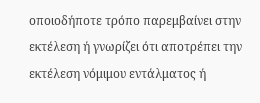οποιοδήποτε τρόπο παρεμβαίνει στην εκτέλεση ή γνωρίζει ότι αποτρέπει την εκτέλεση νόμιμου εντάλματος ή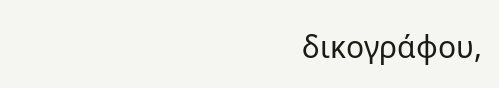δικογράφου,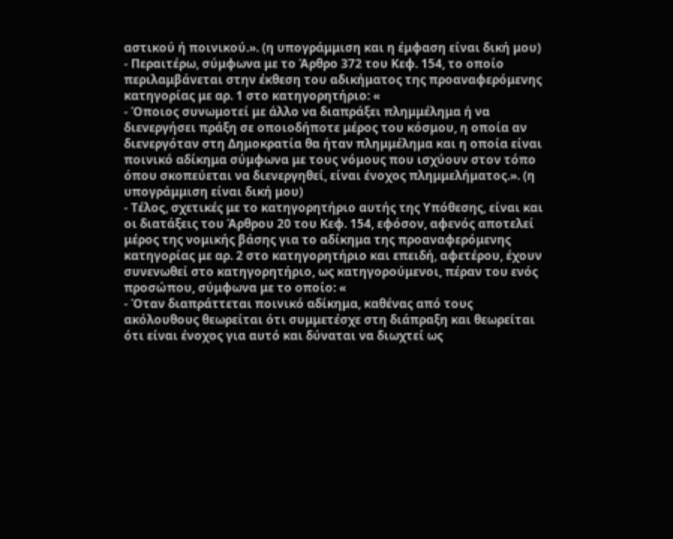αστικού ή ποινικού.». (η υπογράμμιση και η έμφαση είναι δική μου)
- Περαιτέρω, σύμφωνα με το Άρθρο 372 του Κεφ. 154, το οποίο περιλαμβάνεται στην έκθεση του αδικήματος της προαναφερόμενης κατηγορίας με αρ. 1 στο κατηγορητήριο: «
- Όποιος συνωμοτεί με άλλο να διαπράξει πλημμέλημα ή να διενεργήσει πράξη σε οποιοδήποτε μέρος του κόσμου, η οποία αν διενεργόταν στη Δημοκρατία θα ήταν πλημμέλημα και η οποία είναι ποινικό αδίκημα σύμφωνα με τους νόμους που ισχύουν στον τόπο όπου σκοπεύεται να διενεργηθεί, είναι ένοχος πλημμελήματος.». (η υπογράμμιση είναι δική μου)
- Τέλος, σχετικές με το κατηγορητήριο αυτής της Υπόθεσης, είναι και οι διατάξεις του Άρθρου 20 του Κεφ. 154, εφόσον, αφενός αποτελεί μέρος της νομικής βάσης για το αδίκημα της προαναφερόμενης κατηγορίας με αρ. 2 στο κατηγορητήριο και επειδή, αφετέρου, έχουν συνενωθεί στο κατηγορητήριο, ως κατηγορούμενοι, πέραν του ενός προσώπου, σύμφωνα με το οποίο: «
- Όταν διαπράττεται ποινικό αδίκημα, καθένας από τους ακόλουθους θεωρείται ότι συμμετέσχε στη διάπραξη και θεωρείται ότι είναι ένοχος για αυτό και δύναται να διωχτεί ως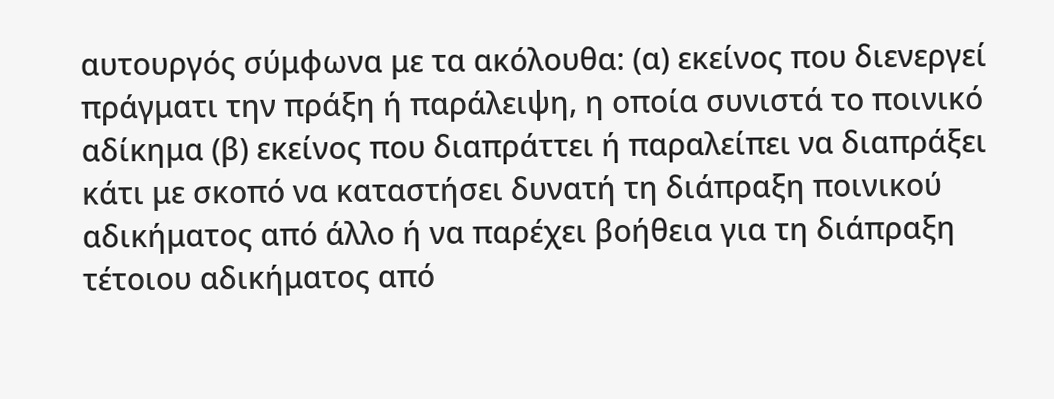αυτουργός σύμφωνα με τα ακόλουθα: (α) εκείνος που διενεργεί πράγματι την πράξη ή παράλειψη, η οποία συνιστά το ποινικό αδίκημα (β) εκείνος που διαπράττει ή παραλείπει να διαπράξει κάτι με σκοπό να καταστήσει δυνατή τη διάπραξη ποινικού αδικήματος από άλλο ή να παρέχει βοήθεια για τη διάπραξη τέτοιου αδικήματος από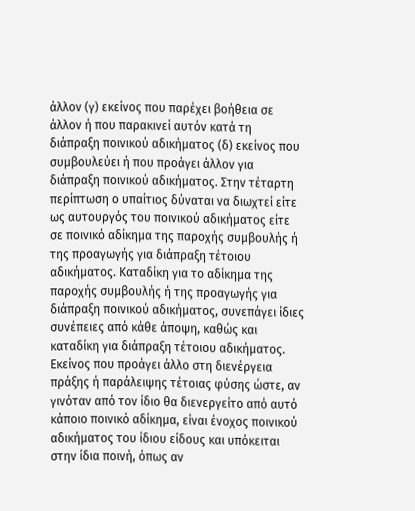άλλον (γ) εκείνος που παρέχει βοήθεια σε άλλον ή που παρακινεί αυτόν κατά τη διάπραξη ποινικού αδικήματος (δ) εκείνος που συμβουλεύει ή που προάγει άλλον για διάπραξη ποινικού αδικήματος. Στην τέταρτη περίπτωση ο υπαίτιος δύναται να διωχτεί είτε ως αυτουργός του ποινικού αδικήματος είτε σε ποινικό αδίκημα της παροχής συμβουλής ή της προαγωγής για διάπραξη τέτοιου αδικήματος. Καταδίκη για το αδίκημα της παροχής συμβουλής ή της προαγωγής για διάπραξη ποινικού αδικήματος, συνεπάγει ίδιες συνέπειες από κάθε άποψη, καθώς και καταδίκη για διάπραξη τέτοιου αδικήματος. Εκείνος που προάγει άλλο στη διενέργεια πράξης ή παράλειψης τέτοιας φύσης ώστε, αν γινόταν από τον ίδιο θα διενεργείτο από αυτό κάποιο ποινικό αδίκημα, είναι ένοχος ποινικού αδικήματος του ίδιου είδους και υπόκειται στην ίδια ποινή, όπως αν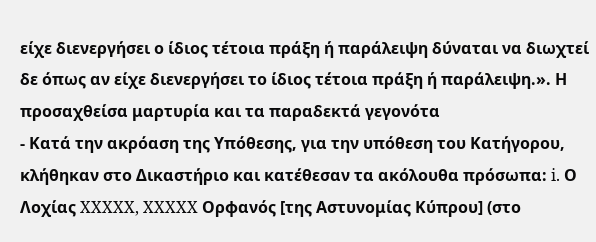είχε διενεργήσει ο ίδιος τέτοια πράξη ή παράλειψη δύναται να διωχτεί δε όπως αν είχε διενεργήσει το ίδιος τέτοια πράξη ή παράλειψη.». Η προσαχθείσα μαρτυρία και τα παραδεκτά γεγονότα
- Κατά την ακρόαση της Υπόθεσης, για την υπόθεση του Κατήγορου, κλήθηκαν στο Δικαστήριο και κατέθεσαν τα ακόλουθα πρόσωπα: i. Ο Λοχίας XXXXX, XXXXX Ορφανός [της Αστυνομίας Κύπρου] (στο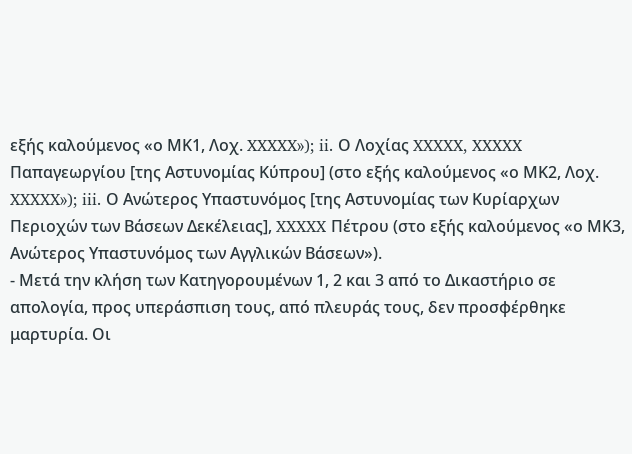εξής καλούμενος «ο ΜΚ1, Λοχ. XXXXX»); ii. Ο Λοχίας XXXXX, XXXXX Παπαγεωργίου [της Αστυνομίας Κύπρου] (στο εξής καλούμενος «ο ΜΚ2, Λοχ. XXXXX»); iii. Ο Ανώτερος Υπαστυνόμος [της Αστυνομίας των Κυρίαρχων Περιοχών των Βάσεων Δεκέλειας], XXXXX Πέτρου (στο εξής καλούμενος «ο ΜΚ3, Ανώτερος Υπαστυνόμος των Αγγλικών Βάσεων»).
- Μετά την κλήση των Κατηγορουμένων 1, 2 και 3 από το Δικαστήριο σε απολογία, προς υπεράσπιση τους, από πλευράς τους, δεν προσφέρθηκε μαρτυρία. Οι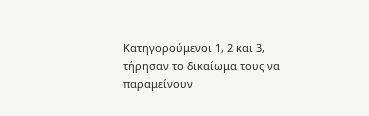Κατηγορούμενοι 1, 2 και 3, τήρησαν το δικαίωμα τους να παραμείνουν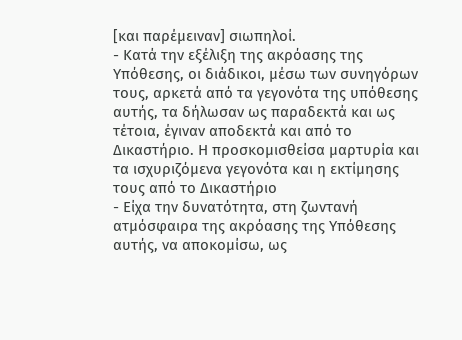[και παρέμειναν] σιωπηλοί.
- Κατά την εξέλιξη της ακρόασης της Υπόθεσης, οι διάδικοι, μέσω των συνηγόρων τους, αρκετά από τα γεγονότα της υπόθεσης αυτής, τα δήλωσαν ως παραδεκτά και ως τέτοια, έγιναν αποδεκτά και από το Δικαστήριο. Η προσκομισθείσα μαρτυρία και τα ισχυριζόμενα γεγονότα και η εκτίμησης τους από το Δικαστήριο
- Είχα την δυνατότητα, στη ζωντανή ατμόσφαιρα της ακρόασης της Υπόθεσης αυτής, να αποκομίσω, ως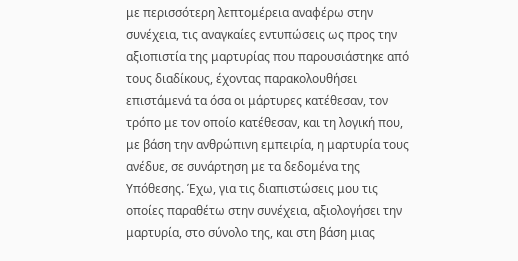με περισσότερη λεπτομέρεια αναφέρω στην συνέχεια, τις αναγκαίες εντυπώσεις ως προς την αξιοπιστία της μαρτυρίας που παρουσιάστηκε από τους διαδίκους, έχοντας παρακολουθήσει επιστάμενά τα όσα οι μάρτυρες κατέθεσαν, τον τρόπο με τον οποίο κατέθεσαν, και τη λογική που, με βάση την ανθρώπινη εμπειρία, η μαρτυρία τους ανέδυε, σε συνάρτηση με τα δεδομένα της Υπόθεσης. Έχω, για τις διαπιστώσεις μου τις οποίες παραθέτω στην συνέχεια, αξιολογήσει την μαρτυρία, στο σύνολο της, και στη βάση μιας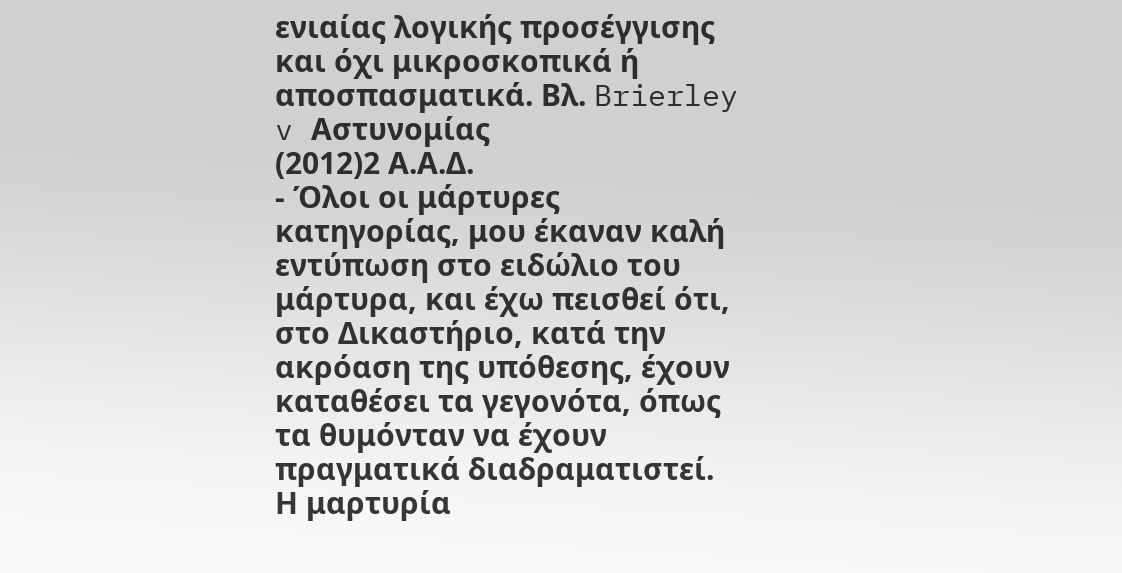ενιαίας λογικής προσέγγισης και όχι μικροσκοπικά ή αποσπασματικά. Βλ. Brierley v Αστυνομίας
(2012)2 Α.Α.Δ.
- Όλοι οι μάρτυρες κατηγορίας, μου έκαναν καλή εντύπωση στο ειδώλιο του μάρτυρα, και έχω πεισθεί ότι, στο Δικαστήριο, κατά την ακρόαση της υπόθεσης, έχουν καταθέσει τα γεγονότα, όπως τα θυμόνταν να έχουν πραγματικά διαδραματιστεί. Η μαρτυρία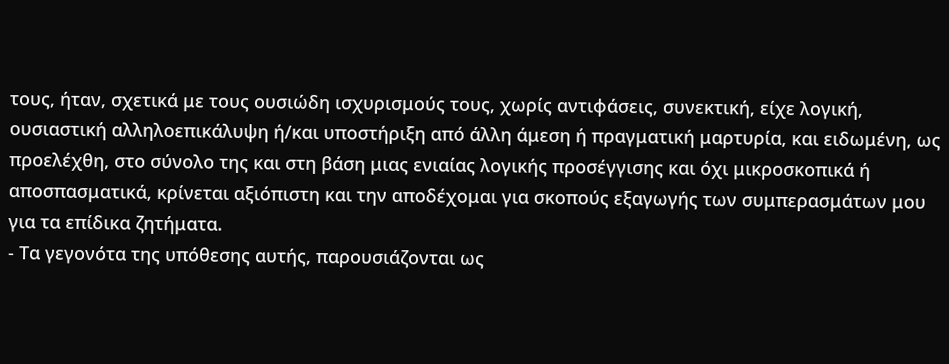τους, ήταν, σχετικά με τους ουσιώδη ισχυρισμούς τους, χωρίς αντιφάσεις, συνεκτική, είχε λογική, ουσιαστική αλληλοεπικάλυψη ή/και υποστήριξη από άλλη άμεση ή πραγματική μαρτυρία, και ειδωμένη, ως προελέχθη, στο σύνολο της και στη βάση μιας ενιαίας λογικής προσέγγισης και όχι μικροσκοπικά ή αποσπασματικά, κρίνεται αξιόπιστη και την αποδέχομαι για σκοπούς εξαγωγής των συμπερασμάτων μου για τα επίδικα ζητήματα.
- Τα γεγονότα της υπόθεσης αυτής, παρουσιάζονται ως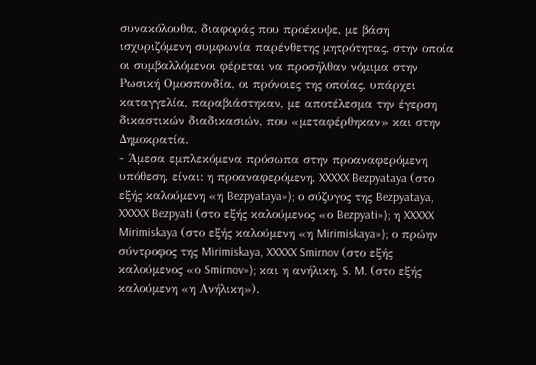συνακόλουθα, διαφοράς που προέκυψε, με βάση ισχυριζόμενη συμφωνία παρένθετης μητρότητας, στην οποία οι συμβαλλόμενοι φέρεται να προσήλθαν νόμιμα στην Ρωσική Ομοσπονδία, οι πρόνοιες της οποίας, υπάρχει καταγγελία, παραβιάστηκαν, με αποτέλεσμα την έγερση δικαστικών διαδικασιών, που «μεταφέρθηκαν» και στην Δημοκρατία.
- Άμεσα εμπλεκόμενα πρόσωπα στην προαναφερόμενη υπόθεση, είναι: η προαναφερόμενη, XXXXX Bezpyataya (στο εξής καλούμενη «η Bezpyataya»); ο σύζυγος της Bezpyataya, XXXXX Bezpyati (στο εξής καλούμενος «ο Bezpyati»); η XXXXX Mirimiskaya (στο εξής καλούμενη «η Mirimiskaya»); ο πρώην σύντροφος της Mirimiskaya, XXXXX Smirnov (στο εξής καλούμενος «ο Smirnov»); και η ανήλικη, S. M. (στο εξής καλούμενη «η Ανήλικη»).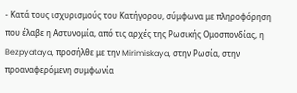- Κατά τους ισχυρισμούς του Κατήγορου, σύμφωνα με πληροφόρηση που έλαβε η Αστυνομία, από τις αρχές της Ρωσικής Ομοσπονδίας, η Bezpyataya, προσήλθε με την Mirimiskaya, στην Ρωσία, στην προαναφερόμενη συμφωνία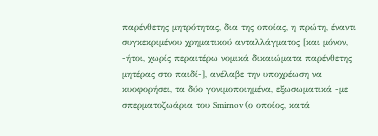παρένθετης μητρότητας, δια της οποίας, η πρώτη, έναντι συγκεκριμένου χρηματικού ανταλλάγματος [και μόνον, -ήτοι, χωρίς περαιτέρω νομικά δικαιώματα παρένθετης μητέρας στο παιδί-], ανέλαβε την υποχρέωση να κυοφορήσει, τα δύο γονιμοποιημένα, εξωσωματικά -με σπερματοζωάρια του Smirnov (ο οποίος, κατά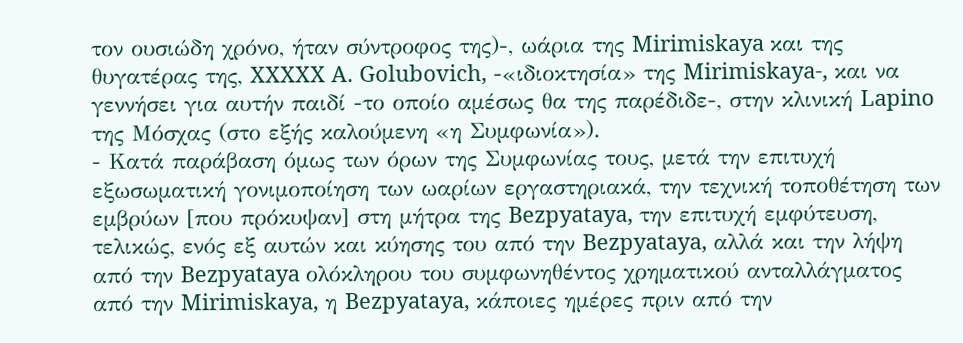τον ουσιώδη χρόνο, ήταν σύντροφος της)-, ωάρια της Mirimiskaya και της θυγατέρας της, XXXXX A. Golubovich, -«ιδιοκτησία» της Mirimiskaya-, και να γεννήσει για αυτήν παιδί -το οποίο αμέσως θα της παρέδιδε-, στην κλινική Lapino της Μόσχας (στο εξής καλούμενη «η Συμφωνία»).
- Κατά παράβαση όμως των όρων της Συμφωνίας τους, μετά την επιτυχή εξωσωματική γονιμοποίηση των ωαρίων εργαστηριακά, την τεχνική τοποθέτηση των εμβρύων [που πρόκυψαν] στη μήτρα της Bezpyataya, την επιτυχή εμφύτευση, τελικώς, ενός εξ αυτών και κύησης του από την Bezpyataya, αλλά και την λήψη από την Bezpyataya ολόκληρου του συμφωνηθέντος χρηματικού ανταλλάγματος από την Mirimiskaya, η Bezpyataya, κάποιες ημέρες πριν από την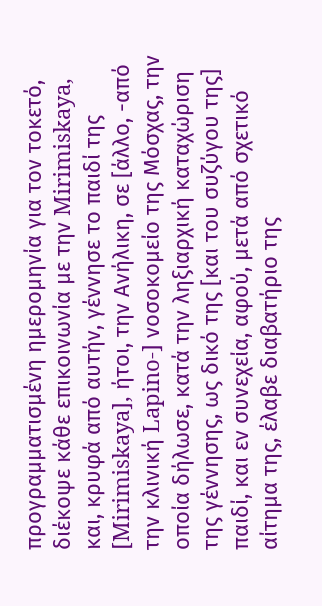προγραμματισμένη ημερομηνία για τον τοκετό, διέκοψε κάθε επικοινωνία με την Mirimiskaya, και, κρυφά από αυτήν, γέννησε το παιδί της [Mirimiskaya], ήτοι, την Ανήλικη, σε [άλλο, -από την κλινική Lapino-] νοσοκομείο της Μόσχας, την οποία δήλωσε, κατά την ληξιαρχική καταχώριση της γέννησης, ως δικό της [και του συζύγου της] παιδί, και εν συνεχεία, αφού, μετά από σχετικό αίτημα της, έλαβε διαβατήριο της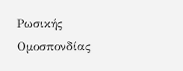Ρωσικής Ομοσπονδίας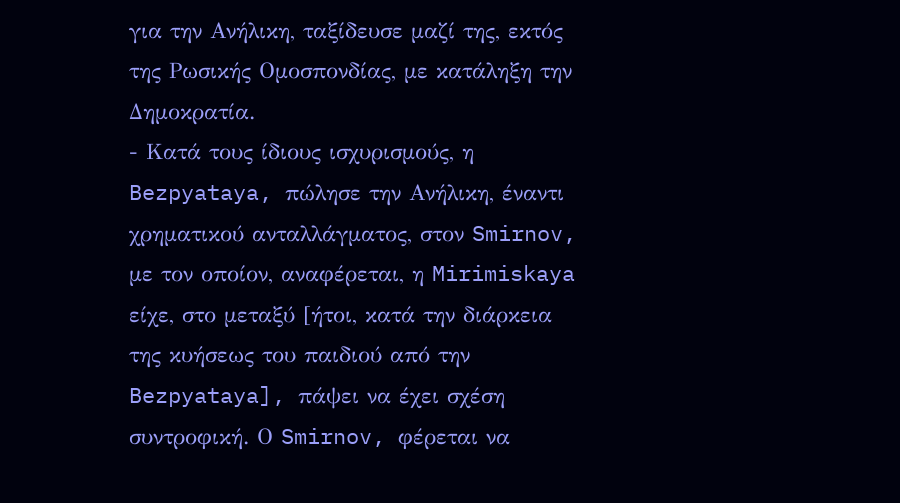για την Ανήλικη, ταξίδευσε μαζί της, εκτός της Ρωσικής Ομοσπονδίας, με κατάληξη την Δημοκρατία.
- Κατά τους ίδιους ισχυρισμούς, η Bezpyataya, πώλησε την Ανήλικη, έναντι χρηματικού ανταλλάγματος, στον Smirnov, με τον οποίον, αναφέρεται, η Mirimiskaya είχε, στο μεταξύ [ήτοι, κατά την διάρκεια της κυήσεως του παιδιού από την Bezpyataya], πάψει να έχει σχέση συντροφική. Ο Smirnov, φέρεται να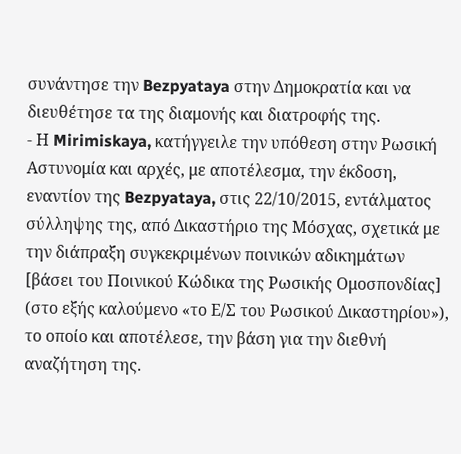συνάντησε την Bezpyataya στην Δημοκρατία και να διευθέτησε τα της διαμονής και διατροφής της.
- Η Mirimiskaya, κατήγγειλε την υπόθεση στην Ρωσική Αστυνομία και αρχές, με αποτέλεσμα, την έκδοση, εναντίον της Bezpyataya, στις 22/10/2015, εντάλματος σύλληψης της, από Δικαστήριο της Μόσχας, σχετικά με την διάπραξη συγκεκριμένων ποινικών αδικημάτων [βάσει του Ποινικού Κώδικα της Ρωσικής Ομοσπονδίας] (στο εξής καλούμενο «το Ε/Σ του Ρωσικού Δικαστηρίου»), το οποίο και αποτέλεσε, την βάση για την διεθνή αναζήτηση της.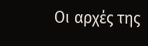Οι αρχές της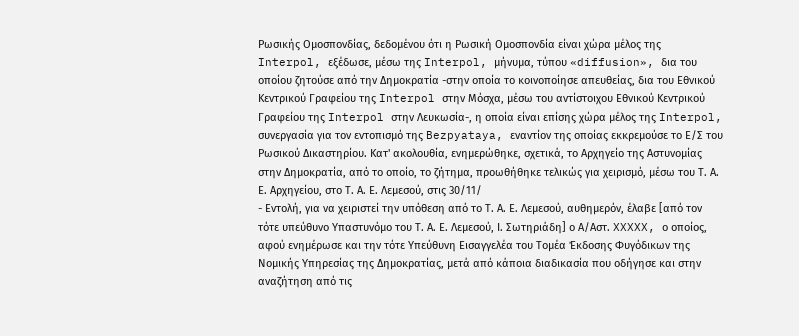Ρωσικής Ομοσπονδίας, δεδομένου ότι η Ρωσική Ομοσπονδία είναι χώρα μέλος της Interpol, εξέδωσε, μέσω της Interpol, μήνυμα, τύπου «diffusion», δια του οποίου ζητούσε από την Δημοκρατία -στην οποία το κοινοποίησε απευθείας, δια του Εθνικού Κεντρικού Γραφείου της Interpol στην Μόσχα, μέσω του αντίστοιχου Εθνικού Κεντρικού Γραφείου της Interpol στην Λευκωσία-, η οποία είναι επίσης χώρα μέλος της Interpol, συνεργασία για τον εντοπισμό της Bezpyataya, εναντίον της οποίας εκκρεμούσε το Ε/Σ του Ρωσικού Δικαστηρίου. Κατ' ακολουθία, ενημερώθηκε, σχετικά, το Αρχηγείο της Αστυνομίας στην Δημοκρατία, από το οποίο, το ζήτημα, προωθήθηκε τελικώς για χειρισμό, μέσω του Τ. Α. Ε. Αρχηγείου, στο Τ. Α. Ε. Λεμεσού, στις 30/11/
- Εντολή, για να χειριστεί την υπόθεση από το Τ. Α. Ε. Λεμεσού, αυθημερόν, έλαβε [από τον τότε υπεύθυνο Υπαστυνόμο του Τ. Α. Ε. Λεμεσού, Ι. Σωτηριάδη] ο Α/Αστ. XXXXX, ο οποίος, αφού ενημέρωσε και την τότε Υπεύθυνη Εισαγγελέα του Τομέα Έκδοσης Φυγόδικων της Νομικής Υπηρεσίας της Δημοκρατίας, μετά από κάποια διαδικασία που οδήγησε και στην αναζήτηση από τις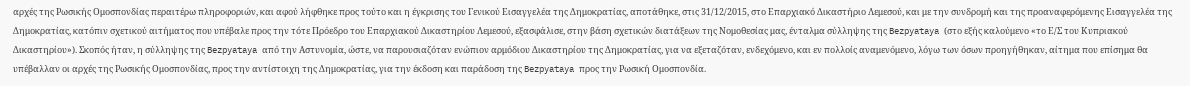αρχές της Ρωσικής Ομοσπονδίας περαιτέρω πληροφοριών, και αφού λήφθηκε προς τούτο και η έγκρισης του Γενικού Εισαγγελέα της Δημοκρατίας, αποτάθηκε, στις 31/12/2015, στο Επαρχιακό Δικαστήριο Λεμεσού, και με την συνδρομή και της προαναφερόμενης Εισαγγελέα της Δημοκρατίας, κατόπιν σχετικού αιτήματος που υπέβαλε προς την τότε Πρόεδρο του Επαρχιακού Δικαστηρίου Λεμεσού, εξασφάλισε, στην βάση σχετικών διατάξεων της Νομοθεσίας μας, ένταλμα σύλληψης της Bezpyataya (στο εξής καλούμενο «το Ε/Σ του Κυπριακού Δικαστηρίου»). Σκοπός ήταν, η σύλληψης της Bezpyataya από την Αστυνομία, ώστε, να παρουσιαζόταν ενώπιον αρμόδιου Δικαστηρίου της Δημοκρατίας, για να εξεταζόταν, ενδεχόμενο, και εν πολλοίς αναμενόμενο, λόγω των όσων προηγήθηκαν, αίτημα που επίσημα θα υπέβαλλαν οι αρχές της Ρωσικής Ομοσπονδίας, προς την αντίστοιχη της Δημοκρατίας, για την έκδοση και παράδοση της Bezpyataya προς την Ρωσική Ομοσπονδία.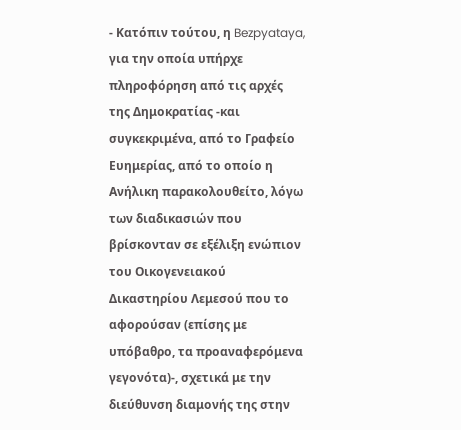- Κατόπιν τούτου, η Bezpyataya, για την οποία υπήρχε πληροφόρηση από τις αρχές της Δημοκρατίας -και συγκεκριμένα, από το Γραφείο Ευημερίας, από το οποίο η Ανήλικη παρακολουθείτο, λόγω των διαδικασιών που βρίσκονταν σε εξέλιξη ενώπιον του Οικογενειακού Δικαστηρίου Λεμεσού που το αφορούσαν (επίσης με υπόβαθρο, τα προαναφερόμενα γεγονότα)-, σχετικά με την διεύθυνση διαμονής της στην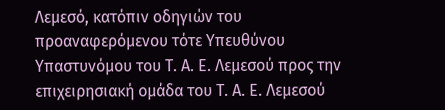Λεμεσό, κατόπιν οδηγιών του προαναφερόμενου τότε Υπευθύνου Υπαστυνόμου του Τ. Α. Ε. Λεμεσού προς την επιχειρησιακή ομάδα του Τ. Α. Ε. Λεμεσού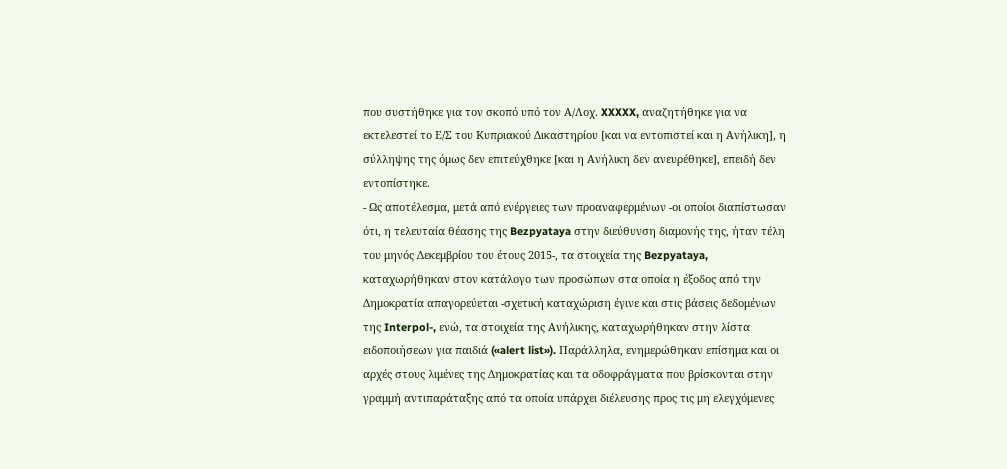που συστήθηκε για τον σκοπό υπό τον Α/Λοχ. XXXXX, αναζητήθηκε για να εκτελεστεί το Ε/Σ του Κυπριακού Δικαστηρίου [και να εντοπιστεί και η Ανήλικη], η σύλληψης της όμως δεν επιτεύχθηκε [και η Ανήλικη δεν ανευρέθηκε], επειδή δεν εντοπίστηκε.
- Ως αποτέλεσμα, μετά από ενέργειες των προαναφερμένων -οι οποίοι διαπίστωσαν ότι, η τελευταία θέασης της Bezpyataya στην διεύθυνση διαμονής της, ήταν τέλη του μηνός Δεκεμβρίου του έτους 2015-, τα στοιχεία της Bezpyataya, καταχωρήθηκαν στον κατάλογο των προσώπων στα οποία η έξοδος από την Δημοκρατία απαγορεύεται -σχετική καταχώριση έγινε και στις βάσεις δεδομένων της Interpol-, ενώ, τα στοιχεία της Ανήλικης, καταχωρήθηκαν στην λίστα ειδοποιήσεων για παιδιά («alert list»). Παράλληλα, ενημερώθηκαν επίσημα και οι αρχές στους λιμένες της Δημοκρατίας και τα οδοφράγματα που βρίσκονται στην γραμμή αντιπαράταξης από τα οποία υπάρχει διέλευσης προς τις μη ελεγχόμενες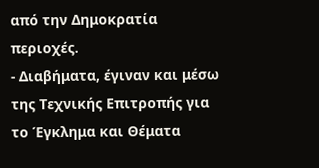από την Δημοκρατία περιοχές.
- Διαβήματα, έγιναν και μέσω της Τεχνικής Επιτροπής για το Έγκλημα και Θέματα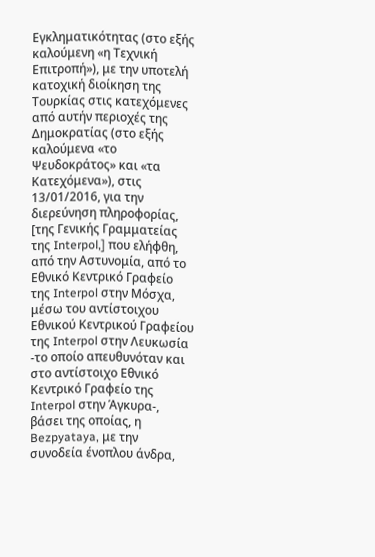Εγκληματικότητας (στο εξής καλούμενη «η Τεχνική Επιτροπή»), με την υποτελή κατοχική διοίκηση της Τουρκίας στις κατεχόμενες από αυτήν περιοχές της Δημοκρατίας (στο εξής καλούμενα «το Ψευδοκράτος» και «τα Κατεχόμενα»), στις 13/01/2016, για την διερεύνηση πληροφορίας, [της Γενικής Γραμματείας της Interpol,] που ελήφθη, από την Αστυνομία, από το Εθνικό Κεντρικό Γραφείο της Interpol στην Μόσχα, μέσω του αντίστοιχου Εθνικού Κεντρικού Γραφείου της Interpol στην Λευκωσία -το οποίο απευθυνόταν και στο αντίστοιχο Εθνικό Κεντρικό Γραφείο της Interpol στην Άγκυρα-, βάσει της οποίας, η Bezpyataya, με την συνοδεία ένοπλου άνδρα,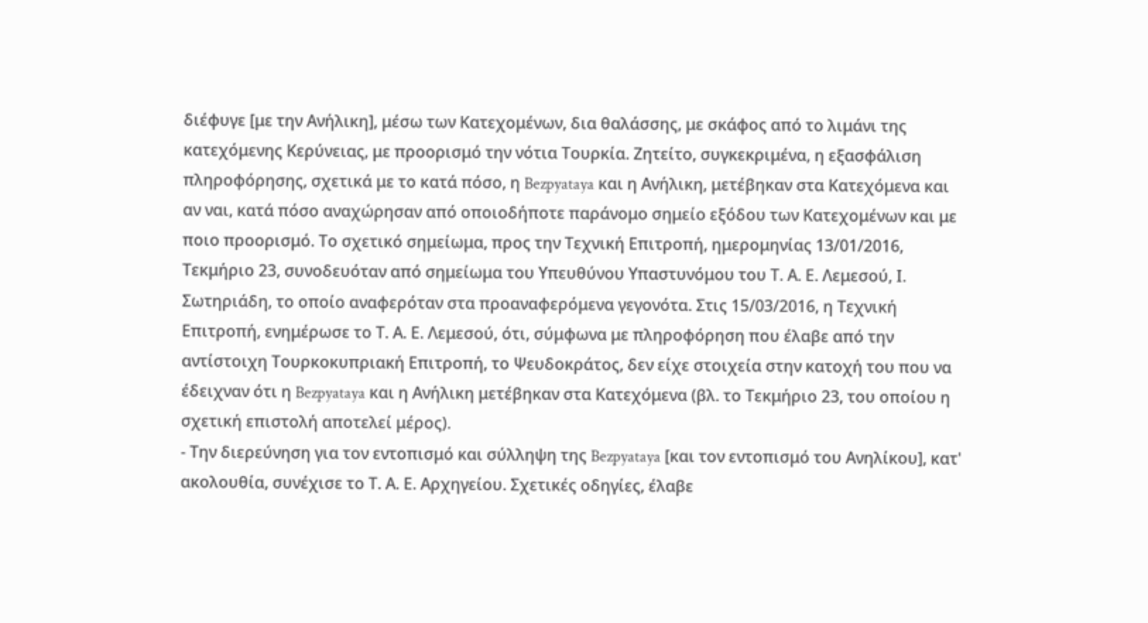διέφυγε [με την Ανήλικη], μέσω των Κατεχομένων, δια θαλάσσης, με σκάφος από το λιμάνι της κατεχόμενης Κερύνειας, με προορισμό την νότια Τουρκία. Ζητείτο, συγκεκριμένα, η εξασφάλιση πληροφόρησης, σχετικά με το κατά πόσο, η Bezpyataya και η Ανήλικη, μετέβηκαν στα Κατεχόμενα και αν ναι, κατά πόσο αναχώρησαν από οποιοδήποτε παράνομο σημείο εξόδου των Κατεχομένων και με ποιο προορισμό. Το σχετικό σημείωμα, προς την Τεχνική Επιτροπή, ημερομηνίας 13/01/2016, Τεκμήριο 23, συνοδευόταν από σημείωμα του Υπευθύνου Υπαστυνόμου του Τ. Α. Ε. Λεμεσού, Ι. Σωτηριάδη, το οποίο αναφερόταν στα προαναφερόμενα γεγονότα. Στις 15/03/2016, η Τεχνική Επιτροπή, ενημέρωσε το Τ. Α. Ε. Λεμεσού, ότι, σύμφωνα με πληροφόρηση που έλαβε από την αντίστοιχη Τουρκοκυπριακή Επιτροπή, το Ψευδοκράτος, δεν είχε στοιχεία στην κατοχή του που να έδειχναν ότι η Bezpyataya και η Ανήλικη μετέβηκαν στα Κατεχόμενα (βλ. το Τεκμήριο 23, του οποίου η σχετική επιστολή αποτελεί μέρος).
- Την διερεύνηση για τον εντοπισμό και σύλληψη της Bezpyataya [και τον εντοπισμό του Ανηλίκου], κατ' ακολουθία, συνέχισε το Τ. Α. Ε. Αρχηγείου. Σχετικές οδηγίες, έλαβε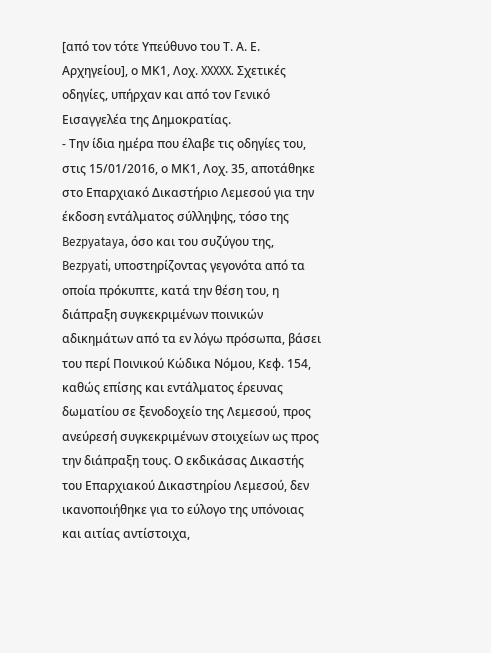[από τον τότε Υπεύθυνο του Τ. Α. Ε. Αρχηγείου], ο ΜΚ1, Λοχ. XXXXX. Σχετικές οδηγίες, υπήρχαν και από τον Γενικό Εισαγγελέα της Δημοκρατίας.
- Την ίδια ημέρα που έλαβε τις οδηγίες του, στις 15/01/2016, ο ΜΚ1, Λοχ. 35, αποτάθηκε στο Επαρχιακό Δικαστήριο Λεμεσού για την έκδοση εντάλματος σύλληψης, τόσο της Bezpyataya, όσο και του συζύγου της, Bezpyati, υποστηρίζοντας γεγονότα από τα οποία πρόκυπτε, κατά την θέση του, η διάπραξη συγκεκριμένων ποινικών αδικημάτων από τα εν λόγω πρόσωπα, βάσει του περί Ποινικού Κώδικα Νόμου, Κεφ. 154, καθώς επίσης και εντάλματος έρευνας δωματίου σε ξενοδοχείο της Λεμεσού, προς ανεύρεσή συγκεκριμένων στοιχείων ως προς την διάπραξη τους. Ο εκδικάσας Δικαστής του Επαρχιακού Δικαστηρίου Λεμεσού, δεν ικανοποιήθηκε για το εύλογο της υπόνοιας και αιτίας αντίστοιχα,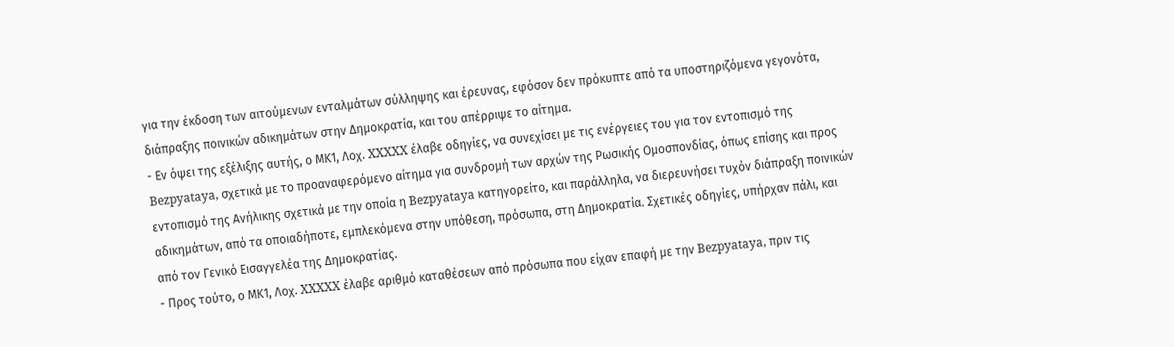για την έκδοση των αιτούμενων ενταλμάτων σύλληψης και έρευνας, εφόσον δεν πρόκυπτε από τα υποστηριζόμενα γεγονότα, διάπραξης ποινικών αδικημάτων στην Δημοκρατία, και του απέρριψε το αίτημα.
- Εν όψει της εξέλιξης αυτής, ο ΜΚ1, Λοχ. XXXXX έλαβε οδηγίες, να συνεχίσει με τις ενέργειες του για τον εντοπισμό της Bezpyataya, σχετικά με το προαναφερόμενο αίτημα για συνδρομή των αρχών της Ρωσικής Ομοσπονδίας, όπως επίσης και προς εντοπισμό της Ανήλικης σχετικά με την οποία η Bezpyataya κατηγορείτο, και παράλληλα, να διερευνήσει τυχόν διάπραξη ποινικών αδικημάτων, από τα οποιαδήποτε, εμπλεκόμενα στην υπόθεση, πρόσωπα, στη Δημοκρατία. Σχετικές οδηγίες, υπήρχαν πάλι, και από τον Γενικό Εισαγγελέα της Δημοκρατίας.
- Προς τούτο, ο ΜΚ1, Λοχ. XXXXX έλαβε αριθμό καταθέσεων από πρόσωπα που είχαν επαφή με την Bezpyataya, πριν τις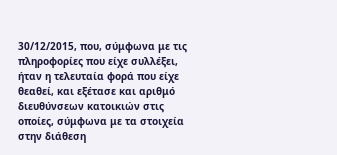30/12/2015, που, σύμφωνα με τις πληροφορίες που είχε συλλέξει, ήταν η τελευταία φορά που είχε θεαθεί, και εξέτασε και αριθμό διευθύνσεων κατοικιών στις οποίες, σύμφωνα με τα στοιχεία στην διάθεση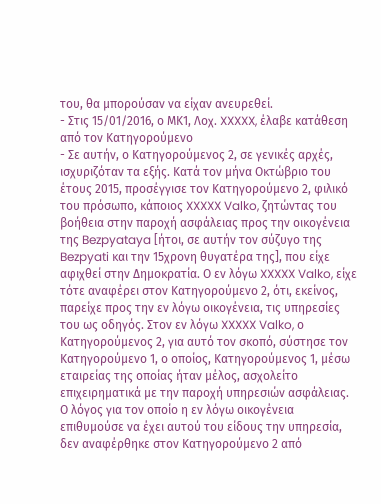του, θα μπορούσαν να είχαν ανευρεθεί.
- Στις 15/01/2016, ο ΜΚ1, Λοχ. XXXXX, έλαβε κατάθεση από τον Κατηγορούμενο
- Σε αυτήν, ο Κατηγορούμενος 2, σε γενικές αρχές, ισχυριζόταν τα εξής. Κατά τον μήνα Οκτώβριο του έτους 2015, προσέγγισε τον Κατηγορούμενο 2, φιλικό του πρόσωπο, κάποιος XXXXX Valko, ζητώντας του βοήθεια στην παροχή ασφάλειας προς την οικογένεια της Bezpyataya [ήτοι, σε αυτήν τον σύζυγο της Bezpyati και την 15χρονη θυγατέρα της], που είχε αφιχθεί στην Δημοκρατία. Ο εν λόγω XXXXX Valko, είχε τότε αναφέρει στον Κατηγορούμενο 2, ότι, εκείνος, παρείχε προς την εν λόγω οικογένεια, τις υπηρεσίες του ως οδηγός. Στον εν λόγω XXXXX Valko, ο Κατηγορούμενος 2, για αυτό τον σκοπό, σύστησε τον Κατηγορούμενο 1, ο οποίος, Κατηγορούμενος 1, μέσω εταιρείας της οποίας ήταν μέλος, ασχολείτο επιχειρηματικά με την παροχή υπηρεσιών ασφάλειας. Ο λόγος για τον οποίο η εν λόγω οικογένεια επιθυμούσε να έχει αυτού του είδους την υπηρεσία, δεν αναφέρθηκε στον Κατηγορούμενο 2 από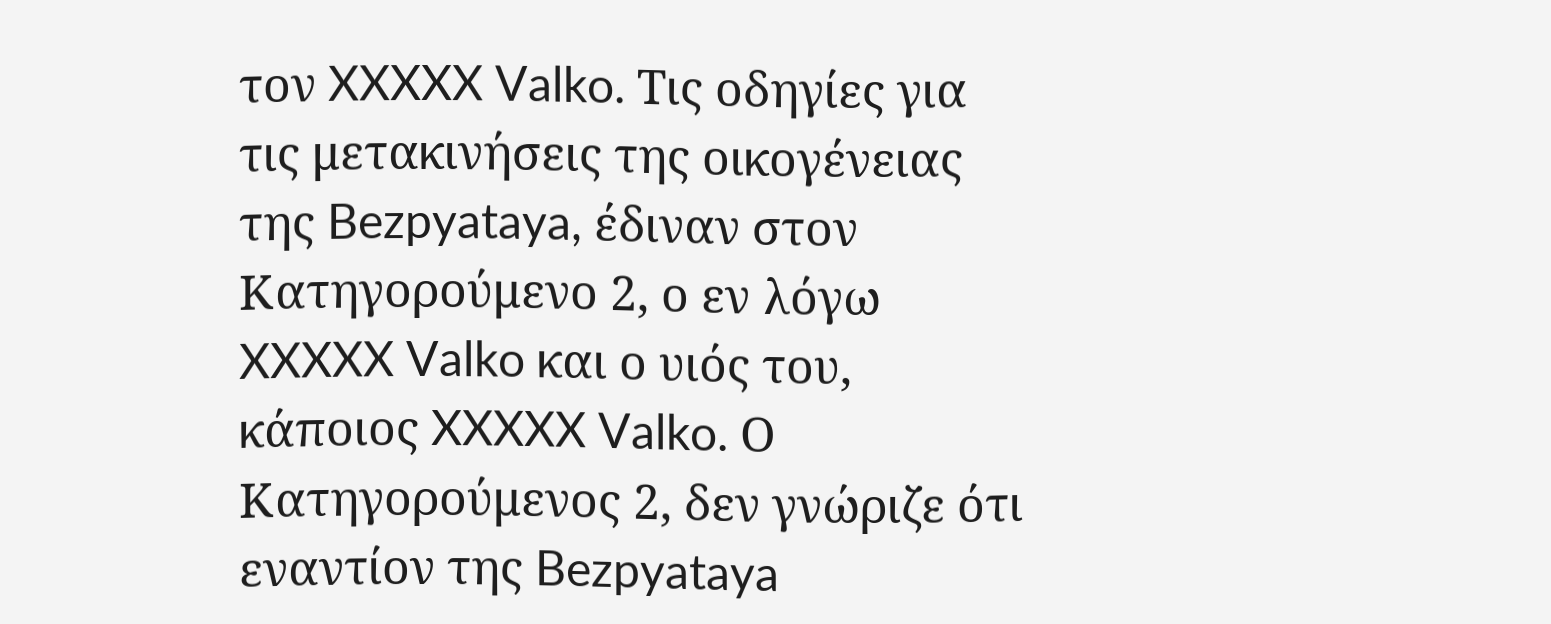τον XXXXX Valko. Τις οδηγίες για τις μετακινήσεις της οικογένειας της Bezpyataya, έδιναν στον Κατηγορούμενο 2, ο εν λόγω XXXXX Valko και ο υιός του, κάποιος XXXXX Valko. Ο Κατηγορούμενος 2, δεν γνώριζε ότι εναντίον της Bezpyataya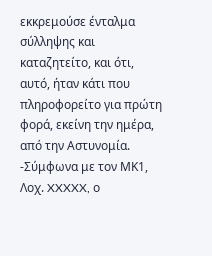εκκρεμούσε ένταλμα σύλληψης και καταζητείτο, και ότι, αυτό, ήταν κάτι που πληροφορείτο για πρώτη φορά, εκείνη την ημέρα, από την Αστυνομία. -Σύμφωνα με τον ΜΚ1, Λοχ. XXXXX, ο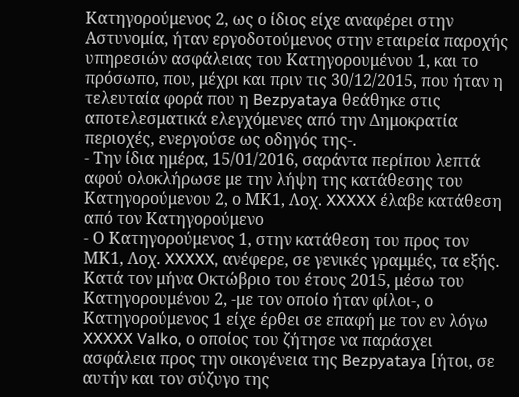Κατηγορούμενος 2, ως ο ίδιος είχε αναφέρει στην Αστυνομία, ήταν εργοδοτούμενος στην εταιρεία παροχής υπηρεσιών ασφάλειας του Κατηγορουμένου 1, και το πρόσωπο, που, μέχρι και πριν τις 30/12/2015, που ήταν η τελευταία φορά που η Bezpyataya θεάθηκε στις αποτελεσματικά ελεγχόμενες από την Δημοκρατία περιοχές, ενεργούσε ως οδηγός της-.
- Την ίδια ημέρα, 15/01/2016, σαράντα περίπου λεπτά αφού ολοκλήρωσε με την λήψη της κατάθεσης του Κατηγορούμενου 2, ο ΜΚ1, Λοχ. XXXXX έλαβε κατάθεση από τον Κατηγορούμενο
- Ο Κατηγορούμενος 1, στην κατάθεση του προς τον ΜΚ1, Λοχ. XXXXX, ανέφερε, σε γενικές γραμμές, τα εξής. Κατά τον μήνα Οκτώβριο του έτους 2015, μέσω του Κατηγορουμένου 2, -με τον οποίο ήταν φίλοι-, ο Κατηγορούμενος 1 είχε έρθει σε επαφή με τον εν λόγω XXXXX Valko, ο οποίος του ζήτησε να παράσχει ασφάλεια προς την οικογένεια της Bezpyataya [ήτοι, σε αυτήν και τον σύζυγο της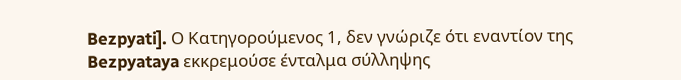Bezpyati]. Ο Κατηγορούμενος 1, δεν γνώριζε ότι εναντίον της Bezpyataya εκκρεμούσε ένταλμα σύλληψης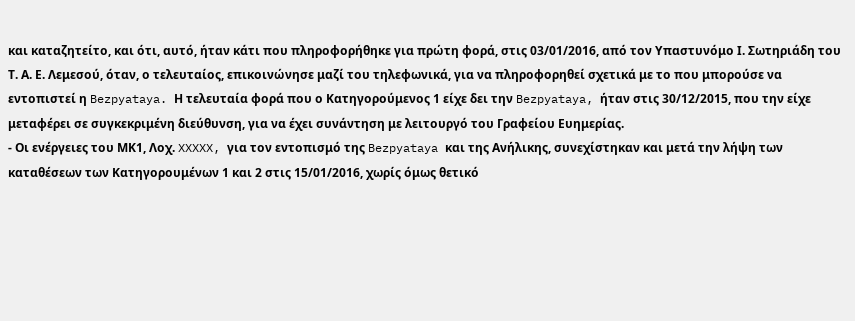και καταζητείτο, και ότι, αυτό, ήταν κάτι που πληροφορήθηκε για πρώτη φορά, στις 03/01/2016, από τον Υπαστυνόμο Ι. Σωτηριάδη του Τ. Α. Ε. Λεμεσού, όταν, ο τελευταίος, επικοινώνησε μαζί του τηλεφωνικά, για να πληροφορηθεί σχετικά με το που μπορούσε να εντοπιστεί η Bezpyataya. Η τελευταία φορά που ο Κατηγορούμενος 1 είχε δει την Bezpyataya, ήταν στις 30/12/2015, που την είχε μεταφέρει σε συγκεκριμένη διεύθυνση, για να έχει συνάντηση με λειτουργό του Γραφείου Ευημερίας.
- Οι ενέργειες του ΜΚ1, Λοχ. XXXXX, για τον εντοπισμό της Bezpyataya και της Ανήλικης, συνεχίστηκαν και μετά την λήψη των καταθέσεων των Κατηγορουμένων 1 και 2 στις 15/01/2016, χωρίς όμως θετικό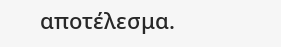αποτέλεσμα.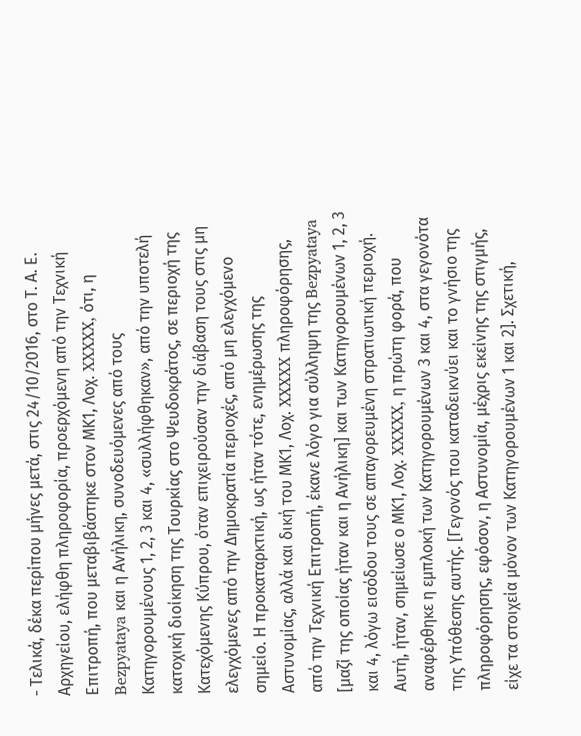- Τελικά, δέκα περίπου μήνες μετά, στις 24/10/2016, στο Τ. Α. Ε. Αρχηγείου, ελήφθη πληροφορία, προερχόμενη από την Τεχνική Επιτροπή, που μεταβιβάστηκε στον ΜΚ1, Λοχ. XXXXX, ότι, η Bezpyataya και η Ανήλικη, συνοδευόμενες από τους Κατηγορουμένους 1, 2, 3 και 4, «συλλήφθηκαν», από την υποτελή κατοχική διοίκηση της Τουρκίας στο Ψευδοκράτος, σε περιοχή της Κατεχόμενης Κύπρου, όταν επιχειρούσαν την διάβαση τους στις μη ελεγχόμενες από την Δημοκρατία περιοχές, από μη ελεγχόμενο σημείο. Η προκαταρκτική, ως ήταν τότε, ενημέρωσης της Αστυνομίας, αλλά και δική του ΜΚ1, Λοχ. XXXXX πληροφόρησης, από την Τεχνική Επιτροπή, έκανε λόγο για σύλληψη της Bezpyataya [μαζί της οποίας ήταν και η Ανήλικη] και των Κατηγορουμένων 1, 2, 3 και 4, λόγω εισόδου τους σε απαγορευμένη στρατιωτική περιοχή. Αυτή, ήταν, σημείωσε ο ΜΚ1, Λοχ. XXXXX, η πρώτη φορά, που αναφέρθηκε η εμπλοκή των Κατηγορουμένων 3 και 4, στα γεγονότα της Υπόθεσης αυτής. [Γεγονός που καταδεικνύει και το γνήσιο της πληροφόρησης, εφόσον, η Αστυνομία, μέχρις εκείνης της στιγμής, είχε τα στοιχεία μόνον των Κατηγορουμένων 1 και 2]. Σχετική,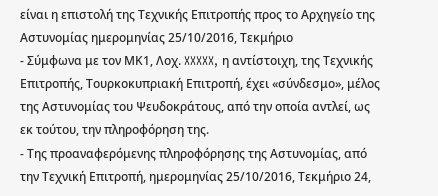είναι η επιστολή της Τεχνικής Επιτροπής προς το Αρχηγείο της Αστυνομίας ημερομηνίας 25/10/2016, Τεκμήριο
- Σύμφωνα με τον ΜΚ1, Λοχ. XXXXX, η αντίστοιχη, της Τεχνικής Επιτροπής, Τουρκοκυπριακή Επιτροπή, έχει «σύνδεσμο», μέλος της Αστυνομίας του Ψευδοκράτους, από την οποία αντλεί, ως εκ τούτου, την πληροφόρηση της.
- Της προαναφερόμενης πληροφόρησης της Αστυνομίας, από την Τεχνική Επιτροπή, ημερομηνίας 25/10/2016, Τεκμήριο 24,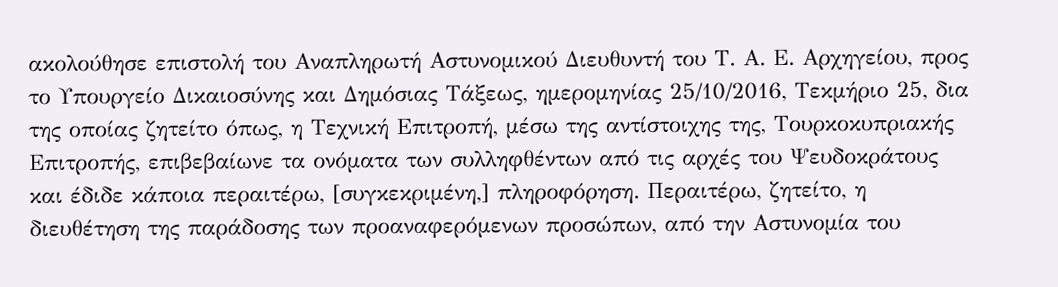ακολούθησε επιστολή του Αναπληρωτή Αστυνομικού Διευθυντή του Τ. Α. Ε. Αρχηγείου, προς το Υπουργείο Δικαιοσύνης και Δημόσιας Τάξεως, ημερομηνίας 25/10/2016, Τεκμήριο 25, δια της οποίας ζητείτο όπως, η Τεχνική Επιτροπή, μέσω της αντίστοιχης της, Τουρκοκυπριακής Επιτροπής, επιβεβαίωνε τα ονόματα των συλληφθέντων από τις αρχές του Ψευδοκράτους και έδιδε κάποια περαιτέρω, [συγκεκριμένη,] πληροφόρηση. Περαιτέρω, ζητείτο, η διευθέτηση της παράδοσης των προαναφερόμενων προσώπων, από την Αστυνομία του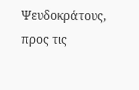Ψευδοκράτους, προς τις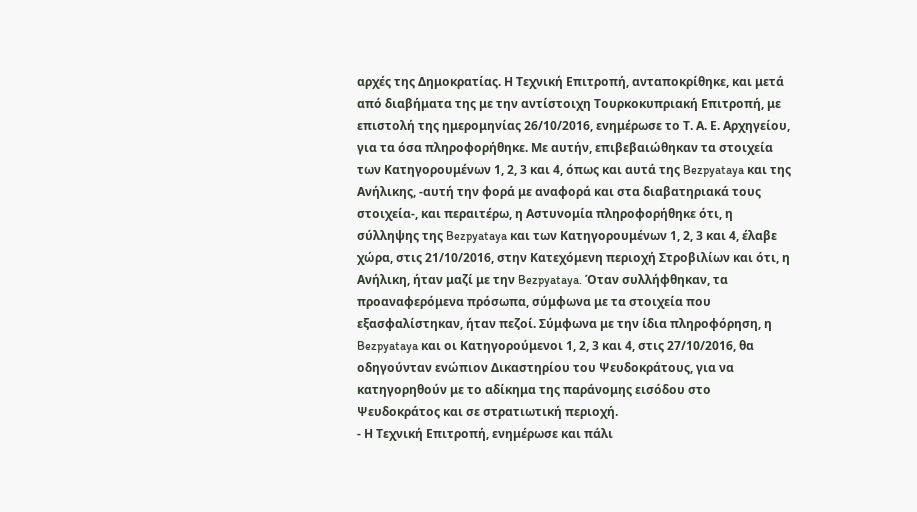αρχές της Δημοκρατίας. Η Τεχνική Επιτροπή, ανταποκρίθηκε, και μετά από διαβήματα της με την αντίστοιχη Τουρκοκυπριακή Επιτροπή, με επιστολή της ημερομηνίας 26/10/2016, ενημέρωσε το Τ. Α. Ε. Αρχηγείου, για τα όσα πληροφορήθηκε. Με αυτήν, επιβεβαιώθηκαν τα στοιχεία των Κατηγορουμένων 1, 2, 3 και 4, όπως και αυτά της Bezpyataya και της Ανήλικης, -αυτή την φορά με αναφορά και στα διαβατηριακά τους στοιχεία-, και περαιτέρω, η Αστυνομία πληροφορήθηκε ότι, η σύλληψης της Bezpyataya και των Κατηγορουμένων 1, 2, 3 και 4, έλαβε χώρα, στις 21/10/2016, στην Κατεχόμενη περιοχή Στροβιλίων και ότι, η Ανήλικη, ήταν μαζί με την Bezpyataya. Όταν συλλήφθηκαν, τα προαναφερόμενα πρόσωπα, σύμφωνα με τα στοιχεία που εξασφαλίστηκαν, ήταν πεζοί. Σύμφωνα με την ίδια πληροφόρηση, η Bezpyataya και οι Κατηγορούμενοι 1, 2, 3 και 4, στις 27/10/2016, θα οδηγούνταν ενώπιον Δικαστηρίου του Ψευδοκράτους, για να κατηγορηθούν με το αδίκημα της παράνομης εισόδου στο Ψευδοκράτος και σε στρατιωτική περιοχή.
- Η Τεχνική Επιτροπή, ενημέρωσε και πάλι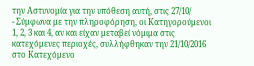την Αστυνομία για την υπόθεση αυτή, στις 27/10/
- Σύμφωνα με την πληροφόρηση, οι Κατηγορούμενοι 1, 2, 3 και 4, αν και είχαν μεταβεί νόμιμα στις κατεχόμενες περιοχές, συλλήφθηκαν την 21/10/2016 στο Κατεχόμενο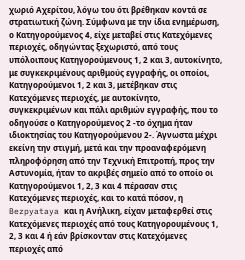χωριό Αχερίτου, λόγω του ότι βρέθηκαν κοντά σε στρατιωτική ζώνη. Σύμφωνα με την ίδια ενημέρωση, ο Κατηγορούμενος 4, είχε μεταβεί στις Κατεχόμενες περιοχές, οδηγώντας ξεχωριστό, από τους υπόλοιπους Κατηγορούμενους 1, 2 και 3, αυτοκίνητο, με συγκεκριμένους αριθμούς εγγραφής, οι οποίοι, Κατηγορούμενοι 1, 2 και 3, μετέβηκαν στις Κατεχόμενες περιοχές, με αυτοκίνητο, συγκεκριμένων και πάλι αριθμών εγγραφής, που το οδηγούσε ο Κατηγορούμενος 2 -το όχημα ήταν ιδιοκτησίας του Κατηγορούμενου 2-. Άγνωστα μέχρι εκείνη την στιγμή, μετά και την προαναφερόμενη πληροφόρηση από την Τεχνική Επιτροπή, προς την Αστυνομία, ήταν το ακριβές σημείο από το οποίο οι Κατηγορούμενοι 1, 2, 3 και 4 πέρασαν στις Κατεχόμενες περιοχές, και το κατά πόσον, η Bezpyataya και η Ανήλικη, είχαν μεταφερθεί στις Κατεχόμενες περιοχές από τους Κατηγορουμένους 1, 2, 3 και 4 ή εάν βρίσκονταν στις Κατεχόμενες περιοχές από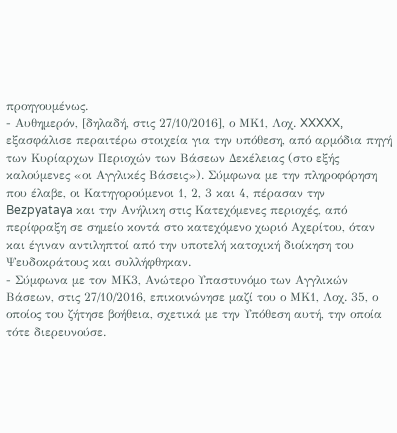προηγουμένως.
- Αυθημερόν, [δηλαδή, στις 27/10/2016], ο ΜΚ1, Λοχ. XXXXX, εξασφάλισε περαιτέρω στοιχεία για την υπόθεση, από αρμόδια πηγή των Κυρίαρχων Περιοχών των Βάσεων Δεκέλειας (στο εξής καλούμενες «οι Αγγλικές Βάσεις»). Σύμφωνα με την πληροφόρηση που έλαβε, οι Κατηγορούμενοι 1, 2, 3 και 4, πέρασαν την Bezpyataya και την Ανήλικη στις Κατεχόμενες περιοχές, από περίφραξη σε σημείο κοντά στο κατεχόμενο χωριό Αχερίτου, όταν και έγιναν αντιληπτοί από την υποτελή κατοχική διοίκηση του Ψευδοκράτους και συλλήφθηκαν.
- Σύμφωνα με τον ΜΚ3, Ανώτερο Υπαστυνόμο των Αγγλικών Βάσεων, στις 27/10/2016, επικοινώνησε μαζί του ο ΜΚ1, Λοχ. 35, ο οποίος του ζήτησε βοήθεια, σχετικά με την Υπόθεση αυτή, την οποία τότε διερευνούσε.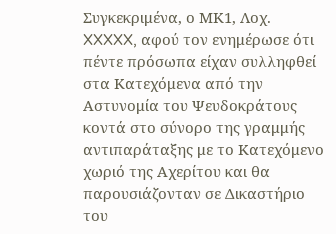Συγκεκριμένα, ο ΜΚ1, Λοχ. XXXXX, αφού τον ενημέρωσε ότι πέντε πρόσωπα είχαν συλληφθεί στα Κατεχόμενα από την Αστυνομία του Ψευδοκράτους κοντά στο σύνορο της γραμμής αντιπαράταξης με το Κατεχόμενο χωριό της Αχερίτου και θα παρουσιάζονταν σε Δικαστήριο του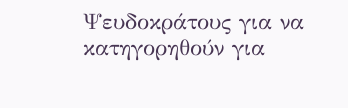Ψευδοκράτους για να κατηγορηθούν για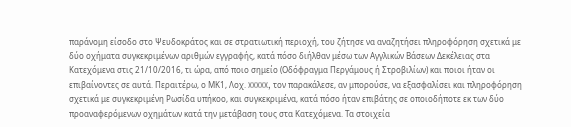παράνομη είσοδο στο Ψευδοκράτος και σε στρατιωτική περιοχή, του ζήτησε να αναζητήσει πληροφόρηση σχετικά με δύο οχήματα συγκεκριμένων αριθμών εγγραφής, κατά πόσο διήλθαν μέσω των Αγγλικών Βάσεων Δεκέλειας στα Κατεχόμενα στις 21/10/2016, τι ώρα, από ποιο σημείο (Οδόφραγμα Περγάμους ή Στροβιλίων) και ποιοι ήταν οι επιβαίνοντες σε αυτά. Περαιτέρω, ο ΜΚ1, Λοχ. XXXXX, τον παρακάλεσε, αν μπορούσε, να εξασφαλίσει και πληροφόρηση σχετικά με συγκεκριμένη Ρωσίδα υπήκοο, και συγκεκριμένα, κατά πόσο ήταν επιβάτης σε οποιοδήποτε εκ των δύο προαναφερόμενων οχημάτων κατά την μετάβαση τους στα Κατεχόμενα. Τα στοιχεία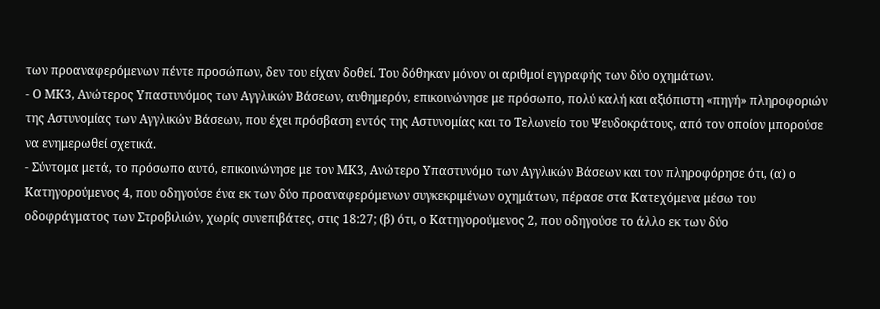των προαναφερόμενων πέντε προσώπων, δεν του είχαν δοθεί. Του δόθηκαν μόνον οι αριθμοί εγγραφής των δύο οχημάτων.
- Ο ΜΚ3, Ανώτερος Υπαστυνόμος των Αγγλικών Βάσεων, αυθημερόν, επικοινώνησε με πρόσωπο, πολύ καλή και αξιόπιστη «πηγή» πληροφοριών της Αστυνομίας των Αγγλικών Βάσεων, που έχει πρόσβαση εντός της Αστυνομίας και το Τελωνείο του Ψευδοκράτους, από τον οποίον μπορούσε να ενημερωθεί σχετικά.
- Σύντομα μετά, το πρόσωπο αυτό, επικοινώνησε με τον ΜΚ3, Ανώτερο Υπαστυνόμο των Αγγλικών Βάσεων και τον πληροφόρησε ότι, (α) ο Κατηγορούμενος 4, που οδηγούσε ένα εκ των δύο προαναφερόμενων συγκεκριμένων οχημάτων, πέρασε στα Κατεχόμενα μέσω του οδοφράγματος των Στροβιλιών, χωρίς συνεπιβάτες, στις 18:27; (β) ότι, ο Κατηγορούμενος 2, που οδηγούσε το άλλο εκ των δύο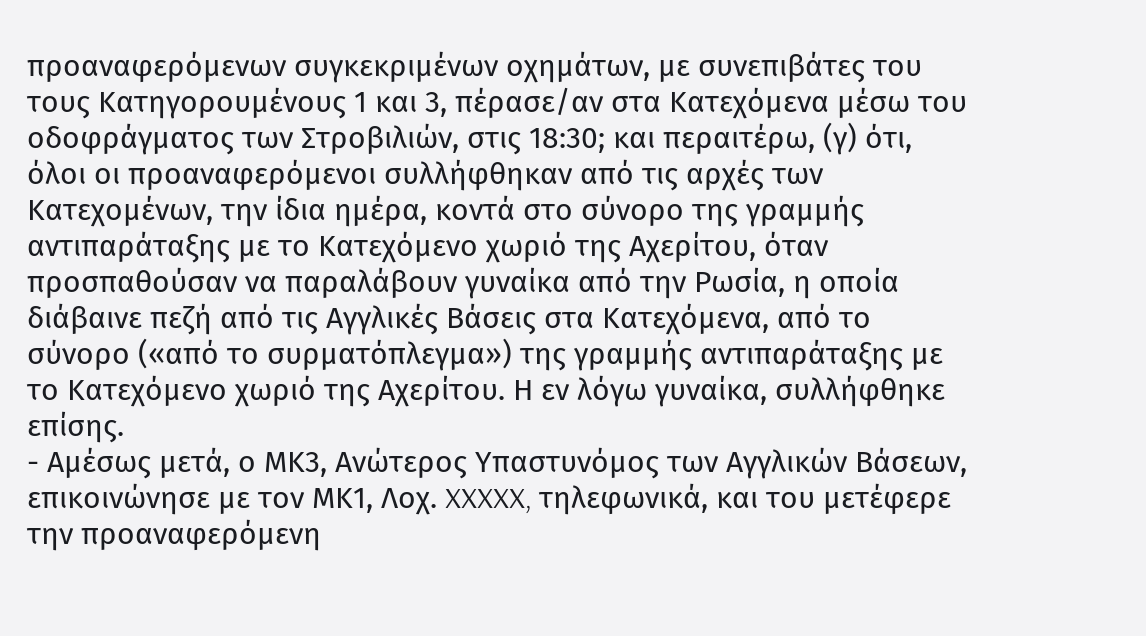προαναφερόμενων συγκεκριμένων οχημάτων, με συνεπιβάτες του τους Κατηγορουμένους 1 και 3, πέρασε/αν στα Κατεχόμενα μέσω του οδοφράγματος των Στροβιλιών, στις 18:30; και περαιτέρω, (γ) ότι, όλοι οι προαναφερόμενοι συλλήφθηκαν από τις αρχές των Κατεχομένων, την ίδια ημέρα, κοντά στο σύνορο της γραμμής αντιπαράταξης με το Κατεχόμενο χωριό της Αχερίτου, όταν προσπαθούσαν να παραλάβουν γυναίκα από την Ρωσία, η οποία διάβαινε πεζή από τις Αγγλικές Βάσεις στα Κατεχόμενα, από το σύνορο («από το συρματόπλεγμα») της γραμμής αντιπαράταξης με το Κατεχόμενο χωριό της Αχερίτου. Η εν λόγω γυναίκα, συλλήφθηκε επίσης.
- Αμέσως μετά, ο ΜΚ3, Ανώτερος Υπαστυνόμος των Αγγλικών Βάσεων, επικοινώνησε με τον ΜΚ1, Λοχ. XXXXX, τηλεφωνικά, και του μετέφερε την προαναφερόμενη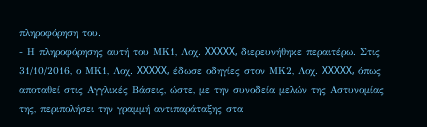πληροφόρηση του.
- Η πληροφόρησης αυτή του ΜΚ1, Λοχ. XXXXX, διερευνήθηκε περαιτέρω. Στις 31/10/2016, ο ΜΚ1, Λοχ. XXXXX, έδωσε οδηγίες στον ΜΚ2, Λοχ. XXXXX, όπως αποταθεί στις Αγγλικές Βάσεις, ώστε, με την συνοδεία μελών της Αστυνομίας της, περιπολήσει την γραμμή αντιπαράταξης στα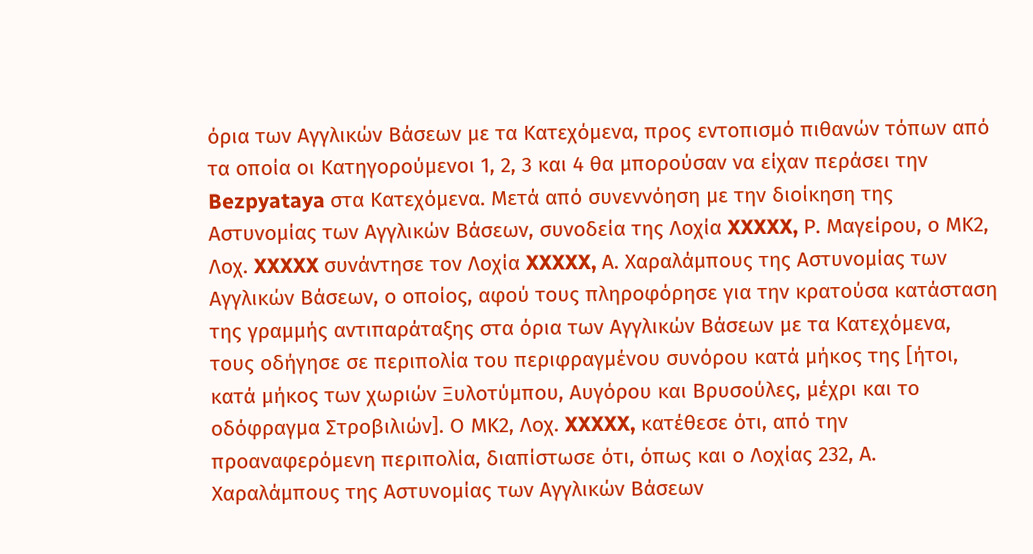όρια των Αγγλικών Βάσεων με τα Κατεχόμενα, προς εντοπισμό πιθανών τόπων από τα οποία οι Κατηγορούμενοι 1, 2, 3 και 4 θα μπορούσαν να είχαν περάσει την Bezpyataya στα Κατεχόμενα. Μετά από συνεννόηση με την διοίκηση της Αστυνομίας των Αγγλικών Βάσεων, συνοδεία της Λοχία XXXXX, Ρ. Μαγείρου, ο ΜΚ2, Λοχ. XXXXX συνάντησε τον Λοχία XXXXX, Α. Χαραλάμπους της Αστυνομίας των Αγγλικών Βάσεων, ο οποίος, αφού τους πληροφόρησε για την κρατούσα κατάσταση της γραμμής αντιπαράταξης στα όρια των Αγγλικών Βάσεων με τα Κατεχόμενα, τους οδήγησε σε περιπολία του περιφραγμένου συνόρου κατά μήκος της [ήτοι, κατά μήκος των χωριών Ξυλοτύμπου, Αυγόρου και Βρυσούλες, μέχρι και το οδόφραγμα Στροβιλιών]. Ο ΜΚ2, Λοχ. XXXXX, κατέθεσε ότι, από την προαναφερόμενη περιπολία, διαπίστωσε ότι, όπως και ο Λοχίας 232, Α. Χαραλάμπους της Αστυνομίας των Αγγλικών Βάσεων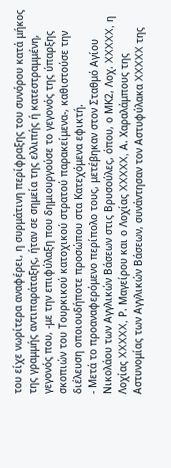του είχε νωρίτερα αναφέρει, η συρμάτινη περίφραξης του συνόρου κατά μήκος της γραμμής αντιπαράταξης, ήταν σε σημεία της ελλιπής ή κατεστραμμένη, γεγονός που, -με την επιφύλαξη που δημιουργούσε το γεγονός της ύπαρξης σκοπιών του Τουρκικού κατοχικού στρατού παρακείμενα-, καθιστούσε την διέλευση οποιουδήποτε προσώπου στα Κατεχόμενα εφικτή.
- Μετά το προαναφερόμενο περίπολο τους, μετέβηκαν στον Σταθμό Αγίου Νικολάου των Αγγλικών Βάσεων στις Βρυσούλες, όπου, ο ΜΚ2, Λοχ. XXXXX, η Λοχίας XXXXX, Ρ. Μαγείρου και ο Λοχίας XXXXX, Α. Χαραλάμπους της Αστυνομίας των Αγγλικών Βάσεων, συνάντησαν τον Αστυφύλακα XXXXX της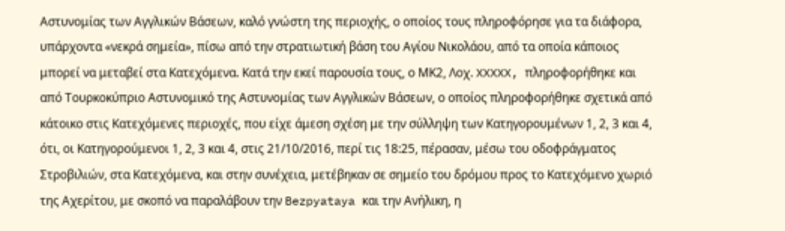Αστυνομίας των Αγγλικών Βάσεων, καλό γνώστη της περιοχής, ο οποίος τους πληροφόρησε για τα διάφορα, υπάρχοντα «νεκρά σημεία», πίσω από την στρατιωτική βάση του Αγίου Νικολάου, από τα οποία κάποιος μπορεί να μεταβεί στα Κατεχόμενα. Κατά την εκεί παρουσία τους, ο ΜΚ2, Λοχ. XXXXX, πληροφορήθηκε και από Τουρκοκύπριο Αστυνομικό της Αστυνομίας των Αγγλικών Βάσεων, ο οποίος πληροφορήθηκε σχετικά από κάτοικο στις Κατεχόμενες περιοχές, που είχε άμεση σχέση με την σύλληψη των Κατηγορουμένων 1, 2, 3 και 4, ότι, οι Κατηγορούμενοι 1, 2, 3 και 4, στις 21/10/2016, περί τις 18:25, πέρασαν, μέσω του οδοφράγματος Στροβιλιών, στα Κατεχόμενα, και στην συνέχεια, μετέβηκαν σε σημείο του δρόμου προς το Κατεχόμενο χωριό της Αχερίτου, με σκοπό να παραλάβουν την Bezpyataya και την Ανήλικη, η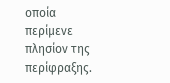οποία περίμενε πλησίον της περίφραξης.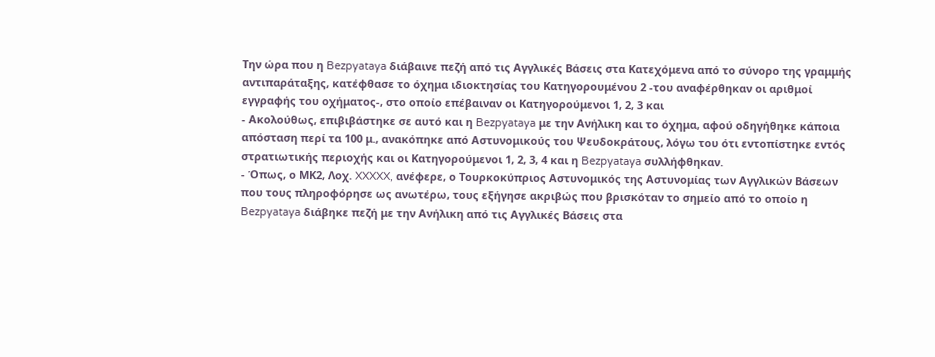Την ώρα που η Bezpyataya διάβαινε πεζή από τις Αγγλικές Βάσεις στα Κατεχόμενα από το σύνορο της γραμμής αντιπαράταξης, κατέφθασε το όχημα ιδιοκτησίας του Κατηγορουμένου 2 -του αναφέρθηκαν οι αριθμοί εγγραφής του οχήματος-, στο οποίο επέβαιναν οι Κατηγορούμενοι 1, 2, 3 και
- Ακολούθως, επιβιβάστηκε σε αυτό και η Bezpyataya με την Ανήλικη και το όχημα, αφού οδηγήθηκε κάποια απόσταση περί τα 100 μ., ανακόπηκε από Αστυνομικούς του Ψευδοκράτους, λόγω του ότι εντοπίστηκε εντός στρατιωτικής περιοχής και οι Κατηγορούμενοι 1, 2, 3, 4 και η Bezpyataya συλλήφθηκαν.
- Όπως, ο ΜΚ2, Λοχ. XXXXX, ανέφερε, ο Τουρκοκύπριος Αστυνομικός της Αστυνομίας των Αγγλικών Βάσεων που τους πληροφόρησε ως ανωτέρω, τους εξήγησε ακριβώς που βρισκόταν το σημείο από το οποίο η Bezpyataya διάβηκε πεζή με την Ανήλικη από τις Αγγλικές Βάσεις στα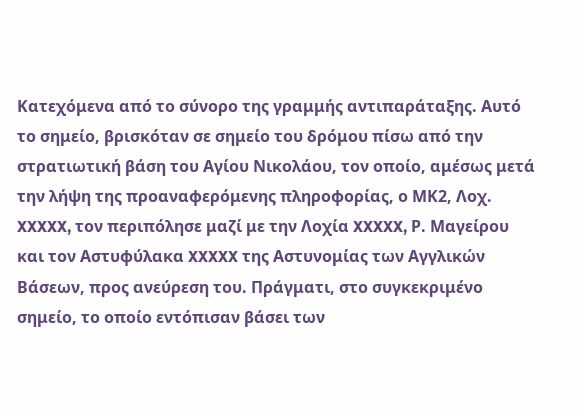Κατεχόμενα από το σύνορο της γραμμής αντιπαράταξης. Αυτό το σημείο, βρισκόταν σε σημείο του δρόμου πίσω από την στρατιωτική βάση του Αγίου Νικολάου, τον οποίο, αμέσως μετά την λήψη της προαναφερόμενης πληροφορίας, ο ΜΚ2, Λοχ. XXXXX, τον περιπόλησε μαζί με την Λοχία XXXXX, Ρ. Μαγείρου και τον Αστυφύλακα XXXXX της Αστυνομίας των Αγγλικών Βάσεων, προς ανεύρεση του. Πράγματι, στο συγκεκριμένο σημείο, το οποίο εντόπισαν βάσει των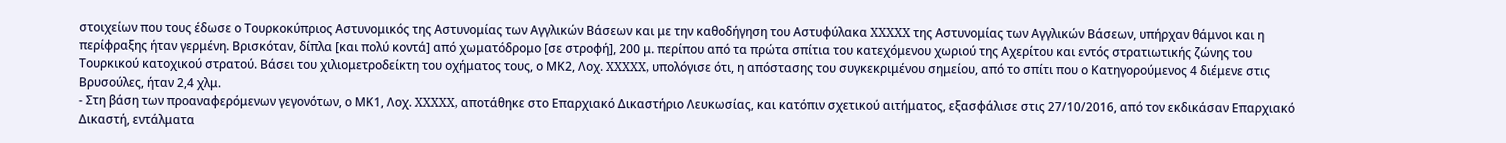στοιχείων που τους έδωσε ο Τουρκοκύπριος Αστυνομικός της Αστυνομίας των Αγγλικών Βάσεων και με την καθοδήγηση του Αστυφύλακα XXXXX της Αστυνομίας των Αγγλικών Βάσεων, υπήρχαν θάμνοι και η περίφραξης ήταν γερμένη. Βρισκόταν, δίπλα [και πολύ κοντά] από χωματόδρομο [σε στροφή], 200 μ. περίπου από τα πρώτα σπίτια του κατεχόμενου χωριού της Αχερίτου και εντός στρατιωτικής ζώνης του Τουρκικού κατοχικού στρατού. Βάσει του χιλιομετροδείκτη του οχήματος τους, ο ΜΚ2, Λοχ. XXXXX, υπολόγισε ότι, η απόστασης του συγκεκριμένου σημείου, από το σπίτι που ο Κατηγορούμενος 4 διέμενε στις Βρυσούλες, ήταν 2,4 χλμ.
- Στη βάση των προαναφερόμενων γεγονότων, ο ΜΚ1, Λοχ. XXXXX, αποτάθηκε στο Επαρχιακό Δικαστήριο Λευκωσίας, και κατόπιν σχετικού αιτήματος, εξασφάλισε στις 27/10/2016, από τον εκδικάσαν Επαρχιακό Δικαστή, εντάλματα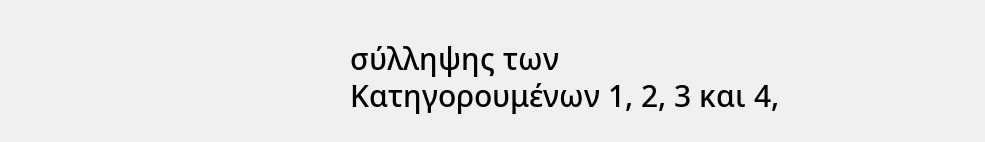σύλληψης των Κατηγορουμένων 1, 2, 3 και 4,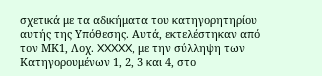σχετικά με τα αδικήματα του κατηγορητηρίου αυτής της Υπόθεσης. Αυτά, εκτελέστηκαν από τον ΜΚ1, Λοχ. XXXXX, με την σύλληψη των Κατηγορουμένων 1, 2, 3 και 4, στο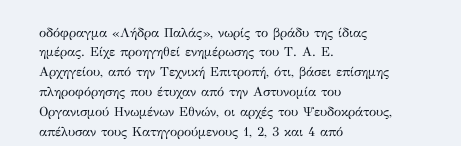οδόφραγμα «Λήδρα Παλάς», νωρίς το βράδυ της ίδιας ημέρας. Είχε προηγηθεί ενημέρωσης του Τ. Α. Ε. Αρχηγείου, από την Τεχνική Επιτροπή, ότι, βάσει επίσημης πληροφόρησης που έτυχαν από την Αστυνομία του Οργανισμού Ηνωμένων Εθνών, οι αρχές του Ψευδοκράτους, απέλυσαν τους Κατηγορούμενους 1, 2, 3 και 4 από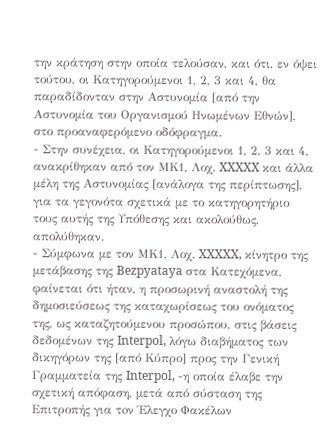την κράτηση στην οποία τελούσαν, και ότι, εν όψει τούτου, οι Κατηγορούμενοι 1, 2, 3 και 4, θα παραδίδονταν στην Αστυνομία [από την Αστυνομία του Οργανισμού Ηνωμένων Εθνών], στο προαναφερόμενο οδόφραγμα.
- Στην συνέχεια, οι Κατηγορούμενοι 1, 2, 3 και 4, ανακρίθηκαν από τον ΜΚ1, Λοχ. XXXXX και άλλα μέλη της Αστυνομίας [ανάλογα της περίπτωσης], για τα γεγονότα σχετικά με το κατηγορητήριο τους αυτής της Υπόθεσης και ακολούθως, απολύθηκαν.
- Σύμφωνα με τον ΜΚ1, Λοχ. XXXXX, κίνητρο της μετάβασης της Bezpyataya στα Κατεχόμενα, φαίνεται ότι ήταν, η προσωρινή αναστολή της δημοσιεύσεως της καταχωρίσεως του ονόματος της, ως καταζητούμενου προσώπου, στις βάσεις δεδομένων της Interpol, λόγω διαβήματος των δικηγόρων της [από Κύπρο] προς την Γενική Γραμματεία της Interpol, -η οποία έλαβε την σχετική απόφαση, μετά από σύσταση της Επιτροπής για τoν Έλεγχο Φακέλων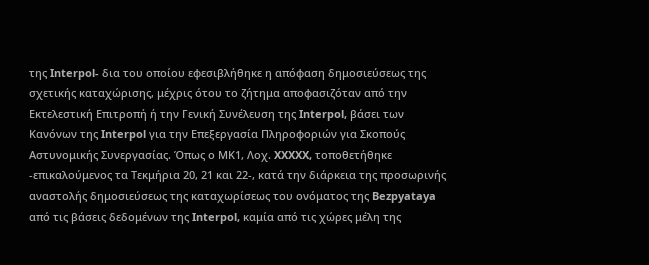της Interpol- δια του οποίου εφεσιβλήθηκε η απόφαση δημοσιεύσεως της σχετικής καταχώρισης, μέχρις ότου το ζήτημα αποφασιζόταν από την Εκτελεστική Επιτροπή ή την Γενική Συνέλευση της Interpol, βάσει των Κανόνων της Interpol για την Επεξεργασία Πληροφοριών για Σκοπούς Αστυνομικής Συνεργασίας. Όπως ο ΜΚ1, Λοχ. XXXXX, τοποθετήθηκε -επικαλούμενος τα Τεκμήρια 20, 21 και 22-, κατά την διάρκεια της προσωρινής αναστολής δημοσιεύσεως της καταχωρίσεως του ονόματος της Bezpyataya από τις βάσεις δεδομένων της Interpol, καμία από τις χώρες μέλη της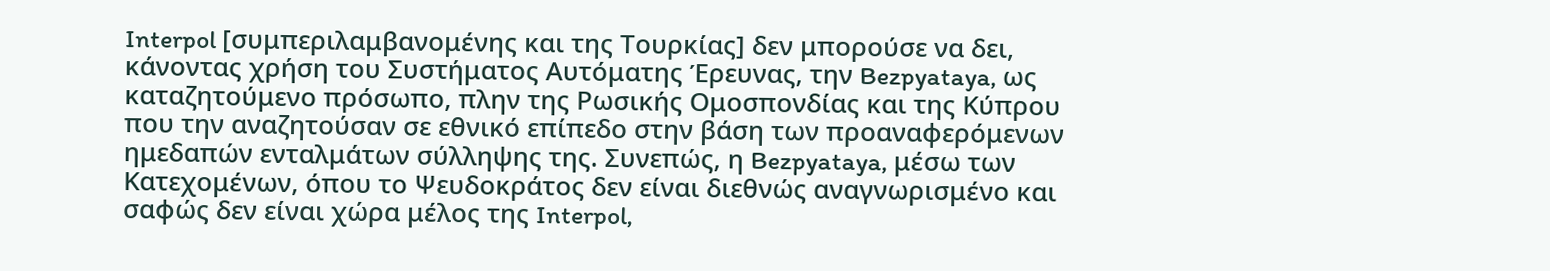Interpol [συμπεριλαμβανομένης και της Τουρκίας] δεν μπορούσε να δει, κάνοντας χρήση του Συστήματος Αυτόματης Έρευνας, την Bezpyataya, ως καταζητούμενο πρόσωπο, πλην της Ρωσικής Ομοσπονδίας και της Κύπρου που την αναζητούσαν σε εθνικό επίπεδο στην βάση των προαναφερόμενων ημεδαπών ενταλμάτων σύλληψης της. Συνεπώς, η Bezpyataya, μέσω των Κατεχομένων, όπου το Ψευδοκράτος δεν είναι διεθνώς αναγνωρισμένο και σαφώς δεν είναι χώρα μέλος της Interpol,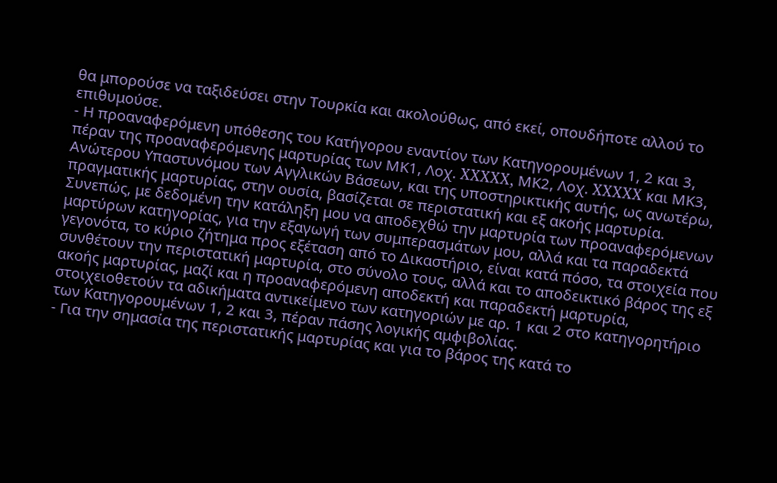θα μπορούσε να ταξιδεύσει στην Τουρκία και ακολούθως, από εκεί, οπουδήποτε αλλού το επιθυμούσε.
- Η προαναφερόμενη υπόθεσης του Κατήγορου εναντίον των Κατηγορουμένων 1, 2 και 3, πέραν της προαναφερόμενης μαρτυρίας των ΜΚ1, Λοχ. XXXXX, ΜΚ2, Λοχ. XXXXX και ΜΚ3, Ανώτερου Υπαστυνόμου των Αγγλικών Βάσεων, και της υποστηρικτικής αυτής, ως ανωτέρω, πραγματικής μαρτυρίας, στην ουσία, βασίζεται σε περιστατική και εξ ακοής μαρτυρία. Συνεπώς, με δεδομένη την κατάληξη μου να αποδεχθώ την μαρτυρία των προαναφερόμενων μαρτύρων κατηγορίας, για την εξαγωγή των συμπερασμάτων μου, αλλά και τα παραδεκτά γεγονότα, το κύριο ζήτημα προς εξέταση από το Δικαστήριο, είναι κατά πόσο, τα στοιχεία που συνθέτουν την περιστατική μαρτυρία, στο σύνολο τους, αλλά και το αποδεικτικό βάρος της εξ ακοής μαρτυρίας, μαζί και η προαναφερόμενη αποδεκτή και παραδεκτή μαρτυρία, στοιχειοθετούν τα αδικήματα αντικείμενο των κατηγοριών με αρ. 1 και 2 στο κατηγορητήριο των Κατηγορουμένων 1, 2 και 3, πέραν πάσης λογικής αμφιβολίας.
- Για την σημασία της περιστατικής μαρτυρίας και για το βάρος της κατά το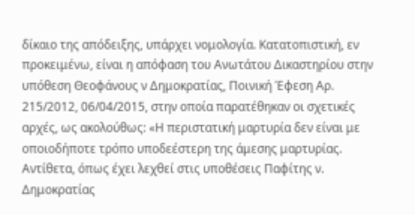δίκαιο της απόδειξης, υπάρχει νομολογία. Κατατοπιστική, εν προκειμένω, είναι η απόφαση του Ανωτάτου Δικαστηρίου στην υπόθεση Θεοφάνους ν Δημοκρατίας, Ποινική Έφεση Αρ. 215/2012, 06/04/2015, στην οποία παρατέθηκαν οι σχετικές αρχές, ως ακολούθως: «Η περιστατική μαρτυρία δεν είναι με οποιοδήποτε τρόπο υποδεέστερη της άμεσης μαρτυρίας. Αντίθετα, όπως έχει λεχθεί στις υποθέσεις Παφίτης ν. Δημοκρατίας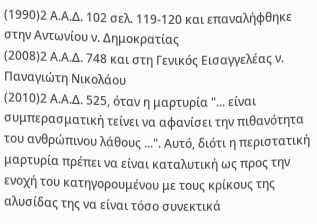(1990)2 Α.Α.Δ. 102 σελ. 119-120 και επαναλήφθηκε στην Αντωνίου ν. Δημοκρατίας
(2008)2 Α.Α.Δ. 748 και στη Γενικός Εισαγγελέας ν. Παναγιώτη Νικολάου
(2010)2 Α.Α.Δ. 525, όταν η μαρτυρία "... είναι συμπερασματική τείνει να αφανίσει την πιθανότητα του ανθρώπινου λάθους ...". Αυτό, διότι η περιστατική μαρτυρία πρέπει να είναι καταλυτική ως προς την ενοχή του κατηγορουμένου με τους κρίκους της αλυσίδας της να είναι τόσο συνεκτικά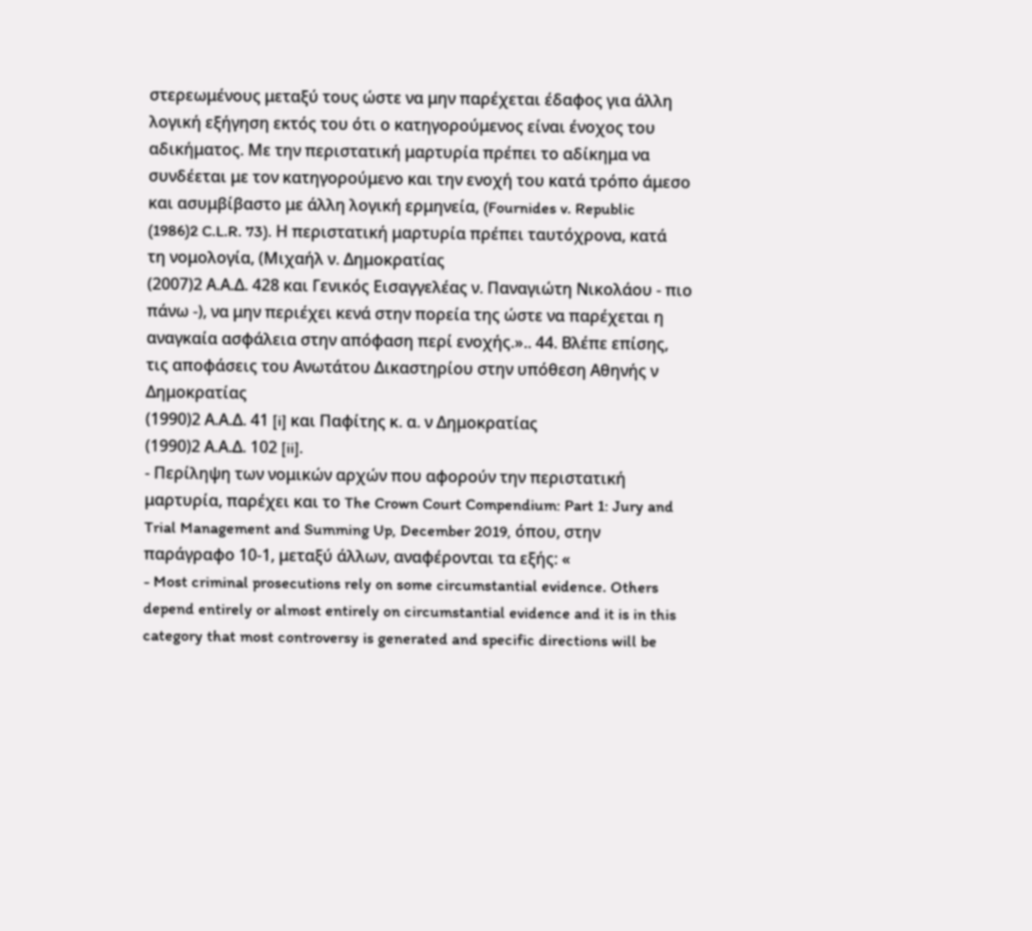στερεωμένους μεταξύ τους ώστε να μην παρέχεται έδαφος για άλλη λογική εξήγηση εκτός του ότι ο κατηγορούμενος είναι ένοχος του αδικήματος. Με την περιστατική μαρτυρία πρέπει το αδίκημα να συνδέεται με τον κατηγορούμενο και την ενοχή του κατά τρόπο άμεσο και ασυμβίβαστο με άλλη λογική ερμηνεία, (Fournides v. Republic
(1986)2 C.L.R. 73). Η περιστατική μαρτυρία πρέπει ταυτόχρονα, κατά τη νομολογία, (Μιχαήλ ν. Δημοκρατίας
(2007)2 Α.Α.Δ. 428 και Γενικός Εισαγγελέας ν. Παναγιώτη Νικολάου - πιο πάνω -), να μην περιέχει κενά στην πορεία της ώστε να παρέχεται η αναγκαία ασφάλεια στην απόφαση περί ενοχής.».. 44. Βλέπε επίσης, τις αποφάσεις του Ανωτάτου Δικαστηρίου στην υπόθεση Αθηνής ν Δημοκρατίας
(1990)2 Α.Α.Δ. 41 [i] και Παφίτης κ. α. ν Δημοκρατίας
(1990)2 Α.Α.Δ. 102 [ii].
- Περίληψη των νομικών αρχών που αφορούν την περιστατική μαρτυρία, παρέχει και το The Crown Court Compendium: Part 1: Jury and Trial Management and Summing Up, December 2019, όπου, στην παράγραφο 10-1, μεταξύ άλλων, αναφέρονται τα εξής: «
- Most criminal prosecutions rely on some circumstantial evidence. Others depend entirely or almost entirely on circumstantial evidence and it is in this category that most controversy is generated and specific directions will be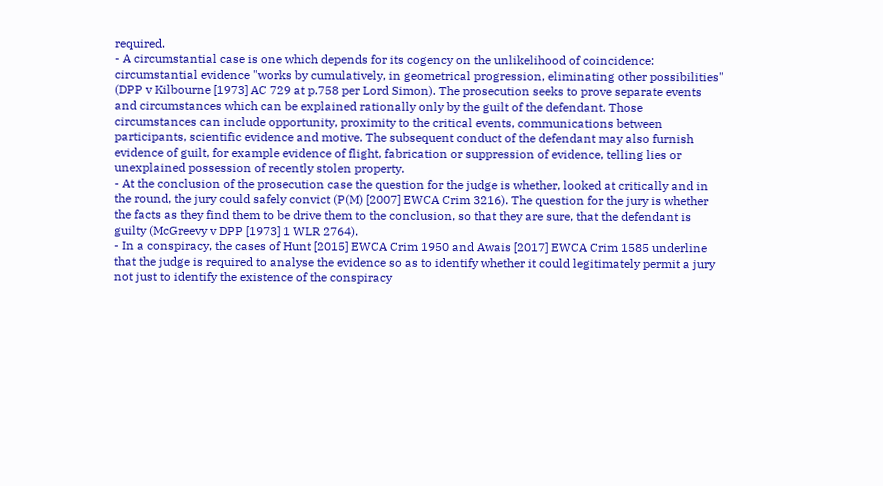required.
- A circumstantial case is one which depends for its cogency on the unlikelihood of coincidence: circumstantial evidence "works by cumulatively, in geometrical progression, eliminating other possibilities" (DPP v Kilbourne [1973] AC 729 at p.758 per Lord Simon). The prosecution seeks to prove separate events and circumstances which can be explained rationally only by the guilt of the defendant. Those circumstances can include opportunity, proximity to the critical events, communications between participants, scientific evidence and motive. The subsequent conduct of the defendant may also furnish evidence of guilt, for example evidence of flight, fabrication or suppression of evidence, telling lies or unexplained possession of recently stolen property.
- At the conclusion of the prosecution case the question for the judge is whether, looked at critically and in the round, the jury could safely convict (P(M) [2007] EWCA Crim 3216). The question for the jury is whether the facts as they find them to be drive them to the conclusion, so that they are sure, that the defendant is guilty (McGreevy v DPP [1973] 1 WLR 2764).
- In a conspiracy, the cases of Hunt [2015] EWCA Crim 1950 and Awais [2017] EWCA Crim 1585 underline that the judge is required to analyse the evidence so as to identify whether it could legitimately permit a jury not just to identify the existence of the conspiracy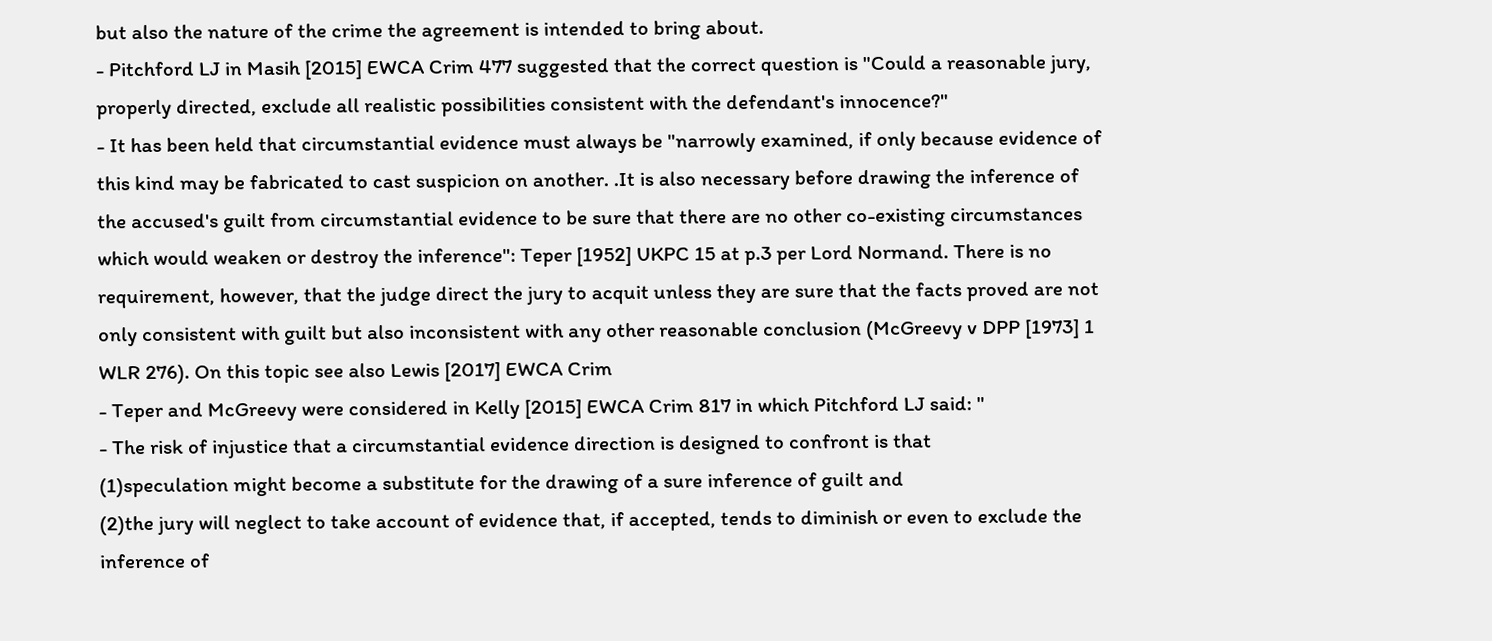but also the nature of the crime the agreement is intended to bring about.
- Pitchford LJ in Masih [2015] EWCA Crim 477 suggested that the correct question is "Could a reasonable jury, properly directed, exclude all realistic possibilities consistent with the defendant's innocence?"
- It has been held that circumstantial evidence must always be "narrowly examined, if only because evidence of this kind may be fabricated to cast suspicion on another. .It is also necessary before drawing the inference of the accused's guilt from circumstantial evidence to be sure that there are no other co-existing circumstances which would weaken or destroy the inference": Teper [1952] UKPC 15 at p.3 per Lord Normand. There is no requirement, however, that the judge direct the jury to acquit unless they are sure that the facts proved are not only consistent with guilt but also inconsistent with any other reasonable conclusion (McGreevy v DPP [1973] 1 WLR 276). On this topic see also Lewis [2017] EWCA Crim
- Teper and McGreevy were considered in Kelly [2015] EWCA Crim 817 in which Pitchford LJ said: "
- The risk of injustice that a circumstantial evidence direction is designed to confront is that
(1)speculation might become a substitute for the drawing of a sure inference of guilt and
(2)the jury will neglect to take account of evidence that, if accepted, tends to diminish or even to exclude the inference of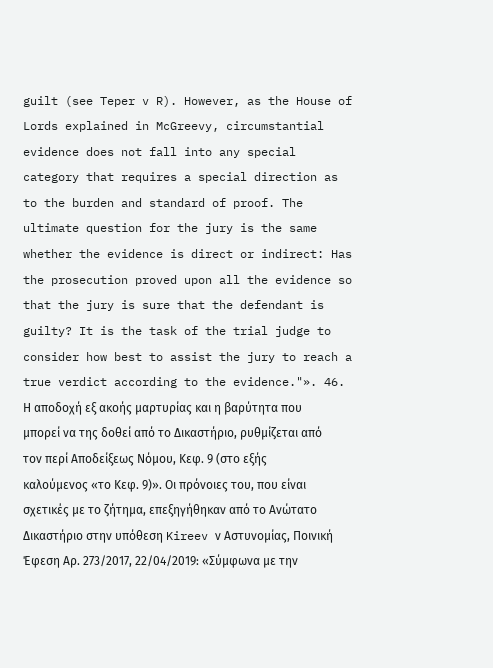guilt (see Teper v R). However, as the House of Lords explained in McGreevy, circumstantial evidence does not fall into any special category that requires a special direction as to the burden and standard of proof. The ultimate question for the jury is the same whether the evidence is direct or indirect: Has the prosecution proved upon all the evidence so that the jury is sure that the defendant is guilty? It is the task of the trial judge to consider how best to assist the jury to reach a true verdict according to the evidence."». 46. Η αποδοχή εξ ακοής μαρτυρίας και η βαρύτητα που μπορεί να της δοθεί από το Δικαστήριο, ρυθμίζεται από τον περί Αποδείξεως Νόμου, Κεφ. 9 (στο εξής καλούμενος «το Κεφ. 9)». Οι πρόνοιες του, που είναι σχετικές με το ζήτημα, επεξηγήθηκαν από το Ανώτατο Δικαστήριο στην υπόθεση Kireev ν Αστυνομίας, Ποινική Έφεση Αρ. 273/2017, 22/04/2019: «Σύμφωνα με την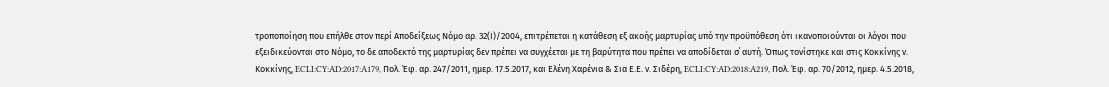τροποποίηση που επήλθε στον περί Αποδείξεως Νόμο αρ. 32(Ι)/2004, επιτρέπεται η κατάθεση εξ ακοής μαρτυρίας υπό την προϋπόθεση ότι ικανοποιούνται οι λόγοι που εξειδικεύονται στο Νόμο, το δε αποδεκτό της μαρτυρίας δεν πρέπει να συγχέεται με τη βαρύτητα που πρέπει να αποδίδεται σ΄ αυτή. Όπως τονίστηκε και στις Κοκκίνης ν. Κοκκίνης, ECLI:CY:AD:2017:A179, Πολ. Έφ. αρ. 247/2011, ημερ. 17.5.2017, και Ελένη Χαρένια & Σια Ε.Ε. ν. Σιδέρη, ECLI:CY:AD:2018:A219, Πολ. Έφ. αρ. 70/2012, ημερ. 4.5.2018,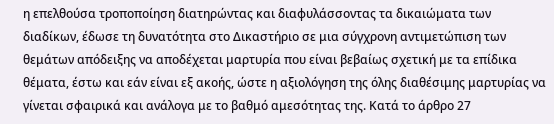η επελθούσα τροποποίηση διατηρώντας και διαφυλάσσοντας τα δικαιώματα των διαδίκων, έδωσε τη δυνατότητα στο Δικαστήριο σε μια σύγχρονη αντιμετώπιση των θεμάτων απόδειξης να αποδέχεται μαρτυρία που είναι βεβαίως σχετική με τα επίδικα θέματα, έστω και εάν είναι εξ ακοής, ώστε η αξιολόγηση της όλης διαθέσιμης μαρτυρίας να γίνεται σφαιρικά και ανάλογα με το βαθμό αμεσότητας της. Κατά το άρθρο 27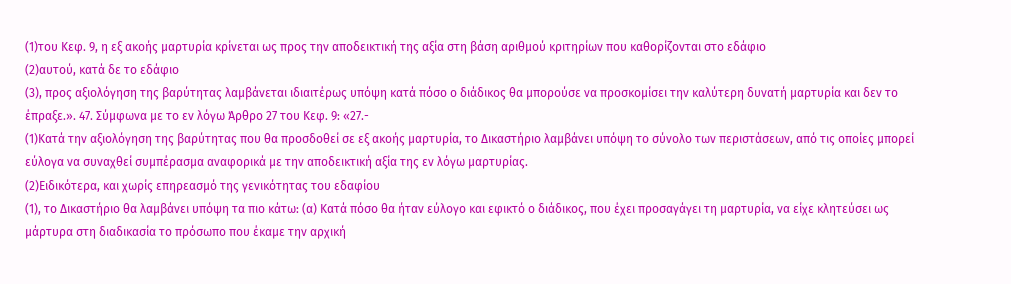(1)του Κεφ. 9, η εξ ακοής μαρτυρία κρίνεται ως προς την αποδεικτική της αξία στη βάση αριθμού κριτηρίων που καθορίζονται στο εδάφιο
(2)αυτού, κατά δε το εδάφιο
(3), προς αξιολόγηση της βαρύτητας λαμβάνεται ιδιαιτέρως υπόψη κατά πόσο ο διάδικος θα μπορούσε να προσκομίσει την καλύτερη δυνατή μαρτυρία και δεν το έπραξε.». 47. Σύμφωνα με το εν λόγω Άρθρο 27 του Κεφ. 9: «27.-
(1)Κατά την αξιολόγηση της βαρύτητας που θα προσδοθεί σε εξ ακοής μαρτυρία, το Δικαστήριο λαμβάνει υπόψη το σύνολο των περιστάσεων, από τις οποίες μπορεί εύλογα να συναχθεί συμπέρασμα αναφορικά με την αποδεικτική αξία της εν λόγω μαρτυρίας.
(2)Ειδικότερα, και χωρίς επηρεασμό της γενικότητας του εδαφίου
(1), το Δικαστήριο θα λαμβάνει υπόψη τα πιο κάτω: (α) Κατά πόσο θα ήταν εύλογο και εφικτό ο διάδικος, που έχει προσαγάγει τη μαρτυρία, να είχε κλητεύσει ως μάρτυρα στη διαδικασία το πρόσωπο που έκαμε την αρχική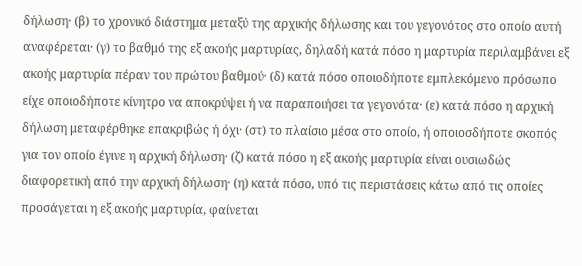δήλωση· (β) το χρονικό διάστημα μεταξύ της αρχικής δήλωσης και του γεγονότος στο οποίο αυτή αναφέρεται· (γ) το βαθμό της εξ ακοής μαρτυρίας, δηλαδή κατά πόσο η μαρτυρία περιλαμβάνει εξ ακοής μαρτυρία πέραν του πρώτου βαθμού· (δ) κατά πόσο οποιοδήποτε εμπλεκόμενο πρόσωπο είχε οποιοδήποτε κίνητρο να αποκρύψει ή να παραποιήσει τα γεγονότα· (ε) κατά πόσο η αρχική δήλωση μεταφέρθηκε επακριβώς ή όχι· (στ) το πλαίσιο μέσα στο οποίο, ή οποιοσδήποτε σκοπός για τον οποίο έγινε η αρχική δήλωση· (ζ) κατά πόσο η εξ ακοής μαρτυρία είναι ουσιωδώς διαφορετική από την αρχική δήλωση· (η) κατά πόσο, υπό τις περιστάσεις κάτω από τις οποίες προσάγεται η εξ ακοής μαρτυρία, φαίνεται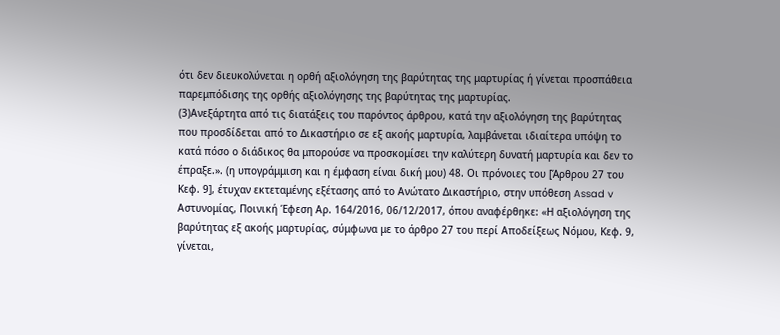ότι δεν διευκολύνεται η ορθή αξιολόγηση της βαρύτητας της μαρτυρίας ή γίνεται προσπάθεια παρεμπόδισης της ορθής αξιολόγησης της βαρύτητας της μαρτυρίας.
(3)Ανεξάρτητα από τις διατάξεις του παρόντος άρθρου, κατά την αξιολόγηση της βαρύτητας που προσδίδεται από το Δικαστήριο σε εξ ακοής μαρτυρία, λαμβάνεται ιδιαίτερα υπόψη το κατά πόσο ο διάδικος θα μπορούσε να προσκομίσει την καλύτερη δυνατή μαρτυρία και δεν το έπραξε.». (η υπογράμμιση και η έμφαση είναι δική μου) 48. Οι πρόνοιες του [Άρθρου 27 του Κεφ. 9], έτυχαν εκτεταμένης εξέτασης από το Ανώτατο Δικαστήριο, στην υπόθεση Assad v Αστυνομίας, Ποινική Έφεση Αρ. 164/2016, 06/12/2017, όπου αναφέρθηκε: «Η αξιολόγηση της βαρύτητας εξ ακοής μαρτυρίας, σύμφωνα με το άρθρο 27 του περί Αποδείξεως Νόμου, Κεφ. 9, γίνεται,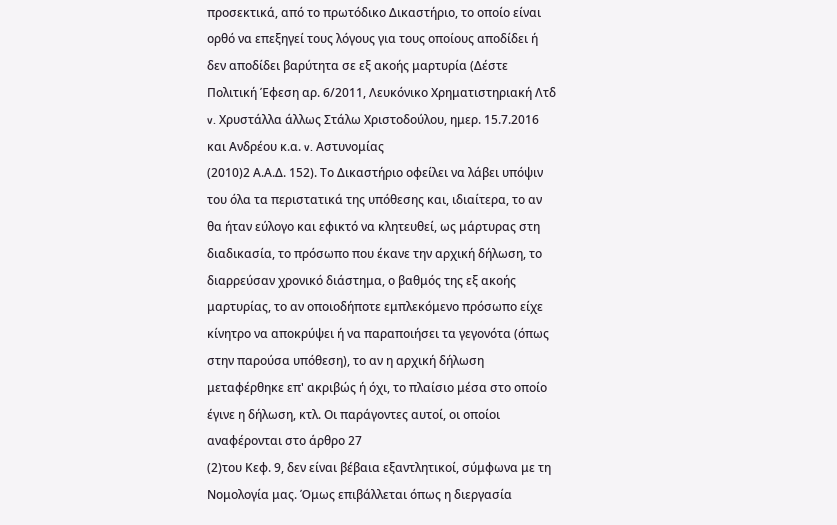προσεκτικά, από το πρωτόδικο Δικαστήριο, το οποίο είναι ορθό να επεξηγεί τους λόγους για τους οποίους αποδίδει ή δεν αποδίδει βαρύτητα σε εξ ακοής μαρτυρία (Δέστε Πολιτική Έφεση αρ. 6/2011, Λευκόνικο Χρηματιστηριακή Λτδ v. Χρυστάλλα άλλως Στάλω Χριστοδούλου, ημερ. 15.7.2016 και Ανδρέου κ.α. v. Αστυνομίας
(2010)2 Α.Α.Δ. 152). Το Δικαστήριο οφείλει να λάβει υπόψιν του όλα τα περιστατικά της υπόθεσης και, ιδιαίτερα, το αν θα ήταν εύλογο και εφικτό να κλητευθεί, ως μάρτυρας στη διαδικασία, το πρόσωπο που έκανε την αρχική δήλωση, το διαρρεύσαν χρονικό διάστημα, ο βαθμός της εξ ακοής μαρτυρίας, το αν οποιοδήποτε εμπλεκόμενο πρόσωπο είχε κίνητρο να αποκρύψει ή να παραποιήσει τα γεγονότα (όπως στην παρούσα υπόθεση), το αν η αρχική δήλωση μεταφέρθηκε επ' ακριβώς ή όχι, το πλαίσιο μέσα στο οποίο έγινε η δήλωση, κτλ. Οι παράγοντες αυτοί, οι οποίοι αναφέρονται στο άρθρο 27
(2)του Κεφ. 9, δεν είναι βέβαια εξαντλητικοί, σύμφωνα με τη Νομολογία μας. Όμως επιβάλλεται όπως η διεργασία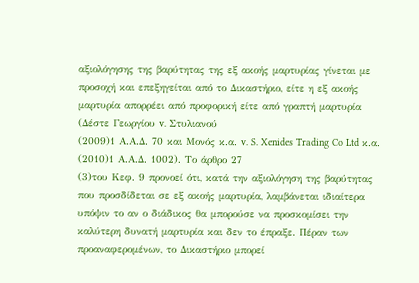αξιολόγησης της βαρύτητας της εξ ακοής μαρτυρίας γίνεται με προσοχή και επεξηγείται από το Δικαστήριο, είτε η εξ ακοής μαρτυρία απορρέει από προφορική είτε από γραπτή μαρτυρία (Δέστε Γεωργίου v. Στυλιανού
(2009)1 Α.Α.Δ. 70 και Μονός κ.α. v. S. Xenides Trading Co Ltd κ.α.
(2010)1 Α.Α.Δ. 1002). Το άρθρο 27
(3)του Κεφ. 9 προνοεί ότι, κατά την αξιολόγηση της βαρύτητας που προσδίδεται σε εξ ακοής μαρτυρία, λαμβάνεται ιδιαίτερα υπόψιν το αν ο διάδικος θα μπορούσε να προσκομίσει την καλύτερη δυνατή μαρτυρία και δεν το έπραξε. Πέραν των προαναφερομένων, το Δικαστήριο μπορεί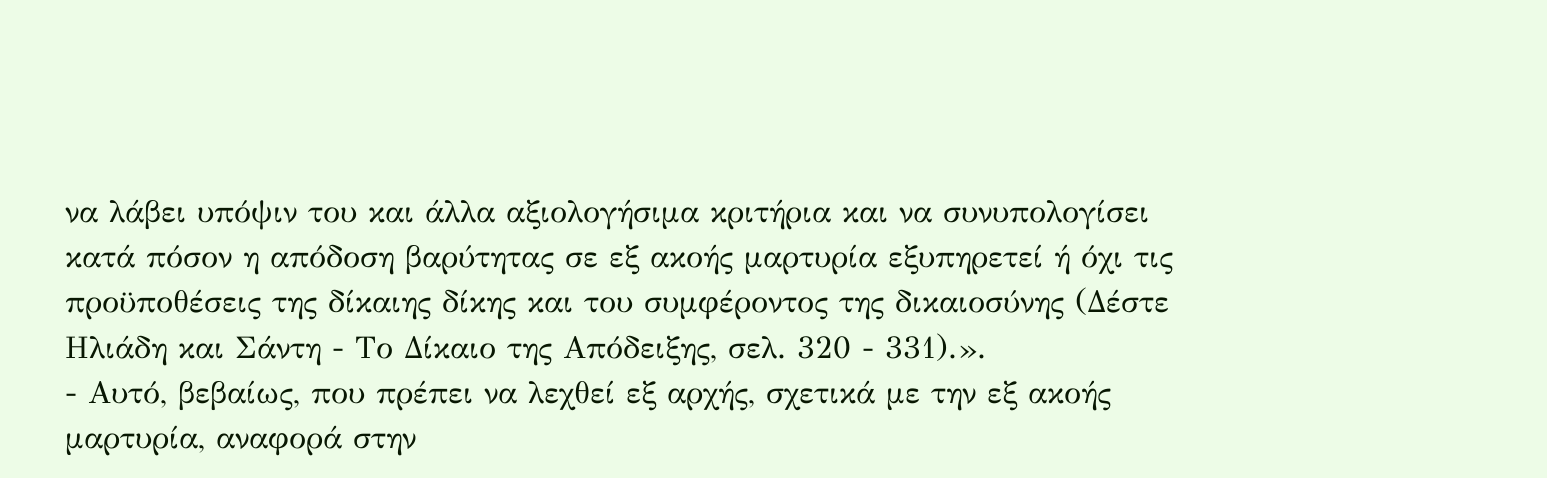να λάβει υπόψιν του και άλλα αξιολογήσιμα κριτήρια και να συνυπολογίσει κατά πόσον η απόδοση βαρύτητας σε εξ ακοής μαρτυρία εξυπηρετεί ή όχι τις προϋποθέσεις της δίκαιης δίκης και του συμφέροντος της δικαιοσύνης (Δέστε Ηλιάδη και Σάντη - Το Δίκαιο της Απόδειξης, σελ. 320 - 331).».
- Αυτό, βεβαίως, που πρέπει να λεχθεί εξ αρχής, σχετικά με την εξ ακοής μαρτυρία, αναφορά στην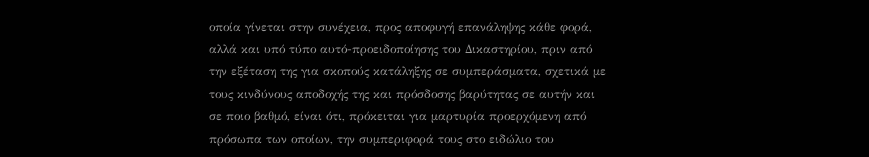οποία γίνεται στην συνέχεια, προς αποφυγή επανάληψης κάθε φορά, αλλά και υπό τύπο αυτό-προειδοποίησης του Δικαστηρίου, πριν από την εξέταση της για σκοπούς κατάληξης σε συμπεράσματα, σχετικά με τους κινδύνους αποδοχής της και πρόσδοσης βαρύτητας σε αυτήν και σε ποιο βαθμό, είναι ότι, πρόκειται για μαρτυρία προερχόμενη από πρόσωπα των οποίων, την συμπεριφορά τους στο ειδώλιο του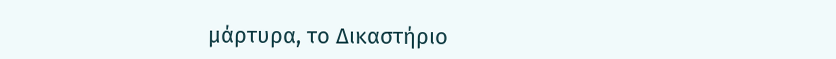μάρτυρα, το Δικαστήριο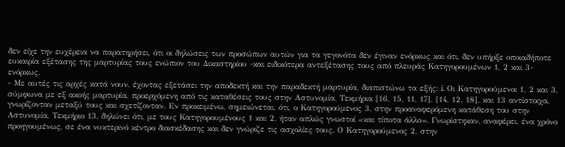δεν είχε την ευχέρεια να παρατηρήσει, ότι οι δηλώσεις των προσώπων αυτών για τα γεγονότα δεν έγιναν ενόρκως και ότι, δεν υπήρξε οποιαδήποτε ευκαιρία εξέτασης της μαρτυρίας τους ενώπιον του Δικαστηρίου -και ειδικότερα αντεξέτασης τους από πλευράς Κατηγορουμένων 1, 2 και 3- ενόρκως.
- Με αυτές τις αρχές κατά νουν, έχοντας εξετάσει την αποδεκτή και την παραδεκτή μαρτυρία, διαπιστώνω τα εξής: i. Οι Κατηγορούμενοι 1, 2 και 3, σύμφωνα με εξ ακοής μαρτυρία, προερχόμενη από τις καταθέσεις τους στην Αστυνομία, Τεκμήρια [16, 15, 11, 17], [14, 12, 18], και 13 αντίστοιχα, γνωρίζονταν μεταξύ τους και σχετίζονταν. Εν προκειμένω, σημειώνεται, ότι, ο Κατηγορούμενος 3, στην προαναφερόμενη κατάθεση του στην Αστυνομία, Τεκμήριο 13, δηλώνει ότι, με τους Κατηγορουμένους 1 και 2, ήταν απλώς γνωστοί «και τίποτα άλλο». Γνωρίστηκαν, αναφέρει, ένα χρόνο προηγουμένως, σε ένα νυκτερινό κέντρο διασκέδασης και δεν γνώριζε τις ασχολίες τους. Ο Κατηγορούμενος 2, στην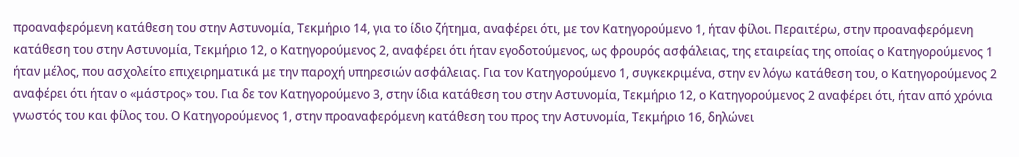προαναφερόμενη κατάθεση του στην Αστυνομία, Τεκμήριο 14, για το ίδιο ζήτημα, αναφέρει ότι, με τον Κατηγορούμενο 1, ήταν φίλοι. Περαιτέρω, στην προαναφερόμενη κατάθεση του στην Αστυνομία, Τεκμήριο 12, ο Κατηγορούμενος 2, αναφέρει ότι ήταν εγοδοτούμενος, ως φρουρός ασφάλειας, της εταιρείας της οποίας ο Κατηγορούμενος 1 ήταν μέλος, που ασχολείτο επιχειρηματικά με την παροχή υπηρεσιών ασφάλειας. Για τον Κατηγορούμενο 1, συγκεκριμένα, στην εν λόγω κατάθεση του, ο Κατηγορούμενος 2 αναφέρει ότι ήταν ο «μάστρος» του. Για δε τον Κατηγορούμενο 3, στην ίδια κατάθεση του στην Αστυνομία, Τεκμήριο 12, ο Κατηγορούμενος 2 αναφέρει ότι, ήταν από χρόνια γνωστός του και φίλος του. Ο Κατηγορούμενος 1, στην προαναφερόμενη κατάθεση του προς την Αστυνομία, Τεκμήριο 16, δηλώνει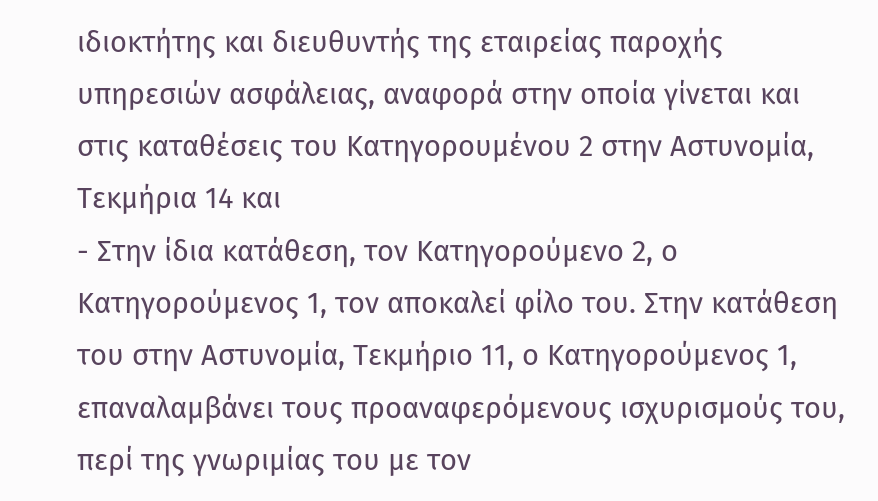ιδιοκτήτης και διευθυντής της εταιρείας παροχής υπηρεσιών ασφάλειας, αναφορά στην οποία γίνεται και στις καταθέσεις του Κατηγορουμένου 2 στην Αστυνομία, Τεκμήρια 14 και
- Στην ίδια κατάθεση, τον Κατηγορούμενο 2, ο Κατηγορούμενος 1, τον αποκαλεί φίλο του. Στην κατάθεση του στην Αστυνομία, Τεκμήριο 11, ο Κατηγορούμενος 1, επαναλαμβάνει τους προαναφερόμενους ισχυρισμούς του, περί της γνωριμίας του με τον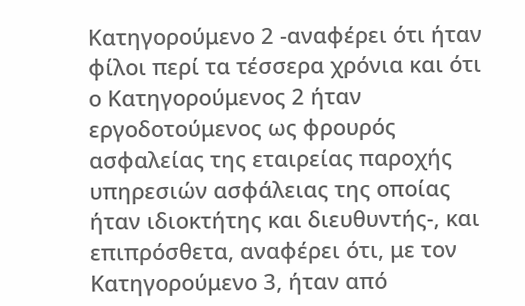Κατηγορούμενο 2 -αναφέρει ότι ήταν φίλοι περί τα τέσσερα χρόνια και ότι ο Κατηγορούμενος 2 ήταν εργοδοτούμενος ως φρουρός ασφαλείας της εταιρείας παροχής υπηρεσιών ασφάλειας της οποίας ήταν ιδιοκτήτης και διευθυντής-, και επιπρόσθετα, αναφέρει ότι, με τον Κατηγορούμενο 3, ήταν από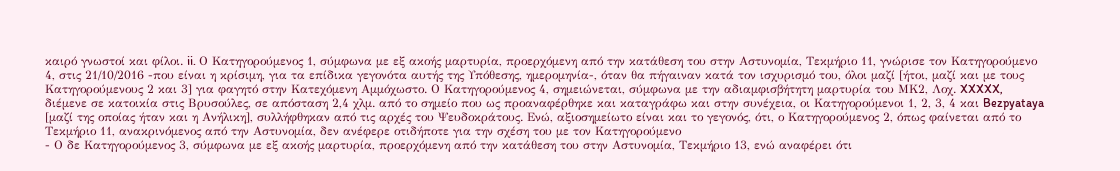καιρό γνωστοί και φίλοι. ii. Ο Κατηγορούμενος 1, σύμφωνα με εξ ακοής μαρτυρία, προερχόμενη από την κατάθεση του στην Αστυνομία, Τεκμήριο 11, γνώρισε τον Κατηγορούμενο 4, στις 21/10/2016 -που είναι η κρίσιμη, για τα επίδικα γεγονότα αυτής της Υπόθεσης, ημερομηνία-, όταν θα πήγαιναν κατά τον ισχυρισμό του, όλοι μαζί [ήτοι, μαζί και με τους Κατηγορούμενους 2 και 3] για φαγητό στην Κατεχόμενη Αμμόχωστο. Ο Κατηγορούμενος 4, σημειώνεται, σύμφωνα με την αδιαμφισβήτητη μαρτυρία του ΜΚ2, Λοχ. XXXXX, διέμενε σε κατοικία στις Βρυσούλες, σε απόσταση 2,4 χλμ. από το σημείο που ως προαναφέρθηκε και καταγράφω και στην συνέχεια, οι Κατηγορούμενοι 1, 2, 3, 4 και Bezpyataya [μαζί της οποίας ήταν και η Ανήλικη], συλλήφθηκαν από τις αρχές του Ψευδοκράτους. Ενώ, αξιοσημείωτο είναι και το γεγονός, ότι, ο Κατηγορούμενος 2, όπως φαίνεται από το Τεκμήριο 11, ανακρινόμενος από την Αστυνομία, δεν ανέφερε οτιδήποτε για την σχέση του με τον Κατηγορούμενο
- Ο δε Κατηγορούμενος 3, σύμφωνα με εξ ακοής μαρτυρία, προερχόμενη από την κατάθεση του στην Αστυνομία, Τεκμήριο 13, ενώ αναφέρει ότι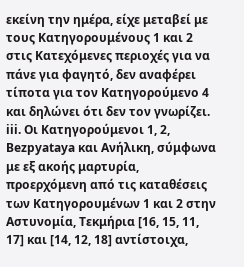εκείνη την ημέρα, είχε μεταβεί με τους Κατηγορουμένους 1 και 2 στις Κατεχόμενες περιοχές για να πάνε για φαγητό, δεν αναφέρει τίποτα για τον Κατηγορούμενο 4 και δηλώνει ότι δεν τον γνωρίζει. iii. Οι Κατηγορούμενοι 1, 2, Bezpyataya και Ανήλικη, σύμφωνα με εξ ακοής μαρτυρία, προερχόμενη από τις καταθέσεις των Κατηγορουμένων 1 και 2 στην Αστυνομία, Τεκμήρια [16, 15, 11, 17] και [14, 12, 18] αντίστοιχα,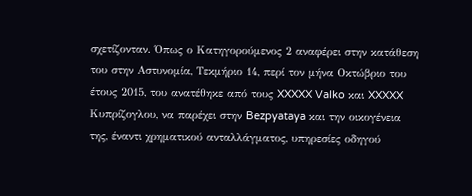σχετίζονταν. Όπως ο Κατηγορούμενος 2 αναφέρει στην κατάθεση του στην Αστυνομία, Τεκμήριο 14, περί τον μήνα Οκτώβριο του έτους 2015, του ανατέθηκε από τους XXXXX Valko και XXXXX Κυπρίζογλου, να παρέχει στην Bezpyataya και την οικογένεια της, έναντι χρηματικού ανταλλάγματος, υπηρεσίες οδηγού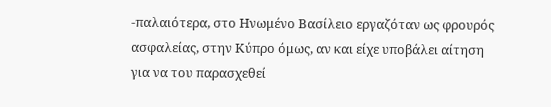-παλαιότερα, στο Ηνωμένο Βασίλειο εργαζόταν ως φρουρός ασφαλείας, στην Κύπρο όμως, αν και είχε υποβάλει αίτηση για να του παρασχεθεί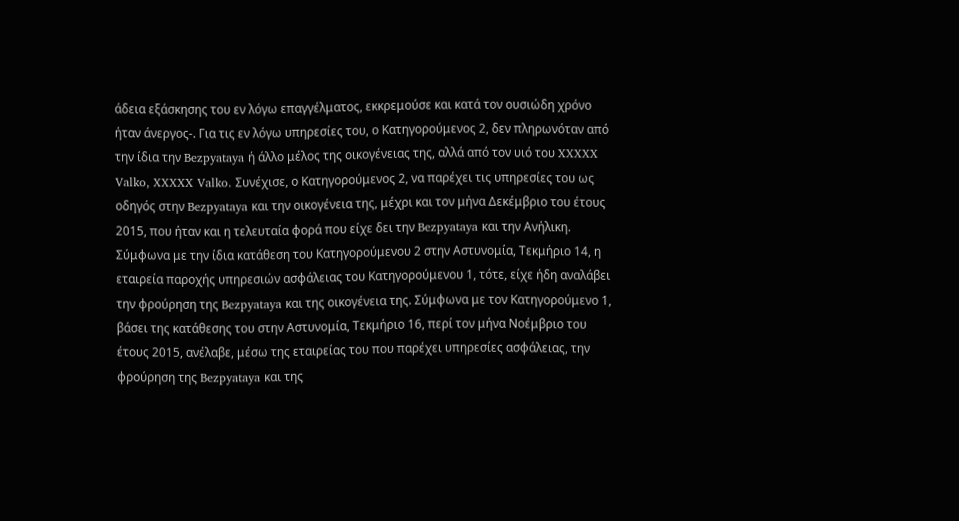άδεια εξάσκησης του εν λόγω επαγγέλματος, εκκρεμούσε και κατά τον ουσιώδη χρόνο ήταν άνεργος-. Για τις εν λόγω υπηρεσίες του, ο Κατηγορούμενος 2, δεν πληρωνόταν από την ίδια την Bezpyataya ή άλλο μέλος της οικογένειας της, αλλά από τον υιό του XXXXX Valko, XXXXX Valko. Συνέχισε, ο Κατηγορούμενος 2, να παρέχει τις υπηρεσίες του ως οδηγός στην Bezpyataya και την οικογένεια της, μέχρι και τον μήνα Δεκέμβριο του έτους 2015, που ήταν και η τελευταία φορά που είχε δει την Bezpyataya και την Ανήλικη. Σύμφωνα με την ίδια κατάθεση του Κατηγορούμενου 2 στην Αστυνομία, Τεκμήριο 14, η εταιρεία παροχής υπηρεσιών ασφάλειας του Κατηγορούμενου 1, τότε, είχε ήδη αναλάβει την φρούρηση της Bezpyataya και της οικογένεια της. Σύμφωνα με τον Κατηγορούμενο 1, βάσει της κατάθεσης του στην Αστυνομία, Τεκμήριο 16, περί τον μήνα Νοέμβριο του έτους 2015, ανέλαβε, μέσω της εταιρείας του που παρέχει υπηρεσίες ασφάλειας, την φρούρηση της Bezpyataya και της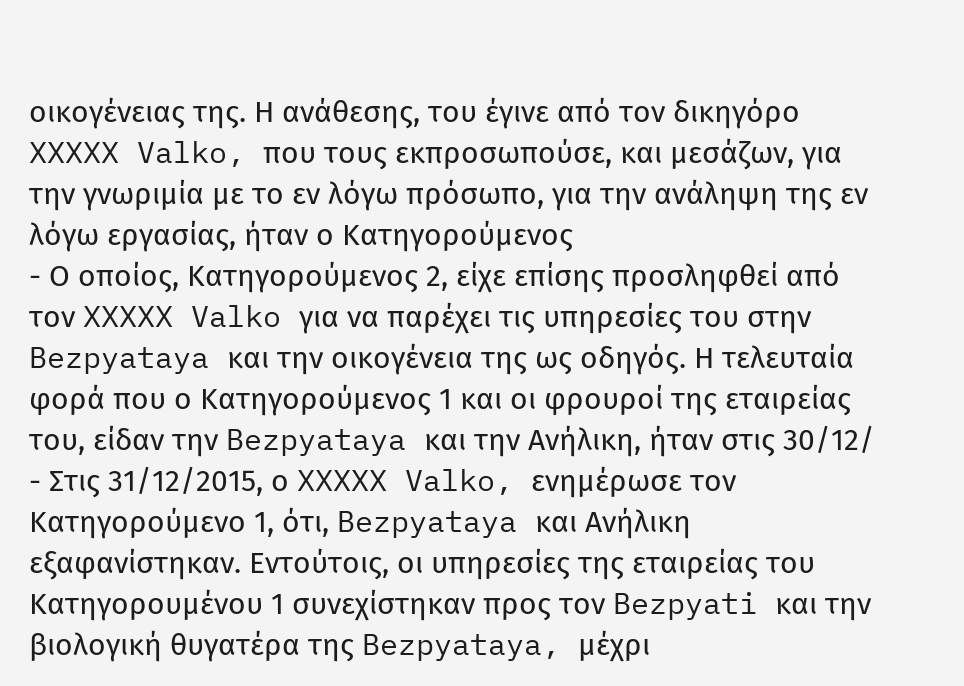οικογένειας της. Η ανάθεσης, του έγινε από τον δικηγόρο XXXXX Valko, που τους εκπροσωπούσε, και μεσάζων, για την γνωριμία με το εν λόγω πρόσωπο, για την ανάληψη της εν λόγω εργασίας, ήταν ο Κατηγορούμενος
- Ο οποίος, Κατηγορούμενος 2, είχε επίσης προσληφθεί από τον XXXXX Valko για να παρέχει τις υπηρεσίες του στην Bezpyataya και την οικογένεια της ως οδηγός. Η τελευταία φορά που ο Κατηγορούμενος 1 και οι φρουροί της εταιρείας του, είδαν την Bezpyataya και την Ανήλικη, ήταν στις 30/12/
- Στις 31/12/2015, ο XXXXX Valko, ενημέρωσε τον Κατηγορούμενο 1, ότι, Bezpyataya και Ανήλικη εξαφανίστηκαν. Εντούτοις, οι υπηρεσίες της εταιρείας του Κατηγορουμένου 1 συνεχίστηκαν προς τον Bezpyati και την βιολογική θυγατέρα της Bezpyataya, μέχρι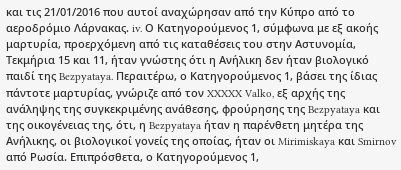και τις 21/01/2016 που αυτοί αναχώρησαν από την Κύπρο από το αεροδρόμιο Λάρνακας. iv. Ο Κατηγορούμενος 1, σύμφωνα με εξ ακοής μαρτυρία, προερχόμενη από τις καταθέσεις του στην Αστυνομία, Τεκμήρια 15 και 11, ήταν γνώστης ότι η Ανήλικη δεν ήταν βιολογικό παιδί της Bezpyataya. Περαιτέρω, ο Κατηγορούμενος 1, βάσει της ίδιας πάντοτε μαρτυρίας, γνώριζε από τον XXXXX Valko, εξ αρχής της ανάληψης της συγκεκριμένης ανάθεσης, φρούρησης της Bezpyataya και της οικογένειας της, ότι, η Bezpyataya ήταν η παρένθετη μητέρα της Ανήλικης, οι βιολογικοί γονείς της οποίας, ήταν οι Mirimiskaya και Smirnov από Ρωσία. Επιπρόσθετα, ο Κατηγορούμενος 1,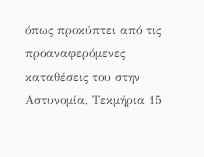όπως προκύπτει από τις προαναφερόμενες καταθέσεις του στην Αστυνομία, Τεκμήρια 15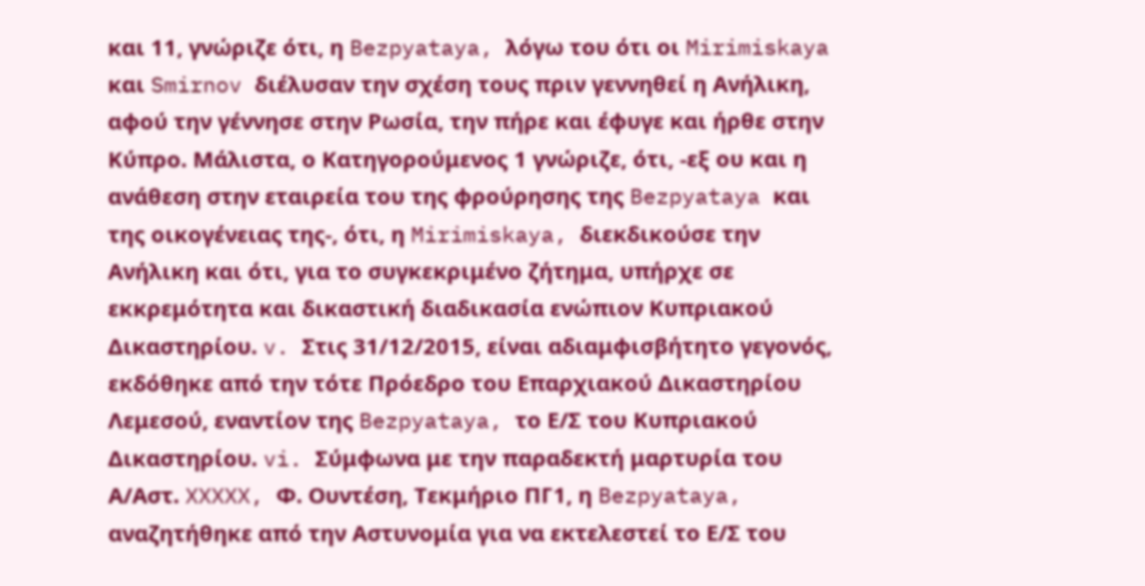και 11, γνώριζε ότι, η Bezpyataya, λόγω του ότι οι Mirimiskaya και Smirnov διέλυσαν την σχέση τους πριν γεννηθεί η Ανήλικη, αφού την γέννησε στην Ρωσία, την πήρε και έφυγε και ήρθε στην Κύπρο. Μάλιστα, ο Κατηγορούμενος 1 γνώριζε, ότι, -εξ ου και η ανάθεση στην εταιρεία του της φρούρησης της Bezpyataya και της οικογένειας της-, ότι, η Mirimiskaya, διεκδικούσε την Ανήλικη και ότι, για το συγκεκριμένο ζήτημα, υπήρχε σε εκκρεμότητα και δικαστική διαδικασία ενώπιον Κυπριακού Δικαστηρίου. v. Στις 31/12/2015, είναι αδιαμφισβήτητο γεγονός, εκδόθηκε από την τότε Πρόεδρο του Επαρχιακού Δικαστηρίου Λεμεσού, εναντίον της Bezpyataya, το Ε/Σ του Κυπριακού Δικαστηρίου. vi. Σύμφωνα με την παραδεκτή μαρτυρία του Α/Αστ. XXXXX, Φ. Ουντέση, Τεκμήριο ΠΓ1, η Bezpyataya, αναζητήθηκε από την Αστυνομία για να εκτελεστεί το Ε/Σ του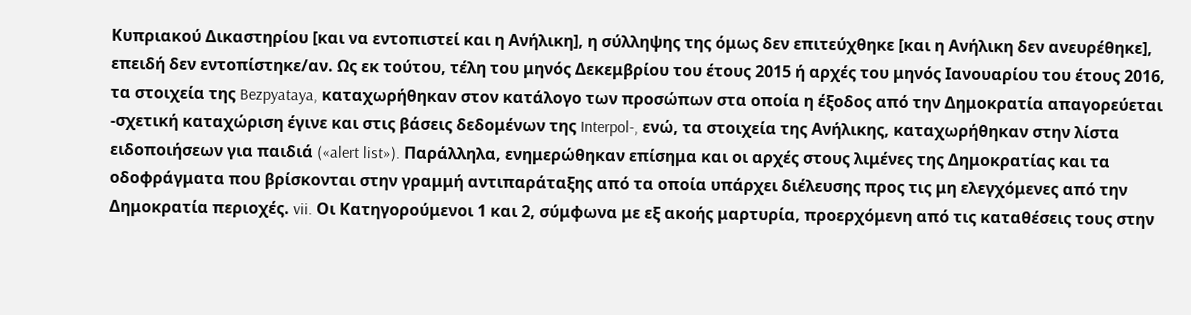Κυπριακού Δικαστηρίου [και να εντοπιστεί και η Ανήλικη], η σύλληψης της όμως δεν επιτεύχθηκε [και η Ανήλικη δεν ανευρέθηκε], επειδή δεν εντοπίστηκε/αν. Ως εκ τούτου, τέλη του μηνός Δεκεμβρίου του έτους 2015 ή αρχές του μηνός Ιανουαρίου του έτους 2016, τα στοιχεία της Bezpyataya, καταχωρήθηκαν στον κατάλογο των προσώπων στα οποία η έξοδος από την Δημοκρατία απαγορεύεται -σχετική καταχώριση έγινε και στις βάσεις δεδομένων της Interpol-, ενώ, τα στοιχεία της Ανήλικης, καταχωρήθηκαν στην λίστα ειδοποιήσεων για παιδιά («alert list»). Παράλληλα, ενημερώθηκαν επίσημα και οι αρχές στους λιμένες της Δημοκρατίας και τα οδοφράγματα που βρίσκονται στην γραμμή αντιπαράταξης από τα οποία υπάρχει διέλευσης προς τις μη ελεγχόμενες από την Δημοκρατία περιοχές. vii. Οι Κατηγορούμενοι 1 και 2, σύμφωνα με εξ ακοής μαρτυρία, προερχόμενη από τις καταθέσεις τους στην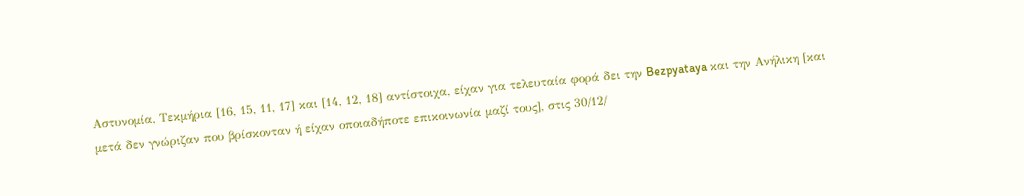Αστυνομία, Τεκμήρια [16, 15, 11, 17] και [14, 12, 18] αντίστοιχα, είχαν για τελευταία φορά δει την Bezpyataya και την Ανήλικη [και μετά δεν γνώριζαν που βρίσκονταν ή είχαν οποιαδήποτε επικοινωνία μαζί τους], στις 30/12/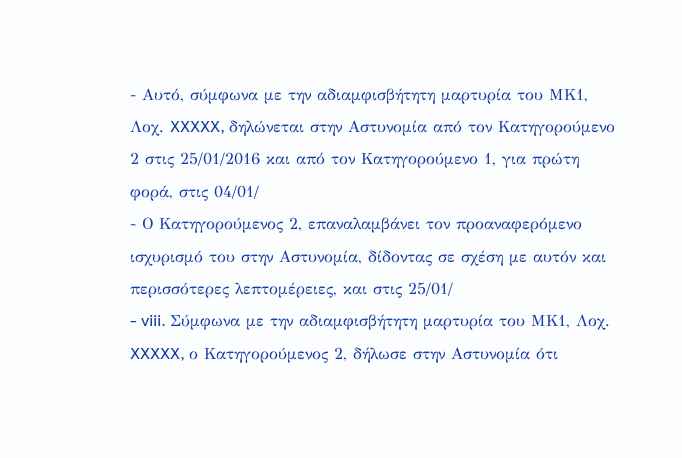- Αυτό, σύμφωνα με την αδιαμφισβήτητη μαρτυρία του ΜΚ1, Λοχ. XXXXX, δηλώνεται στην Αστυνομία από τον Κατηγορούμενο 2 στις 25/01/2016 και από τον Κατηγορούμενο 1, για πρώτη φορά, στις 04/01/
- Ο Κατηγορούμενος 2, επαναλαμβάνει τον προαναφερόμενο ισχυρισμό του στην Αστυνομία, δίδοντας σε σχέση με αυτόν και περισσότερες λεπτομέρειες, και στις 25/01/
- viii. Σύμφωνα με την αδιαμφισβήτητη μαρτυρία του ΜΚ1, Λοχ. XXXXX, ο Κατηγορούμενος 2, δήλωσε στην Αστυνομία ότι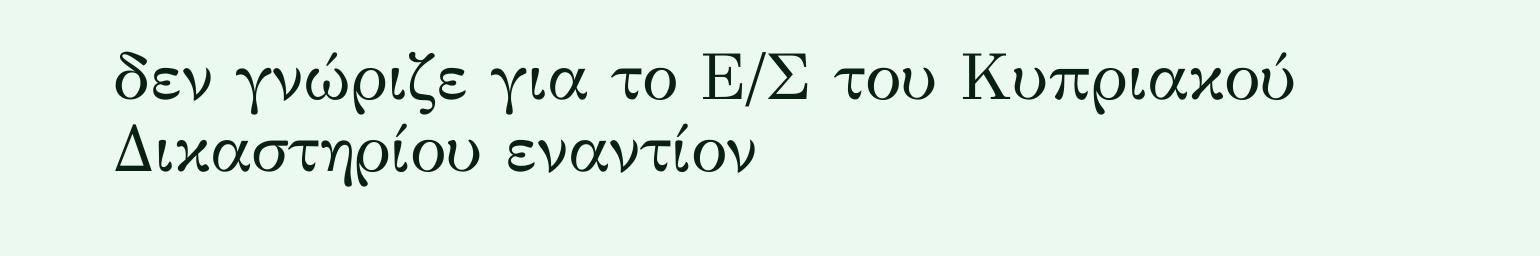δεν γνώριζε για το Ε/Σ του Κυπριακού Δικαστηρίου εναντίον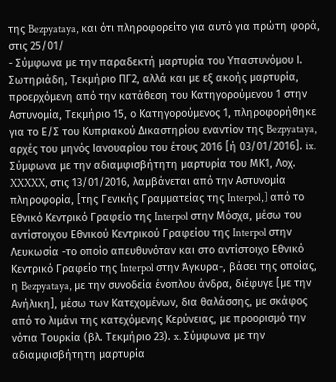της Bezpyataya, και ότι πληροφορείτο για αυτό για πρώτη φορά, στις 25/01/
- Σύμφωνα με την παραδεκτή μαρτυρία του Υπαστυνόμου Ι. Σωτηριάδη, Τεκμήριο ΠΓ2, αλλά και με εξ ακοής μαρτυρία, προερχόμενη από την κατάθεση του Κατηγορούμενου 1 στην Αστυνομία, Τεκμήριο 15, ο Κατηγορούμενος 1, πληροφορήθηκε για το Ε/Σ του Κυπριακού Δικαστηρίου εναντίον της Bezpyataya, αρχές του μηνός Ιανουαρίου του έτους 2016 [ή 03/01/2016]. ix. Σύμφωνα με την αδιαμφισβήτητη μαρτυρία του ΜΚ1, Λοχ. XXXXX, στις 13/01/2016, λαμβάνεται από την Αστυνομία πληροφορία, [της Γενικής Γραμματείας της Interpol,] από το Εθνικό Κεντρικό Γραφείο της Interpol στην Μόσχα, μέσω του αντίστοιχου Εθνικού Κεντρικού Γραφείου της Interpol στην Λευκωσία -το οποίο απευθυνόταν και στο αντίστοιχο Εθνικό Κεντρικό Γραφείο της Interpol στην Άγκυρα-, βάσει της οποίας, η Bezpyataya, με την συνοδεία ένοπλου άνδρα, διέφυγε [με την Ανήλικη], μέσω των Κατεχομένων, δια θαλάσσης, με σκάφος από το λιμάνι της κατεχόμενης Κερύνειας, με προορισμό την νότια Τουρκία (βλ. Τεκμήριο 23). x. Σύμφωνα με την αδιαμφισβήτητη μαρτυρία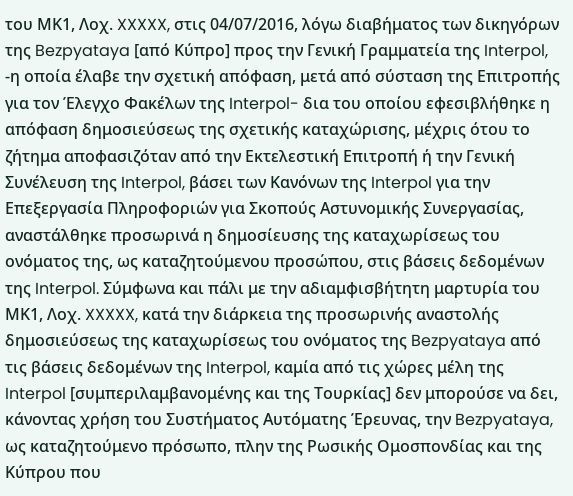του ΜΚ1, Λοχ. XXXXX, στις 04/07/2016, λόγω διαβήματος των δικηγόρων της Bezpyataya [από Κύπρο] προς την Γενική Γραμματεία της Interpol, -η οποία έλαβε την σχετική απόφαση, μετά από σύσταση της Επιτροπής για τoν Έλεγχο Φακέλων της Interpol- δια του οποίου εφεσιβλήθηκε η απόφαση δημοσιεύσεως της σχετικής καταχώρισης, μέχρις ότου το ζήτημα αποφασιζόταν από την Εκτελεστική Επιτροπή ή την Γενική Συνέλευση της Interpol, βάσει των Κανόνων της Interpol για την Επεξεργασία Πληροφοριών για Σκοπούς Αστυνομικής Συνεργασίας, αναστάλθηκε προσωρινά η δημοσίευσης της καταχωρίσεως του ονόματος της, ως καταζητούμενου προσώπου, στις βάσεις δεδομένων της Interpol. Σύμφωνα και πάλι με την αδιαμφισβήτητη μαρτυρία του ΜΚ1, Λοχ. XXXXX, κατά την διάρκεια της προσωρινής αναστολής δημοσιεύσεως της καταχωρίσεως του ονόματος της Bezpyataya από τις βάσεις δεδομένων της Interpol, καμία από τις χώρες μέλη της Interpol [συμπεριλαμβανομένης και της Τουρκίας] δεν μπορούσε να δει, κάνοντας χρήση του Συστήματος Αυτόματης Έρευνας, την Bezpyataya, ως καταζητούμενο πρόσωπο, πλην της Ρωσικής Ομοσπονδίας και της Κύπρου που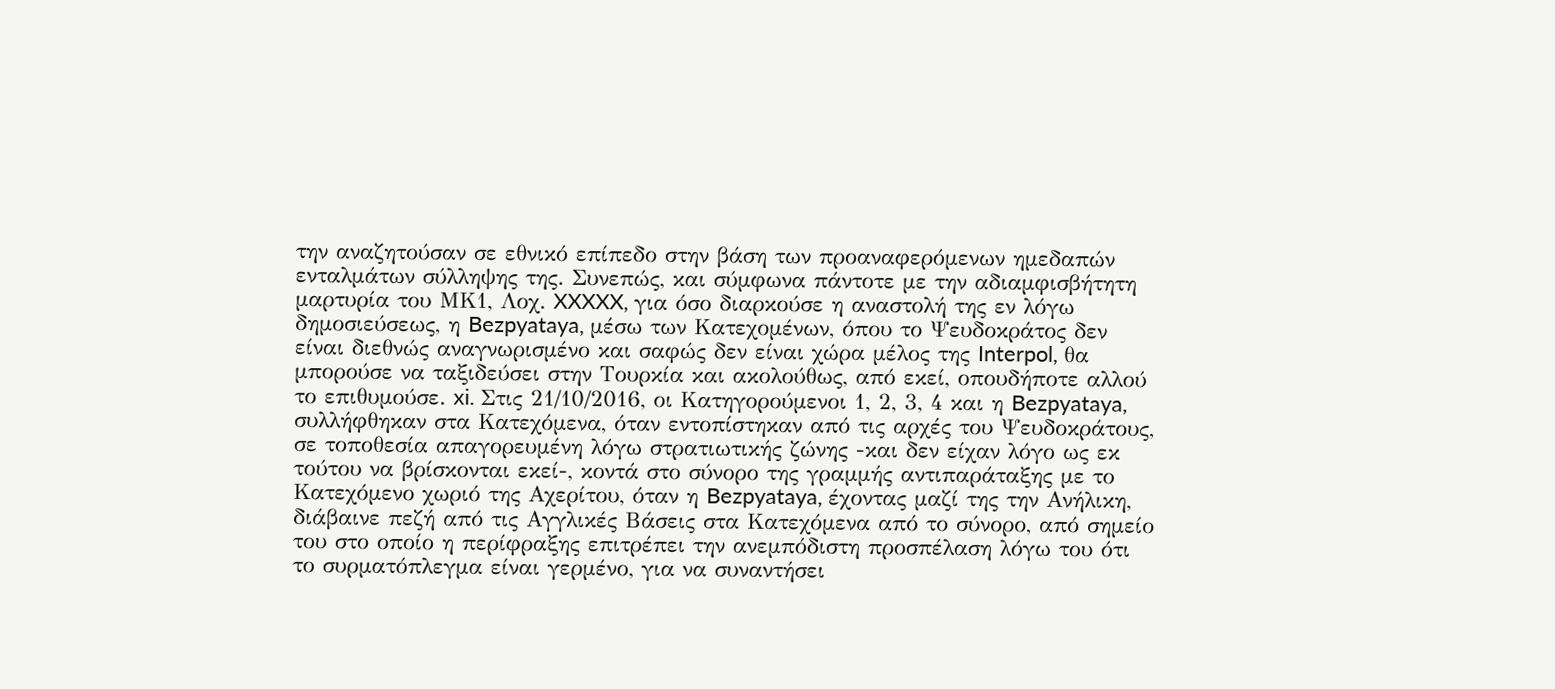την αναζητούσαν σε εθνικό επίπεδο στην βάση των προαναφερόμενων ημεδαπών ενταλμάτων σύλληψης της. Συνεπώς, και σύμφωνα πάντοτε με την αδιαμφισβήτητη μαρτυρία του ΜΚ1, Λοχ. XXXXX, για όσο διαρκούσε η αναστολή της εν λόγω δημοσιεύσεως, η Bezpyataya, μέσω των Κατεχομένων, όπου το Ψευδοκράτος δεν είναι διεθνώς αναγνωρισμένο και σαφώς δεν είναι χώρα μέλος της Interpol, θα μπορούσε να ταξιδεύσει στην Τουρκία και ακολούθως, από εκεί, οπουδήποτε αλλού το επιθυμούσε. xi. Στις 21/10/2016, οι Κατηγορούμενοι 1, 2, 3, 4 και η Bezpyataya, συλλήφθηκαν στα Κατεχόμενα, όταν εντοπίστηκαν από τις αρχές του Ψευδοκράτους, σε τοποθεσία απαγορευμένη λόγω στρατιωτικής ζώνης -και δεν είχαν λόγο ως εκ τούτου να βρίσκονται εκεί-, κοντά στο σύνορο της γραμμής αντιπαράταξης με το Κατεχόμενο χωριό της Αχερίτου, όταν η Bezpyataya, έχοντας μαζί της την Ανήλικη, διάβαινε πεζή από τις Αγγλικές Βάσεις στα Κατεχόμενα από το σύνορο, από σημείο του στο οποίο η περίφραξης επιτρέπει την ανεμπόδιστη προσπέλαση λόγω του ότι το συρματόπλεγμα είναι γερμένο, για να συναντήσει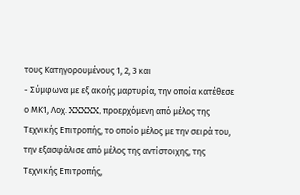τους Κατηγορουμένους 1, 2, 3 και
- Σύμφωνα με εξ ακοής μαρτυρία, την οποία κατέθεσε ο ΜΚ1, Λοχ. XXXXX, προερχόμενη από μέλος της Τεχνικής Επιτροπής, το οποίο μέλος με την σειρά του, την εξασφάλισε από μέλος της αντίστοιχης, της Τεχνικής Επιτροπής,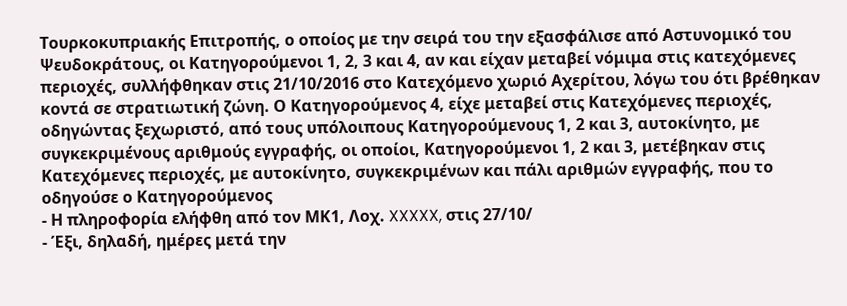Τουρκοκυπριακής Επιτροπής, ο οποίος με την σειρά του την εξασφάλισε από Αστυνομικό του Ψευδοκράτους, οι Κατηγορούμενοι 1, 2, 3 και 4, αν και είχαν μεταβεί νόμιμα στις κατεχόμενες περιοχές, συλλήφθηκαν στις 21/10/2016 στο Κατεχόμενο χωριό Αχερίτου, λόγω του ότι βρέθηκαν κοντά σε στρατιωτική ζώνη. Ο Κατηγορούμενος 4, είχε μεταβεί στις Κατεχόμενες περιοχές, οδηγώντας ξεχωριστό, από τους υπόλοιπους Κατηγορούμενους 1, 2 και 3, αυτοκίνητο, με συγκεκριμένους αριθμούς εγγραφής, οι οποίοι, Κατηγορούμενοι 1, 2 και 3, μετέβηκαν στις Κατεχόμενες περιοχές, με αυτοκίνητο, συγκεκριμένων και πάλι αριθμών εγγραφής, που το οδηγούσε ο Κατηγορούμενος
- Η πληροφορία ελήφθη από τον ΜΚ1, Λοχ. XXXXX, στις 27/10/
- Έξι, δηλαδή, ημέρες μετά την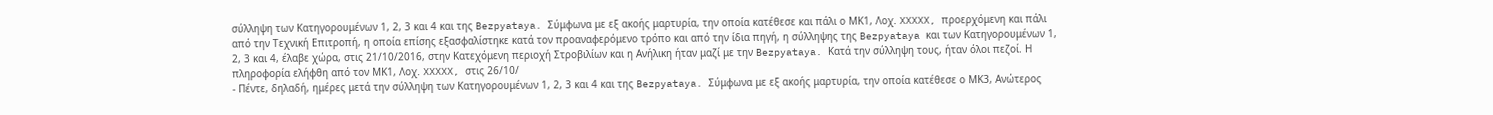σύλληψη των Κατηγορουμένων 1, 2, 3 και 4 και της Bezpyataya. Σύμφωνα με εξ ακοής μαρτυρία, την οποία κατέθεσε και πάλι ο ΜΚ1, Λοχ. XXXXX, προερχόμενη και πάλι από την Τεχνική Επιτροπή, η οποία επίσης εξασφαλίστηκε κατά τον προαναφερόμενο τρόπο και από την ίδια πηγή, η σύλληψης της Bezpyataya και των Κατηγορουμένων 1, 2, 3 και 4, έλαβε χώρα, στις 21/10/2016, στην Κατεχόμενη περιοχή Στροβιλίων και η Ανήλικη ήταν μαζί με την Bezpyataya. Κατά την σύλληψη τους, ήταν όλοι πεζοί. Η πληροφορία ελήφθη από τον ΜΚ1, Λοχ. XXXXX, στις 26/10/
- Πέντε, δηλαδή, ημέρες μετά την σύλληψη των Κατηγορουμένων 1, 2, 3 και 4 και της Bezpyataya. Σύμφωνα με εξ ακοής μαρτυρία, την οποία κατέθεσε ο ΜΚ3, Ανώτερος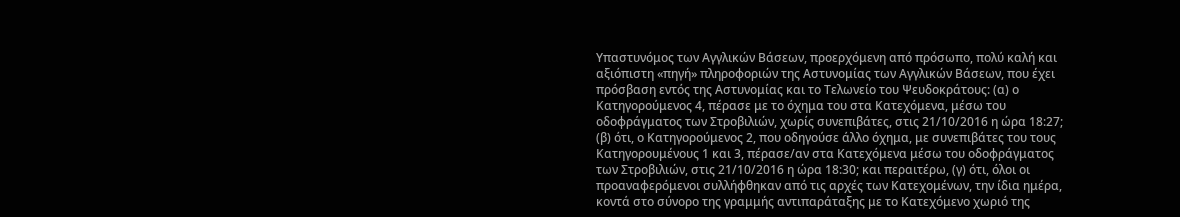Υπαστυνόμος των Αγγλικών Βάσεων, προερχόμενη από πρόσωπο, πολύ καλή και αξιόπιστη «πηγή» πληροφοριών της Αστυνομίας των Αγγλικών Βάσεων, που έχει πρόσβαση εντός της Αστυνομίας και το Τελωνείο του Ψευδοκράτους: (α) ο Κατηγορούμενος 4, πέρασε με το όχημα του στα Κατεχόμενα, μέσω του οδοφράγματος των Στροβιλιών, χωρίς συνεπιβάτες, στις 21/10/2016 η ώρα 18:27; (β) ότι, ο Κατηγορούμενος 2, που οδηγούσε άλλο όχημα, με συνεπιβάτες του τους Κατηγορουμένους 1 και 3, πέρασε/αν στα Κατεχόμενα μέσω του οδοφράγματος των Στροβιλιών, στις 21/10/2016 η ώρα 18:30; και περαιτέρω, (γ) ότι, όλοι οι προαναφερόμενοι συλλήφθηκαν από τις αρχές των Κατεχομένων, την ίδια ημέρα, κοντά στο σύνορο της γραμμής αντιπαράταξης με το Κατεχόμενο χωριό της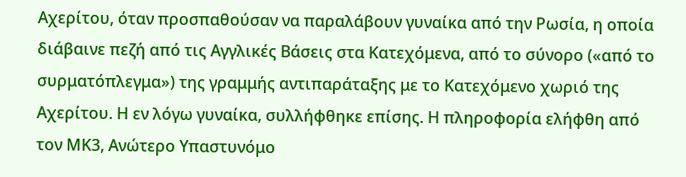Αχερίτου, όταν προσπαθούσαν να παραλάβουν γυναίκα από την Ρωσία, η οποία διάβαινε πεζή από τις Αγγλικές Βάσεις στα Κατεχόμενα, από το σύνορο («από το συρματόπλεγμα») της γραμμής αντιπαράταξης με το Κατεχόμενο χωριό της Αχερίτου. Η εν λόγω γυναίκα, συλλήφθηκε επίσης. Η πληροφορία ελήφθη από τον ΜΚ3, Ανώτερο Υπαστυνόμο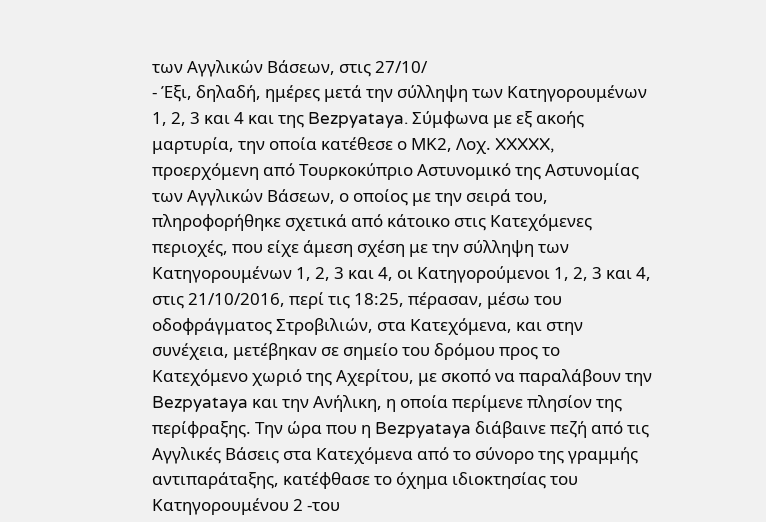των Αγγλικών Βάσεων, στις 27/10/
- Έξι, δηλαδή, ημέρες μετά την σύλληψη των Κατηγορουμένων 1, 2, 3 και 4 και της Bezpyataya. Σύμφωνα με εξ ακοής μαρτυρία, την οποία κατέθεσε ο ΜΚ2, Λοχ. XXXXX, προερχόμενη από Τουρκοκύπριο Αστυνομικό της Αστυνομίας των Αγγλικών Βάσεων, ο οποίος με την σειρά του, πληροφορήθηκε σχετικά από κάτοικο στις Κατεχόμενες περιοχές, που είχε άμεση σχέση με την σύλληψη των Κατηγορουμένων 1, 2, 3 και 4, οι Κατηγορούμενοι 1, 2, 3 και 4, στις 21/10/2016, περί τις 18:25, πέρασαν, μέσω του οδοφράγματος Στροβιλιών, στα Κατεχόμενα, και στην συνέχεια, μετέβηκαν σε σημείο του δρόμου προς το Κατεχόμενο χωριό της Αχερίτου, με σκοπό να παραλάβουν την Bezpyataya και την Ανήλικη, η οποία περίμενε πλησίον της περίφραξης. Την ώρα που η Bezpyataya διάβαινε πεζή από τις Αγγλικές Βάσεις στα Κατεχόμενα από το σύνορο της γραμμής αντιπαράταξης, κατέφθασε το όχημα ιδιοκτησίας του Κατηγορουμένου 2 -του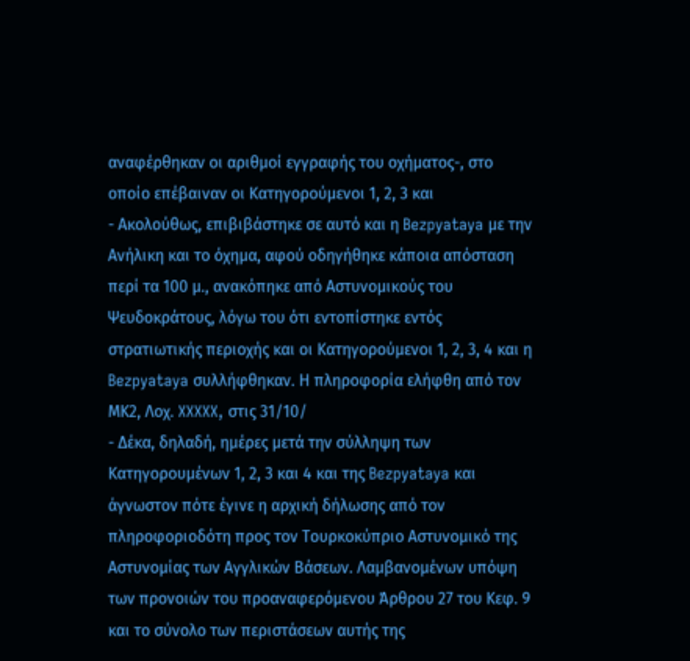αναφέρθηκαν οι αριθμοί εγγραφής του οχήματος-, στο οποίο επέβαιναν οι Κατηγορούμενοι 1, 2, 3 και
- Ακολούθως, επιβιβάστηκε σε αυτό και η Bezpyataya με την Ανήλικη και το όχημα, αφού οδηγήθηκε κάποια απόσταση περί τα 100 μ., ανακόπηκε από Αστυνομικούς του Ψευδοκράτους, λόγω του ότι εντοπίστηκε εντός στρατιωτικής περιοχής και οι Κατηγορούμενοι 1, 2, 3, 4 και η Bezpyataya συλλήφθηκαν. Η πληροφορία ελήφθη από τον ΜΚ2, Λοχ. XXXXX, στις 31/10/
- Δέκα, δηλαδή, ημέρες μετά την σύλληψη των Κατηγορουμένων 1, 2, 3 και 4 και της Bezpyataya και άγνωστον πότε έγινε η αρχική δήλωσης από τον πληροφοριοδότη προς τον Τουρκοκύπριο Αστυνομικό της Αστυνομίας των Αγγλικών Βάσεων. Λαμβανομένων υπόψη των προνοιών του προαναφερόμενου Άρθρου 27 του Κεφ. 9 και το σύνολο των περιστάσεων αυτής της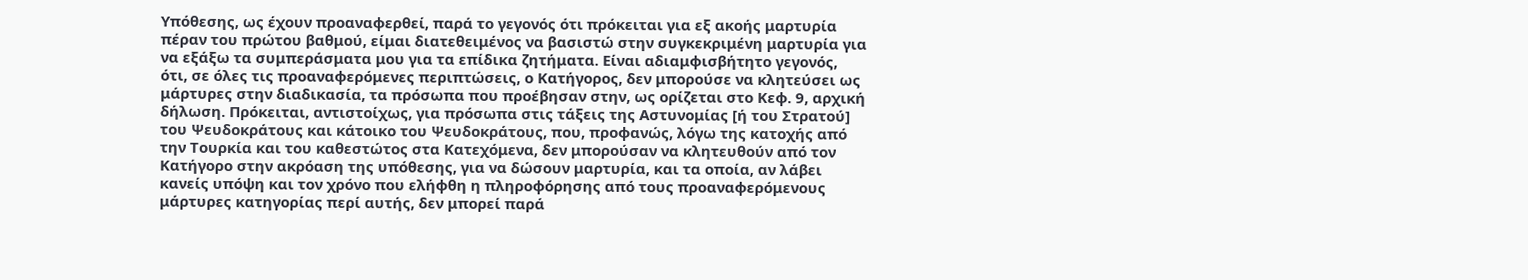Υπόθεσης, ως έχουν προαναφερθεί, παρά το γεγονός ότι πρόκειται για εξ ακοής μαρτυρία πέραν του πρώτου βαθμού, είμαι διατεθειμένος να βασιστώ στην συγκεκριμένη μαρτυρία για να εξάξω τα συμπεράσματα μου για τα επίδικα ζητήματα. Είναι αδιαμφισβήτητο γεγονός, ότι, σε όλες τις προαναφερόμενες περιπτώσεις, ο Κατήγορος, δεν μπορούσε να κλητεύσει ως μάρτυρες στην διαδικασία, τα πρόσωπα που προέβησαν στην, ως ορίζεται στο Κεφ. 9, αρχική δήλωση. Πρόκειται, αντιστοίχως, για πρόσωπα στις τάξεις της Αστυνομίας [ή του Στρατού] του Ψευδοκράτους και κάτοικο του Ψευδοκράτους, που, προφανώς, λόγω της κατοχής από την Τουρκία και του καθεστώτος στα Κατεχόμενα, δεν μπορούσαν να κλητευθούν από τον Κατήγορο στην ακρόαση της υπόθεσης, για να δώσουν μαρτυρία, και τα οποία, αν λάβει κανείς υπόψη και τον χρόνο που ελήφθη η πληροφόρησης από τους προαναφερόμενους μάρτυρες κατηγορίας περί αυτής, δεν μπορεί παρά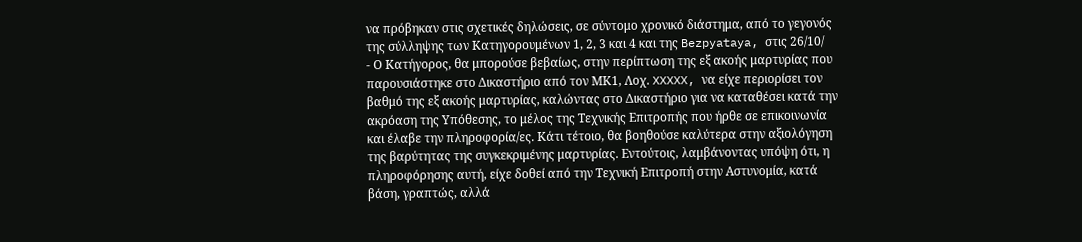να πρόβηκαν στις σχετικές δηλώσεις, σε σύντομο χρονικό διάστημα, από το γεγονός της σύλληψης των Κατηγορουμένων 1, 2, 3 και 4 και της Bezpyataya, στις 26/10/
- Ο Κατήγορος, θα μπορούσε βεβαίως, στην περίπτωση της εξ ακοής μαρτυρίας που παρουσιάστηκε στο Δικαστήριο από τον ΜΚ1, Λοχ. XXXXX, να είχε περιορίσει τον βαθμό της εξ ακοής μαρτυρίας, καλώντας στο Δικαστήριο για να καταθέσει κατά την ακρόαση της Υπόθεσης, το μέλος της Τεχνικής Επιτροπής που ήρθε σε επικοινωνία και έλαβε την πληροφορία/ες. Κάτι τέτοιο, θα βοηθούσε καλύτερα στην αξιολόγηση της βαρύτητας της συγκεκριμένης μαρτυρίας. Εντούτοις, λαμβάνοντας υπόψη ότι, η πληροφόρησης αυτή, είχε δοθεί από την Τεχνική Επιτροπή στην Αστυνομία, κατά βάση, γραπτώς, αλλά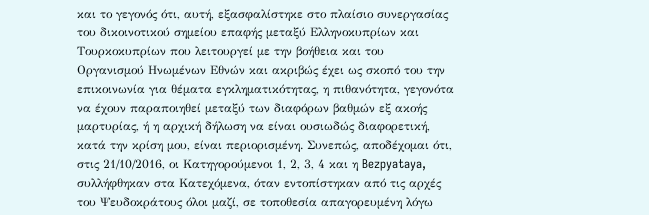και το γεγονός ότι, αυτή, εξασφαλίστηκε στο πλαίσιο συνεργασίας του δικοινοτικού σημείου επαφής μεταξύ Ελληνοκυπρίων και Τουρκοκυπρίων που λειτουργεί με την βοήθεια και του Οργανισμού Ηνωμένων Εθνών και ακριβώς έχει ως σκοπό του την επικοινωνία για θέματα εγκληματικότητας, η πιθανότητα, γεγονότα να έχουν παραποιηθεί μεταξύ των διαφόρων βαθμών εξ ακοής μαρτυρίας, ή η αρχική δήλωση να είναι ουσιωδώς διαφορετική, κατά την κρίση μου, είναι περιορισμένη. Συνεπώς, αποδέχομαι ότι, στις 21/10/2016, οι Κατηγορούμενοι 1, 2, 3, 4 και η Bezpyataya, συλλήφθηκαν στα Κατεχόμενα, όταν εντοπίστηκαν από τις αρχές του Ψευδοκράτους όλοι μαζί, σε τοποθεσία απαγορευμένη λόγω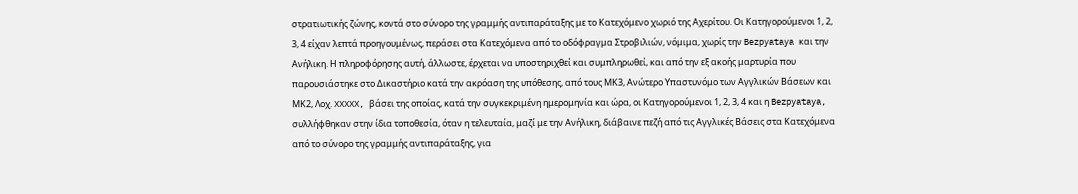στρατιωτικής ζώνης, κοντά στο σύνορο της γραμμής αντιπαράταξης με το Κατεχόμενο χωριό της Αχερίτου. Οι Κατηγορούμενοι 1, 2, 3, 4 είχαν λεπτά προηγουμένως, περάσει στα Κατεχόμενα από το οδόφραγμα Στροβιλιών, νόμιμα, χωρίς την Bezpyataya και την Ανήλικη. Η πληροφόρησης αυτή, άλλωστε, έρχεται να υποστηριχθεί και συμπληρωθεί, και από την εξ ακοής μαρτυρία που παρουσιάστηκε στο Δικαστήριο κατά την ακρόαση της υπόθεσης, από τους ΜΚ3, Ανώτερο Υπαστυνόμο των Αγγλικών Βάσεων και ΜΚ2, Λοχ. XXXXX, βάσει της οποίας, κατά την συγκεκριμένη ημερομηνία και ώρα, οι Κατηγορούμενοι 1, 2, 3, 4 και η Bezpyataya, συλλήφθηκαν στην ίδια τοποθεσία, όταν η τελευταία, μαζί με την Ανήλικη, διάβαινε πεζή από τις Αγγλικές Βάσεις στα Κατεχόμενα από το σύνορο της γραμμής αντιπαράταξης, για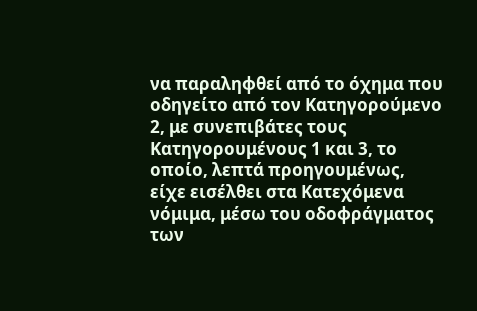να παραληφθεί από το όχημα που οδηγείτο από τον Κατηγορούμενο 2, με συνεπιβάτες τους Κατηγορουμένους 1 και 3, το οποίο, λεπτά προηγουμένως, είχε εισέλθει στα Κατεχόμενα νόμιμα, μέσω του οδοφράγματος των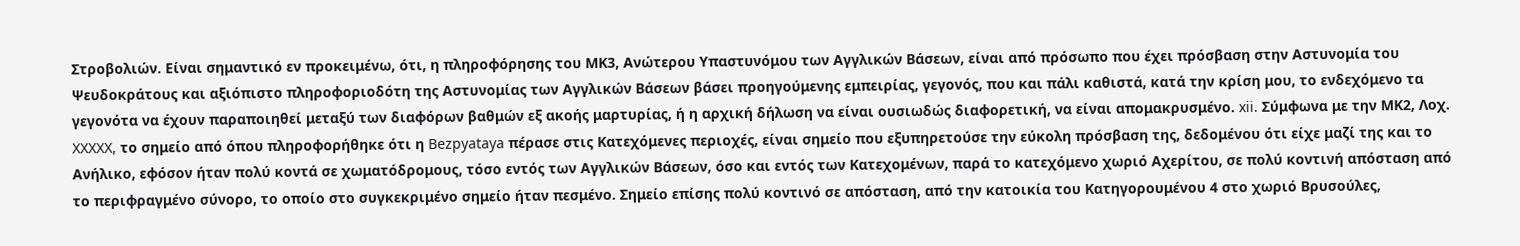Στροβολιών. Είναι σημαντικό εν προκειμένω, ότι, η πληροφόρησης του ΜΚ3, Ανώτερου Υπαστυνόμου των Αγγλικών Βάσεων, είναι από πρόσωπο που έχει πρόσβαση στην Αστυνομία του Ψευδοκράτους και αξιόπιστο πληροφοριοδότη της Αστυνομίας των Αγγλικών Βάσεων βάσει προηγούμενης εμπειρίας, γεγονός, που και πάλι καθιστά, κατά την κρίση μου, το ενδεχόμενο τα γεγονότα να έχουν παραποιηθεί μεταξύ των διαφόρων βαθμών εξ ακοής μαρτυρίας, ή η αρχική δήλωση να είναι ουσιωδώς διαφορετική, να είναι απομακρυσμένο. xii. Σύμφωνα με την ΜΚ2, Λοχ. XXXXX, το σημείο από όπου πληροφορήθηκε ότι η Bezpyataya πέρασε στις Κατεχόμενες περιοχές, είναι σημείο που εξυπηρετούσε την εύκολη πρόσβαση της, δεδομένου ότι είχε μαζί της και το Ανήλικο, εφόσον ήταν πολύ κοντά σε χωματόδρομους, τόσο εντός των Αγγλικών Βάσεων, όσο και εντός των Κατεχομένων, παρά το κατεχόμενο χωριό Αχερίτου, σε πολύ κοντινή απόσταση από το περιφραγμένο σύνορο, το οποίο στο συγκεκριμένο σημείο ήταν πεσμένο. Σημείο επίσης πολύ κοντινό σε απόσταση, από την κατοικία του Κατηγορουμένου 4 στο χωριό Βρυσούλες,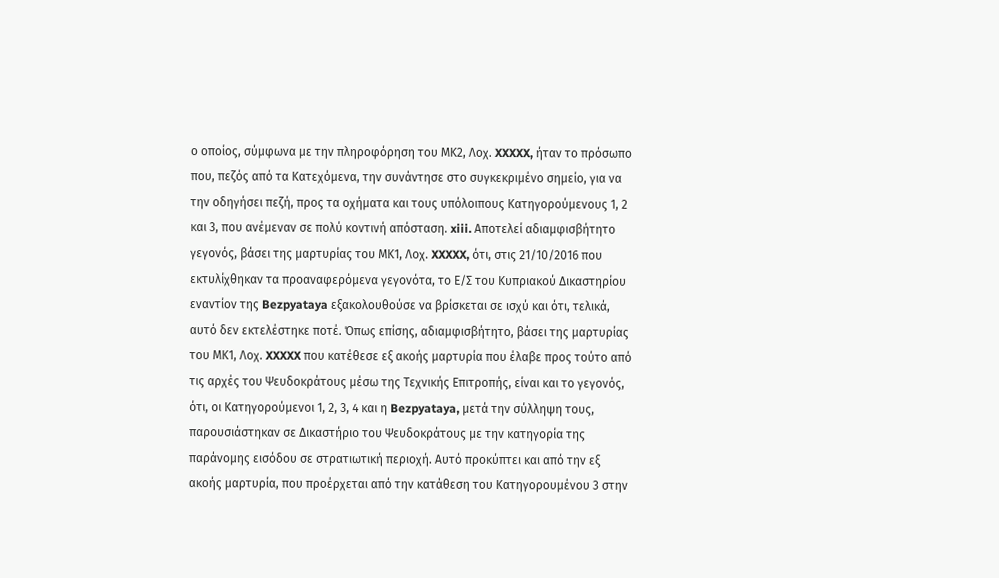ο οποίος, σύμφωνα με την πληροφόρηση του ΜΚ2, Λοχ. XXXXX, ήταν το πρόσωπο που, πεζός από τα Κατεχόμενα, την συνάντησε στο συγκεκριμένο σημείο, για να την οδηγήσει πεζή, προς τα οχήματα και τους υπόλοιπους Κατηγορούμενους 1, 2 και 3, που ανέμεναν σε πολύ κοντινή απόσταση. xiii. Αποτελεί αδιαμφισβήτητο γεγονός, βάσει της μαρτυρίας του ΜΚ1, Λοχ. XXXXX, ότι, στις 21/10/2016 που εκτυλίχθηκαν τα προαναφερόμενα γεγονότα, το Ε/Σ του Κυπριακού Δικαστηρίου εναντίον της Bezpyataya εξακολουθούσε να βρίσκεται σε ισχύ και ότι, τελικά, αυτό δεν εκτελέστηκε ποτέ. Όπως επίσης, αδιαμφισβήτητο, βάσει της μαρτυρίας του ΜΚ1, Λοχ. XXXXX που κατέθεσε εξ ακοής μαρτυρία που έλαβε προς τούτο από τις αρχές του Ψευδοκράτους μέσω της Τεχνικής Επιτροπής, είναι και το γεγονός, ότι, οι Κατηγορούμενοι 1, 2, 3, 4 και η Bezpyataya, μετά την σύλληψη τους, παρουσιάστηκαν σε Δικαστήριο του Ψευδοκράτους με την κατηγορία της παράνομης εισόδου σε στρατιωτική περιοχή. Αυτό προκύπτει και από την εξ ακοής μαρτυρία, που προέρχεται από την κατάθεση του Κατηγορουμένου 3 στην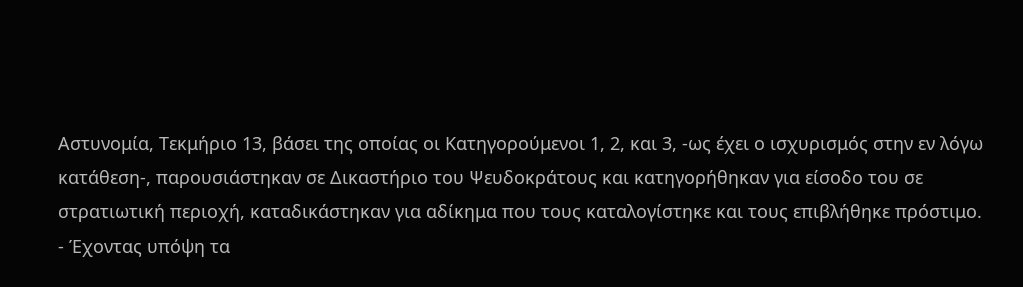Αστυνομία, Τεκμήριο 13, βάσει της οποίας οι Κατηγορούμενοι 1, 2, και 3, -ως έχει ο ισχυρισμός στην εν λόγω κατάθεση-, παρουσιάστηκαν σε Δικαστήριο του Ψευδοκράτους και κατηγορήθηκαν για είσοδο του σε στρατιωτική περιοχή, καταδικάστηκαν για αδίκημα που τους καταλογίστηκε και τους επιβλήθηκε πρόστιμο.
- Έχοντας υπόψη τα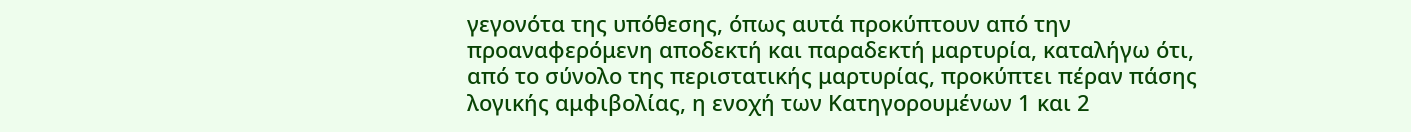γεγονότα της υπόθεσης, όπως αυτά προκύπτουν από την προαναφερόμενη αποδεκτή και παραδεκτή μαρτυρία, καταλήγω ότι, από το σύνολο της περιστατικής μαρτυρίας, προκύπτει πέραν πάσης λογικής αμφιβολίας, η ενοχή των Κατηγορουμένων 1 και 2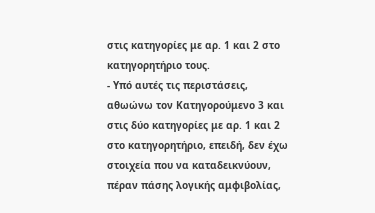στις κατηγορίες με αρ. 1 και 2 στο κατηγορητήριο τους.
- Υπό αυτές τις περιστάσεις, αθωώνω τον Κατηγορούμενο 3 και στις δύο κατηγορίες με αρ. 1 και 2 στο κατηγορητήριο, επειδή, δεν έχω στοιχεία που να καταδεικνύουν, πέραν πάσης λογικής αμφιβολίας,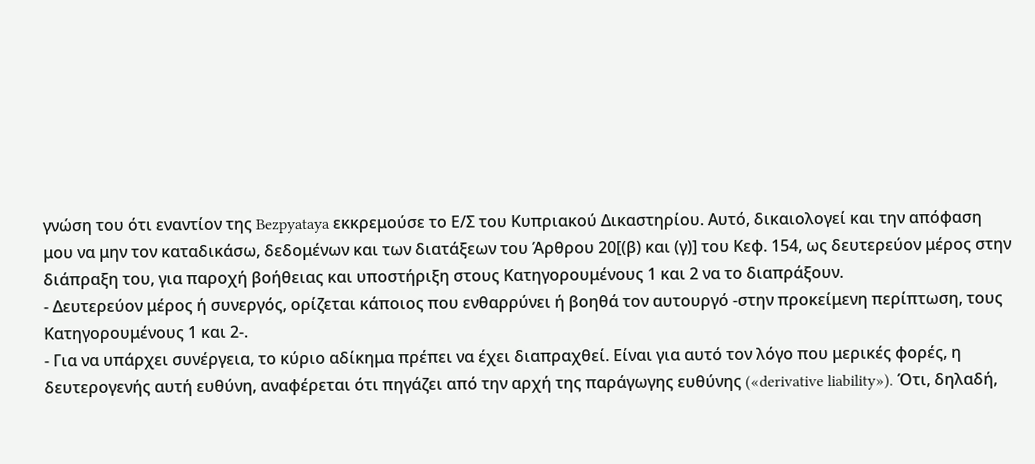γνώση του ότι εναντίον της Bezpyataya εκκρεμούσε το Ε/Σ του Κυπριακού Δικαστηρίου. Αυτό, δικαιολογεί και την απόφαση μου να μην τον καταδικάσω, δεδομένων και των διατάξεων του Άρθρου 20[(β) και (γ)] του Κεφ. 154, ως δευτερεύον μέρος στην διάπραξη του, για παροχή βοήθειας και υποστήριξη στους Κατηγορουμένους 1 και 2 να το διαπράξουν.
- Δευτερεύον μέρος ή συνεργός, ορίζεται κάποιος που ενθαρρύνει ή βοηθά τον αυτουργό -στην προκείμενη περίπτωση, τους Κατηγορουμένους 1 και 2-.
- Για να υπάρχει συνέργεια, το κύριο αδίκημα πρέπει να έχει διαπραχθεί. Είναι για αυτό τον λόγο που μερικές φορές, η δευτερογενής αυτή ευθύνη, αναφέρεται ότι πηγάζει από την αρχή της παράγωγης ευθύνης («derivative liability»). Ότι, δηλαδή,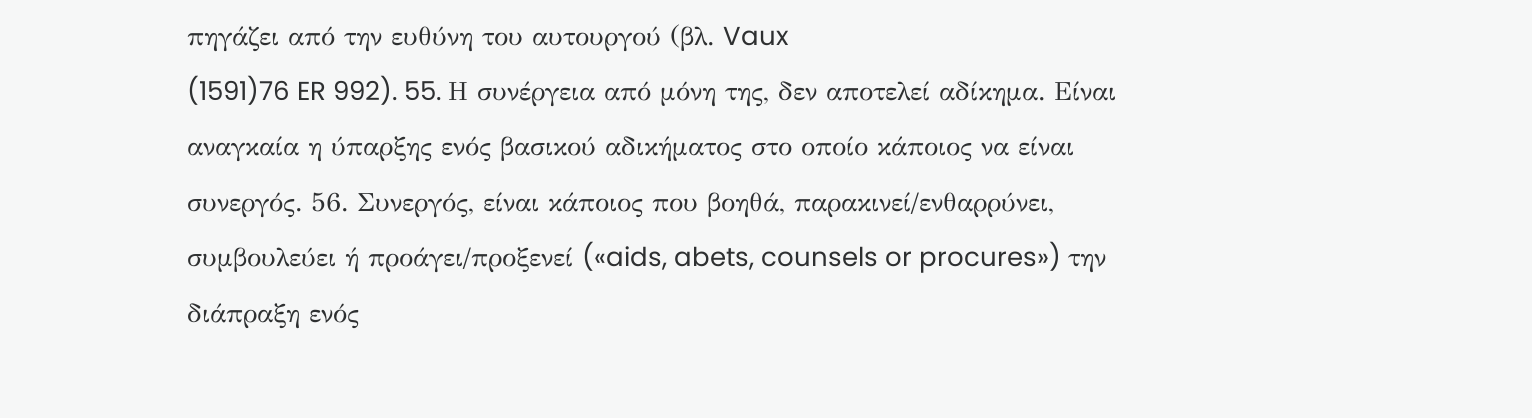πηγάζει από την ευθύνη του αυτουργού (βλ. Vaux
(1591)76 ER 992). 55. Η συνέργεια από μόνη της, δεν αποτελεί αδίκημα. Είναι αναγκαία η ύπαρξης ενός βασικού αδικήματος στο οποίο κάποιος να είναι συνεργός. 56. Συνεργός, είναι κάποιος που βοηθά, παρακινεί/ενθαρρύνει, συμβουλεύει ή προάγει/προξενεί («aids, abets, counsels or procures») την διάπραξη ενός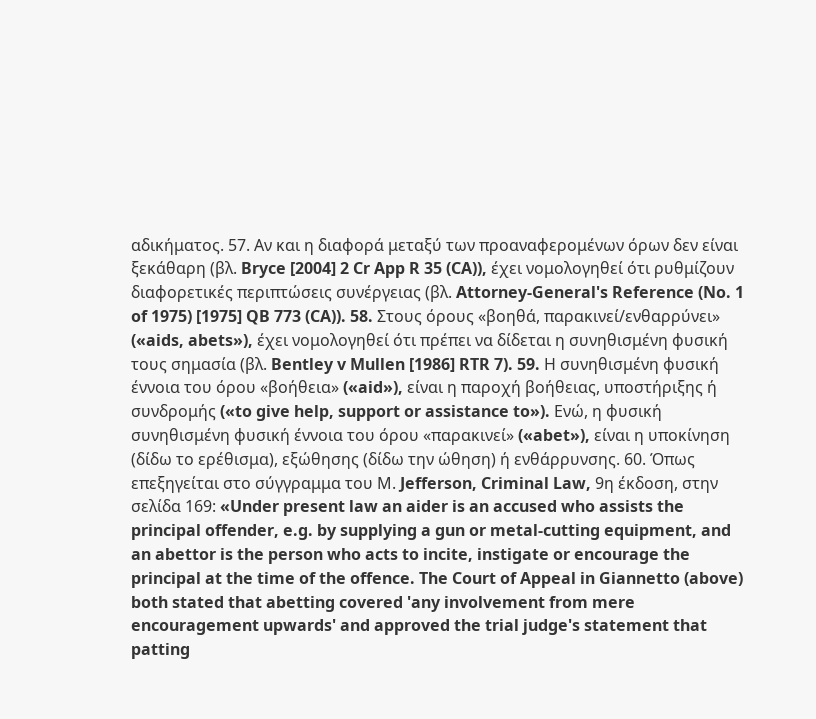αδικήματος. 57. Αν και η διαφορά μεταξύ των προαναφερομένων όρων δεν είναι ξεκάθαρη (βλ. Bryce [2004] 2 Cr App R 35 (CA)), έχει νομολογηθεί ότι ρυθμίζουν διαφορετικές περιπτώσεις συνέργειας (βλ. Attorney-General's Reference (No. 1 of 1975) [1975] QB 773 (CA)). 58. Στους όρους «βοηθά, παρακινεί/ενθαρρύνει» («aids, abets»), έχει νομολογηθεί ότι πρέπει να δίδεται η συνηθισμένη φυσική τους σημασία (βλ. Bentley v Mullen [1986] RTR 7). 59. Η συνηθισμένη φυσική έννοια του όρου «βοήθεια» («aid»), είναι η παροχή βοήθειας, υποστήριξης ή συνδρομής («to give help, support or assistance to»). Ενώ, η φυσική συνηθισμένη φυσική έννοια του όρου «παρακινεί» («abet»), είναι η υποκίνηση (δίδω το ερέθισμα), εξώθησης (δίδω την ώθηση) ή ενθάρρυνσης. 60. Όπως επεξηγείται στο σύγγραμμα του Μ. Jefferson, Criminal Law, 9η έκδοση, στην σελίδα 169: «Under present law an aider is an accused who assists the principal offender, e.g. by supplying a gun or metal-cutting equipment, and an abettor is the person who acts to incite, instigate or encourage the principal at the time of the offence. The Court of Appeal in Giannetto (above) both stated that abetting covered 'any involvement from mere encouragement upwards' and approved the trial judge's statement that patting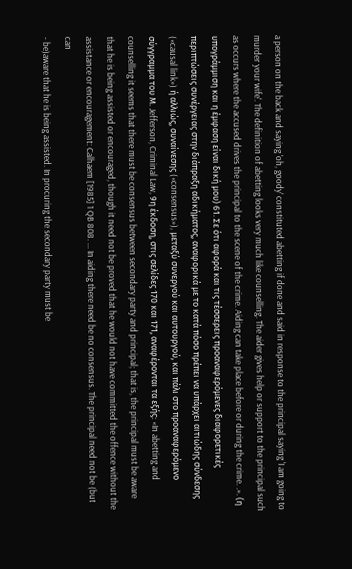a person on the back and saying 'oh, goody' constituted abetting if done and said in response to the principal saying 'I am going to murder your wife'. The definition of abetting looks very much like counselling. The aider gives help or support to the principal such as occurs where the accused drives the principal to the scene of the crime. Aiding can take place before or during the crime. .». (η υπογράμμιση και η έμφαση είναι δική μου) 61. Σε ότι αφορά και τις τέσσερεις προαναφερόμενες διαφορετικές περιπτώσεις συνέργειας στην διάπραξη αδικήματος, αναφορικά με το κατά πόσο πρέπει να υπάρχει αιτιώδης σύνδεσης («causal link») ή αλλιώς, συναίνεσης («consensus»), μεταξύ συνεργού και αυτουργού, και πάλι στο προαναφερόμενο σύγγραμμα του Μ. Jefferson, Criminal Law, 9η έκδοση, στις σελίδες 170 και 171, αναφέρονται τα εξής: «In abetting and counselling it seems that there must be consensus between secondary party and principal; that is, the principal must be aware that he is being assisted or encouraged, though it need not be proved that he would not have committed the offence without the assistance or encouragement: Calhaem [1985] 1 QB 808. ... In aiding there need be no consensus. The principal need not be (but can
- be)aware that he is being assisted. In procuring the secondary party must be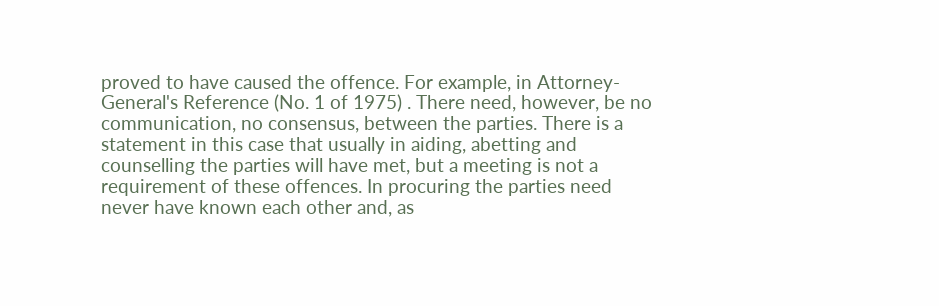proved to have caused the offence. For example, in Attorney-General's Reference (No. 1 of 1975) . There need, however, be no communication, no consensus, between the parties. There is a statement in this case that usually in aiding, abetting and counselling the parties will have met, but a meeting is not a requirement of these offences. In procuring the parties need never have known each other and, as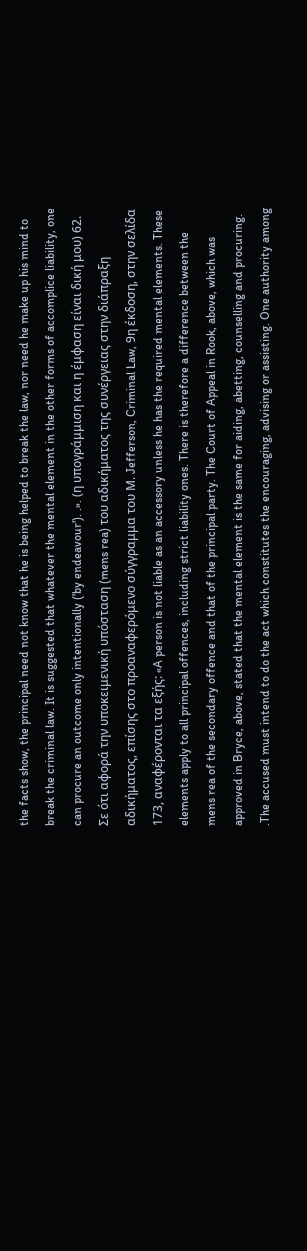the facts show, the principal need not know that he is being helped to break the law, nor need he make up his mind to break the criminal law. It is suggested that whatever the mental element in the other forms of accomplice liability, one can procure an outcome only intentionally ('by endeavour'). .». (η υπογράμμιση και η έμφαση είναι δική μου) 62. Σε ότι αφορά την υποκειμενική υπόσταση (mens rea) του αδικήματος της συνέργειας στην διάπραξη αδικήματος, επίσης στο προαναφερόμενο σύγγραμμα του Μ. Jefferson, Criminal Law, 9η έκδοση, στην σελίδα 173, αναφέρονται τα εξής: «A person is not liable as an accessory unless he has the required mental elements. These elements apply to all principal offences, including strict liability ones. There is therefore a difference between the mens rea of the secondary offence and that of the principal party. The Court of Appeal in Rook, above, which was approved in Bryce, above, stated that the mental element is the same for aiding, abetting, counselling and procuring. .The accused must intend to do the act which constitutes the encouraging, advising or assisting. One authority among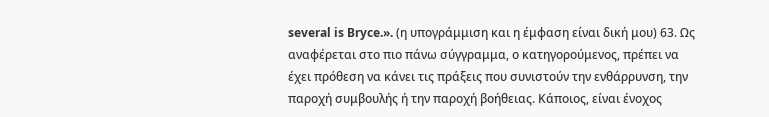several is Bryce.». (η υπογράμμιση και η έμφαση είναι δική μου) 63. Ως αναφέρεται στο πιο πάνω σύγγραμμα, ο κατηγορούμενος, πρέπει να έχει πρόθεση να κάνει τις πράξεις που συνιστούν την ενθάρρυνση, την παροχή συμβουλής ή την παροχή βοήθειας. Κάποιος, είναι ένοχος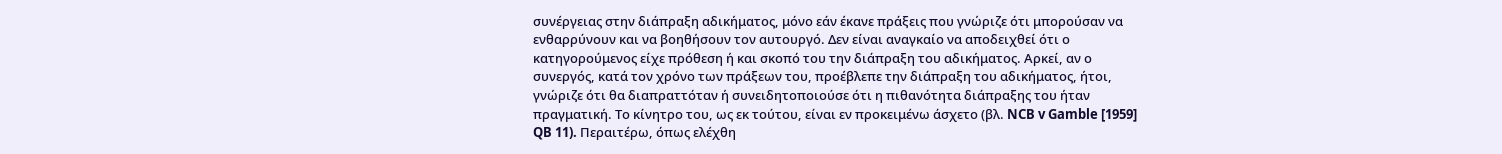συνέργειας στην διάπραξη αδικήματος, μόνο εάν έκανε πράξεις που γνώριζε ότι μπορούσαν να ενθαρρύνουν και να βοηθήσουν τον αυτουργό. Δεν είναι αναγκαίο να αποδειχθεί ότι ο κατηγορούμενος είχε πρόθεση ή και σκοπό του την διάπραξη του αδικήματος. Αρκεί, αν ο συνεργός, κατά τον χρόνο των πράξεων του, προέβλεπε την διάπραξη του αδικήματος, ήτοι, γνώριζε ότι θα διαπραττόταν ή συνειδητοποιούσε ότι η πιθανότητα διάπραξης του ήταν πραγματική. Το κίνητρο του, ως εκ τούτου, είναι εν προκειμένω άσχετο (βλ. NCB v Gamble [1959] QB 11). Περαιτέρω, όπως ελέχθη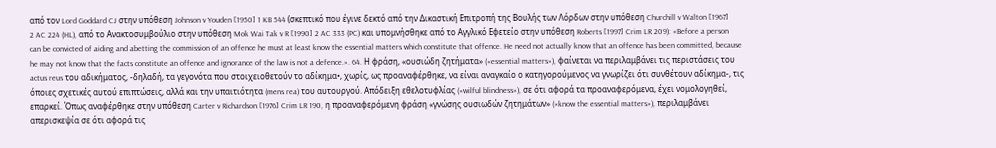από τον Lord Goddard CJ στην υπόθεση Johnson v Youden [1950] 1 KB 544 (σκεπτικό που έγινε δεκτό από την Δικαστική Επιτροπή της Βουλής των Λόρδων στην υπόθεση Churchill v Walton [1967] 2 AC 224 (HL), από το Ανακτοσυμβούλιο στην υπόθεση Mok Wai Tak v R [1990] 2 AC 333 (PC) και υπομνήσθηκε από το Αγγλικό Εφετείο στην υπόθεση Roberts [1997] Crim LR 209): «Before a person can be convicted of aiding and abetting the commission of an offence he must at least know the essential matters which constitute that offence. He need not actually know that an offence has been committed, because he may not know that the facts constitute an offence and ignorance of the law is not a defence.». 64. Η φράση, «ουσιώδη ζητήματα» («essential matters»), φαίνεται να περιλαμβάνει τις περιστάσεις του actus reus του αδικήματος, -δηλαδή, τα γεγονότα που στοιχειοθετούν το αδίκημα•, χωρίς, ως προαναφέρθηκε, να είναι αναγκαίο ο κατηγορούμενος να γνωρίζει ότι συνθέτουν αδίκημα-, τις όποιες σχετικές αυτού επιπτώσεις, αλλά και την υπαιτιότητα (mens rea) του αυτουργού. Απόδειξη εθελοτυφλίας («wilful blindness»), σε ότι αφορά τα προαναφερόμενα, έχει νομολογηθεί, επαρκεί. Όπως αναφέρθηκε στην υπόθεση Carter v Richardson [1976] Crim LR 190, η προαναφερόμενη φράση «γνώσης ουσιωδών ζητημάτων» («know the essential matters»), περιλαμβάνει απερισκεψία σε ότι αφορά τις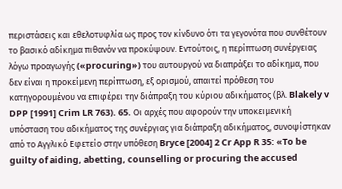περιστάσεις και εθελοτυφλία ως προς τον κίνδυνο ότι τα γεγονότα που συνθέτουν το βασικό αδίκημα πιθανόν να προκύψουν. Εντούτοις, η περίπτωση συνέργειας λόγω προαγωγής («procuring») του αυτουργού να διαπράξει το αδίκημα, που δεν είναι η προκείμενη περίπτωση, εξ ορισμού, απαιτεί πρόθεση του κατηγορουμένου να επιφέρει την διάπραξη του κύριου αδικήματος (βλ. Blakely v DPP [1991] Crim LR 763). 65. Οι αρχές που αφορούν την υποκειμενική υπόσταση του αδικήματος της συνέργιας για διάπραξη αδικήματος, συνοψίστηκαν από το Αγγλικό Εφετείο στην υπόθεση Bryce [2004] 2 Cr App R 35: «To be guilty of aiding, abetting, counselling or procuring the accused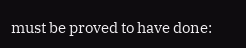must be proved to have done: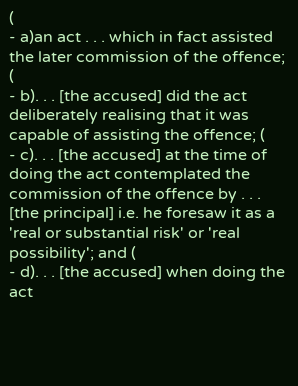(
- a)an act . . . which in fact assisted the later commission of the offence; (
- b). . . [the accused] did the act deliberately realising that it was capable of assisting the offence; (
- c). . . [the accused] at the time of doing the act contemplated the commission of the offence by . . . [the principal] i.e. he foresaw it as a 'real or substantial risk' or 'real possibility'; and (
- d). . . [the accused] when doing the act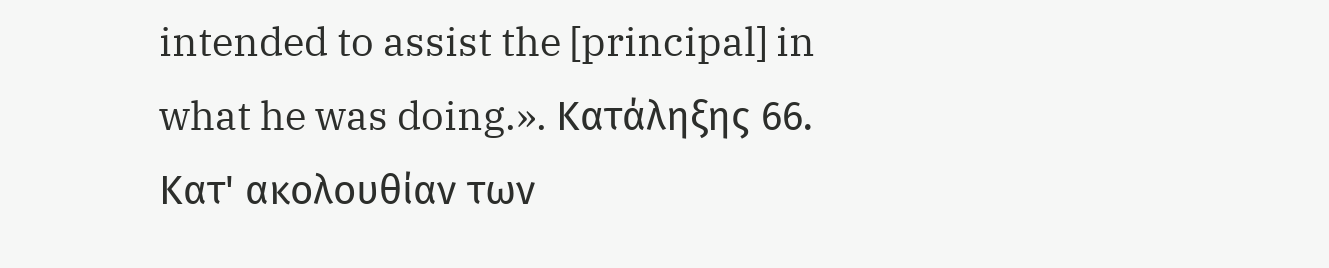intended to assist the [principal] in what he was doing.». Κατάληξης 66. Κατ' ακολουθίαν των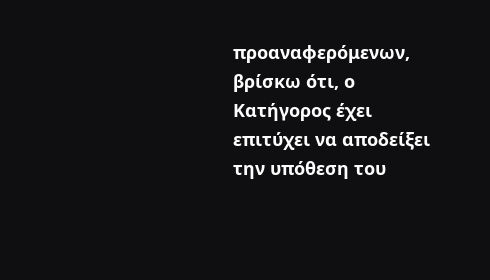προαναφερόμενων, βρίσκω ότι, ο Κατήγορος έχει επιτύχει να αποδείξει την υπόθεση του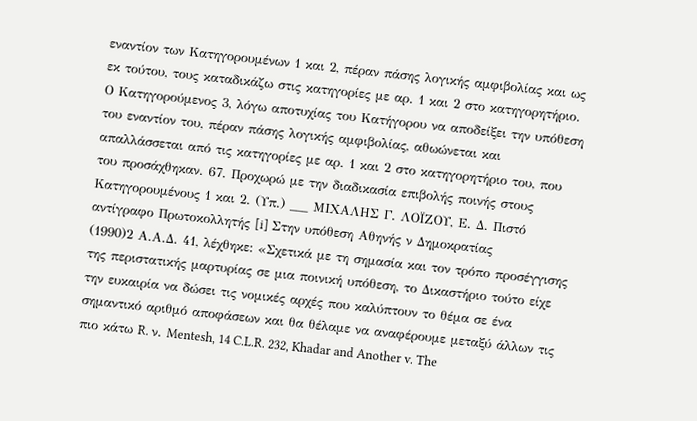εναντίον των Κατηγορουμένων 1 και 2, πέραν πάσης λογικής αμφιβολίας και ως εκ τούτου, τους καταδικάζω στις κατηγορίες με αρ. 1 και 2 στο κατηγορητήριο. Ο Κατηγορούμενος 3, λόγω αποτυχίας του Κατήγορου να αποδείξει την υπόθεση του εναντίον του, πέραν πάσης λογικής αμφιβολίας, αθωώνεται και απαλλάσσεται από τις κατηγορίες με αρ. 1 και 2 στο κατηγορητήριο του, που του προσάχθηκαν. 67. Προχωρώ με την διαδικασία επιβολής ποινής στους Κατηγορουμένους 1 και 2. (Υπ.) ___ ΜΙΧΑΛΗΣ Γ. ΛΟΪΖΟΥ, Ε. Δ. Πιστό αντίγραφο Πρωτοκολλητής [i] Στην υπόθεση Αθηνής ν Δημοκρατίας
(1990)2 Α.Α.Δ. 41, λέχθηκε: «Σχετικά με τη σημασία και τον τρόπο προσέγγισης της περιστατικής μαρτυρίας σε μια ποινική υπόθεση, το Δικαστήριο τούτο είχε την ευκαιρία να δώσει τις νομικές αρχές που καλύπτουν το θέμα σε ένα σημαντικό αριθμό αποφάσεων και θα θέλαμε να αναφέρουμε μεταξύ άλλων τις πιο κάτω R. ν. Mentesh, 14 C.L.R. 232, Khadar and Another v. The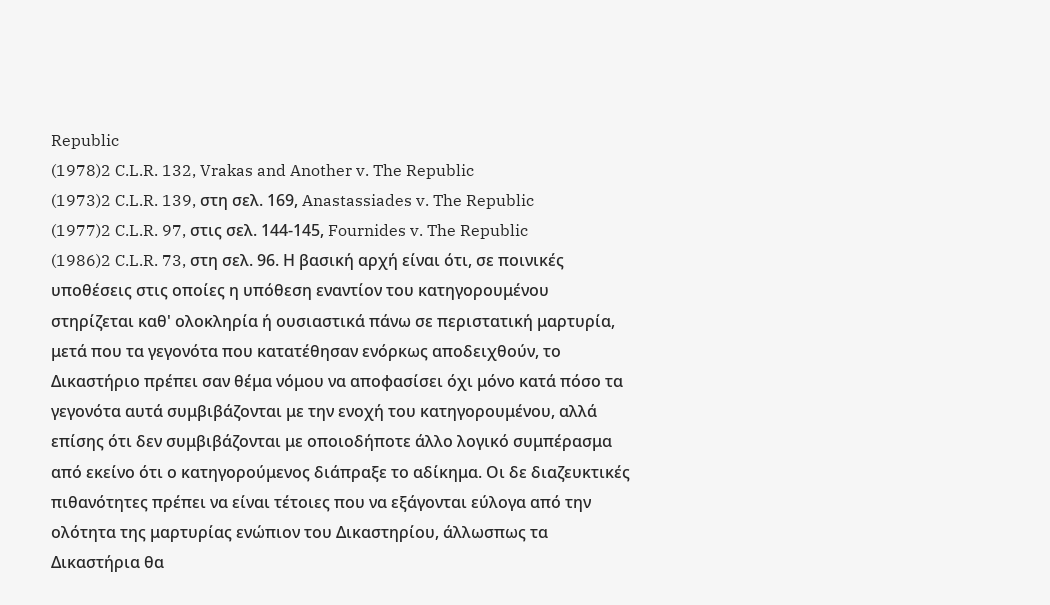Republic
(1978)2 C.L.R. 132, Vrakas and Another v. The Republic
(1973)2 C.L.R. 139, στη σελ. 169, Anastassiades v. The Republic
(1977)2 C.L.R. 97, στις σελ. 144-145, Fournides v. The Republic
(1986)2 C.L.R. 73, στη σελ. 96. Η βασική αρχή είναι ότι, σε ποινικές υποθέσεις στις οποίες η υπόθεση εναντίον του κατηγορουμένου στηρίζεται καθ' ολοκληρία ή ουσιαστικά πάνω σε περιστατική μαρτυρία, μετά που τα γεγονότα που κατατέθησαν ενόρκως αποδειχθούν, το Δικαστήριο πρέπει σαν θέμα νόμου να αποφασίσει όχι μόνο κατά πόσο τα γεγονότα αυτά συμβιβάζονται με την ενοχή του κατηγορουμένου, αλλά επίσης ότι δεν συμβιβάζονται με οποιοδήποτε άλλο λογικό συμπέρασμα από εκείνο ότι ο κατηγορούμενος διάπραξε το αδίκημα. Οι δε διαζευκτικές πιθανότητες πρέπει να είναι τέτοιες που να εξάγονται εύλογα από την ολότητα της μαρτυρίας ενώπιον του Δικαστηρίου, άλλωσπως τα Δικαστήρια θα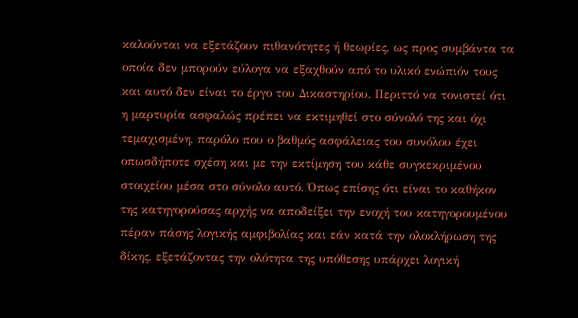καλούνται να εξετάζουν πιθανότητες ή θεωρίες, ως προς συμβάντα τα οποία δεν μπορούν εύλογα να εξαχθούν από το υλικό ενώπιόν τους και αυτό δεν είναι το έργο του Δικαστηρίου. Περιττό να τονιστεί ότι η μαρτυρία ασφαλώς πρέπει να εκτιμηθεί στο σύνολό της και όχι τεμαχισμένη, παρόλο που ο βαθμός ασφάλειας του συνόλου έχει οπωσδήποτε σχέση και με την εκτίμηση του κάθε συγκεκριμένου στοιχείου μέσα στο σύνολο αυτό. Όπως επίσης ότι είναι το καθήκον της κατηγορούσας αρχής να αποδείξει την ενοχή του κατηγορουμένου πέραν πάσης λογικής αμφιβολίας και εάν κατά την ολοκλήρωση της δίκης, εξετάζοντας την ολότητα της υπόθεσης υπάρχει λογική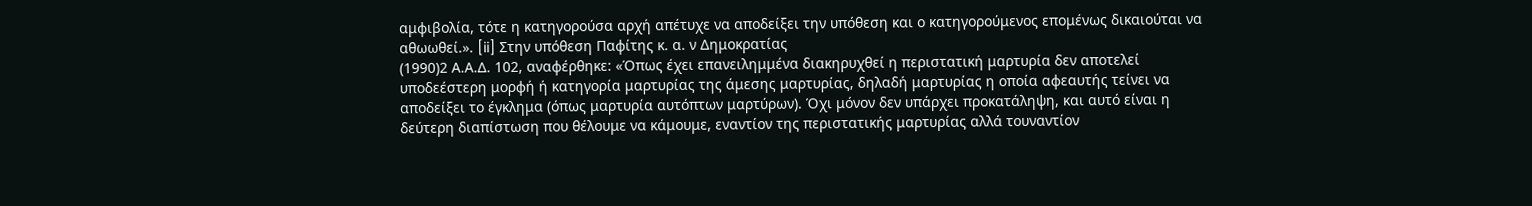αμφιβολία, τότε η κατηγορούσα αρχή απέτυχε να αποδείξει την υπόθεση και ο κατηγορούμενος επομένως δικαιούται να αθωωθεί.». [ii] Στην υπόθεση Παφίτης κ. α. ν Δημοκρατίας
(1990)2 Α.Α.Δ. 102, αναφέρθηκε: «Όπως έχει επανειλημμένα διακηρυχθεί η περιστατική μαρτυρία δεν αποτελεί υποδεέστερη μορφή ή κατηγορία μαρτυρίας της άμεσης μαρτυρίας, δηλαδή μαρτυρίας η οποία αφεαυτής τείνει να αποδείξει το έγκλημα (όπως μαρτυρία αυτόπτων μαρτύρων). Όχι μόνον δεν υπάρχει προκατάληψη, και αυτό είναι η δεύτερη διαπίστωση που θέλουμε να κάμουμε, εναντίον της περιστατικής μαρτυρίας αλλά τουναντίον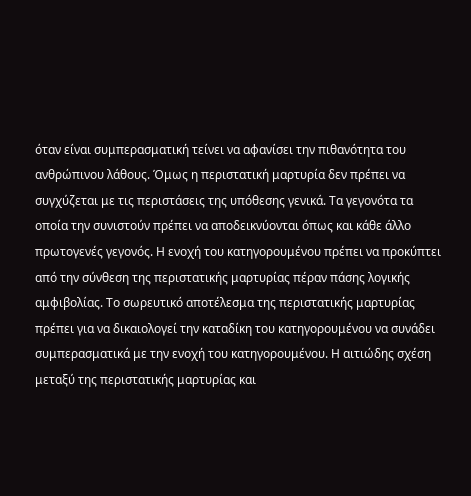όταν είναι συμπερασματική τείνει να αφανίσει την πιθανότητα του ανθρώπινου λάθους. Όμως η περιστατική μαρτυρία δεν πρέπει να συγχύζεται με τις περιστάσεις της υπόθεσης γενικά. Τα γεγονότα τα οποία την συνιστούν πρέπει να αποδεικνύονται όπως και κάθε άλλο πρωτογενές γεγονός. Η ενοχή του κατηγορουμένου πρέπει να προκύπτει από την σύνθεση της περιστατικής μαρτυρίας πέραν πάσης λογικής αμφιβολίας. Το σωρευτικό αποτέλεσμα της περιστατικής μαρτυρίας πρέπει για να δικαιολογεί την καταδίκη του κατηγορουμένου να συνάδει συμπερασματικά με την ενοχή του κατηγορουμένου. Η αιτιώδης σχέση μεταξύ της περιστατικής μαρτυρίας και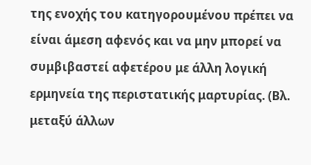της ενοχής του κατηγορουμένου πρέπει να είναι άμεση αφενός και να μην μπορεί να συμβιβαστεί αφετέρου με άλλη λογική ερμηνεία της περιστατικής μαρτυρίας. (Βλ. μεταξύ άλλων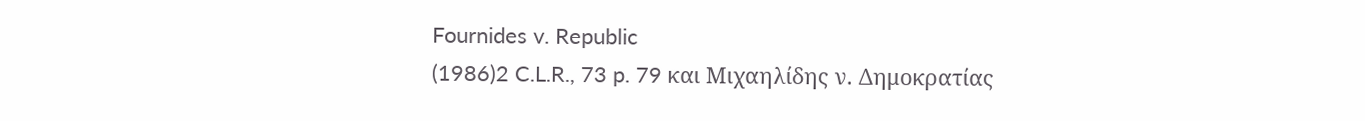Fournides v. Republic
(1986)2 C.L.R., 73 p. 79 και Μιχαηλίδης ν. Δημοκρατίας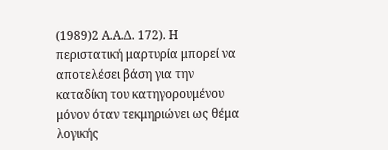(1989)2 Α.Α.Δ. 172). Η περιστατική μαρτυρία μπορεί να αποτελέσει βάση για την καταδίκη του κατηγορουμένου μόνον όταν τεκμηριώνει ως θέμα λογικής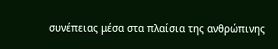συνέπειας μέσα στα πλαίσια της ανθρώπινης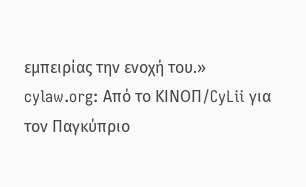εμπειρίας την ενοχή του.» cylaw.org: Από το ΚΙΝOΠ/CyLii για τον Παγκύπριο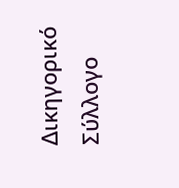Δικηγορικό Σύλλογο